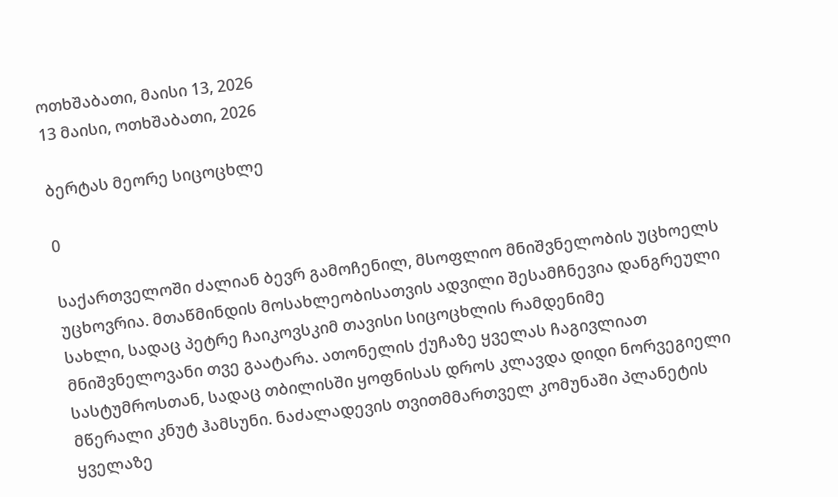ოთხშაბათი, მაისი 13, 2026
13 მაისი, ოთხშაბათი, 2026

ბერტას მეორე სიცოცხლე

0

საქართველოში ძალიან ბევრ გამოჩენილ, მსოფლიო მნიშვნელობის უცხოელს უცხოვრია. მთაწმინდის მოსახლეობისათვის ადვილი შესამჩნევია დანგრეული სახლი, სადაც პეტრე ჩაიკოვსკიმ თავისი სიცოცხლის რამდენიმე მნიშვნელოვანი თვე გაატარა. ათონელის ქუჩაზე ყველას ჩაგივლიათ სასტუმროსთან, სადაც თბილისში ყოფნისას დროს კლავდა დიდი ნორვეგიელი მწერალი კნუტ ჰამსუნი. ნაძალადევის თვითმმართველ კომუნაში პლანეტის ყველაზე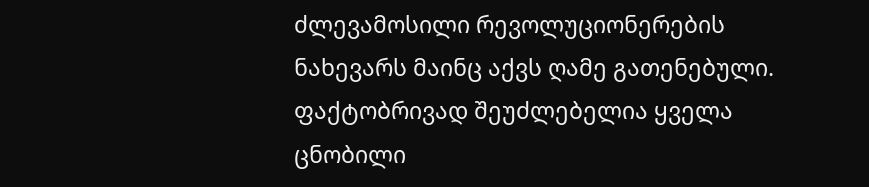ძლევამოსილი რევოლუციონერების ნახევარს მაინც აქვს ღამე გათენებული. ფაქტობრივად შეუძლებელია ყველა ცნობილი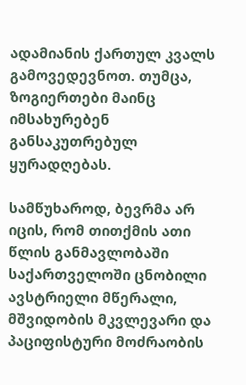ადამიანის ქართულ კვალს გამოვედევნოთ. თუმცა, ზოგიერთები მაინც იმსახურებენ განსაკუთრებულ ყურადღებას.

სამწუხაროდ, ბევრმა არ იცის, რომ თითქმის ათი წლის განმავლობაში საქართველოში ცნობილი ავსტრიელი მწერალი, მშვიდობის მკვლევარი და პაციფისტური მოძრაობის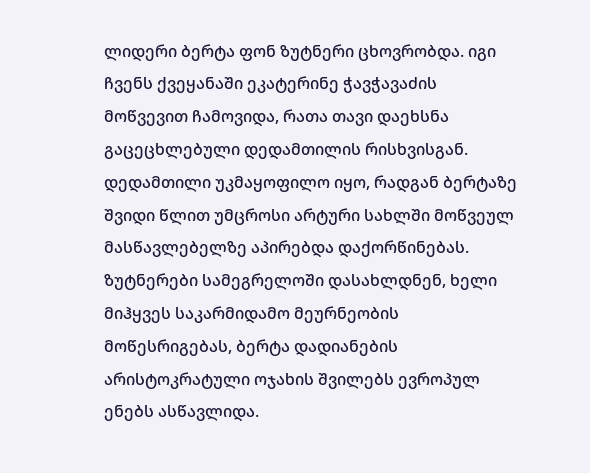ლიდერი ბერტა ფონ ზუტნერი ცხოვრობდა. იგი ჩვენს ქვეყანაში ეკატერინე ჭავჭავაძის მოწვევით ჩამოვიდა, რათა თავი დაეხსნა გაცეცხლებული დედამთილის რისხვისგან. დედამთილი უკმაყოფილო იყო, რადგან ბერტაზე შვიდი წლით უმცროსი არტური სახლში მოწვეულ მასწავლებელზე აპირებდა დაქორწინებას. ზუტნერები სამეგრელოში დასახლდნენ, ხელი მიჰყვეს საკარმიდამო მეურნეობის მოწესრიგებას, ბერტა დადიანების არისტოკრატული ოჯახის შვილებს ევროპულ ენებს ასწავლიდა.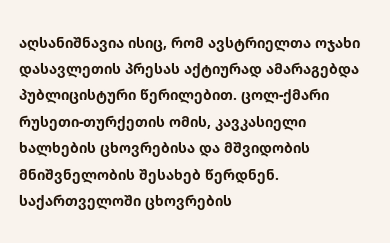აღსანიშნავია ისიც, რომ ავსტრიელთა ოჯახი დასავლეთის პრესას აქტიურად ამარაგებდა პუბლიცისტური წერილებით. ცოლ-ქმარი რუსეთი-თურქეთის ომის, კავკასიელი ხალხების ცხოვრებისა და მშვიდობის მნიშვნელობის შესახებ წერდნენ. საქართველოში ცხოვრების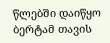წლებში დაიწყო ბერტამ თავის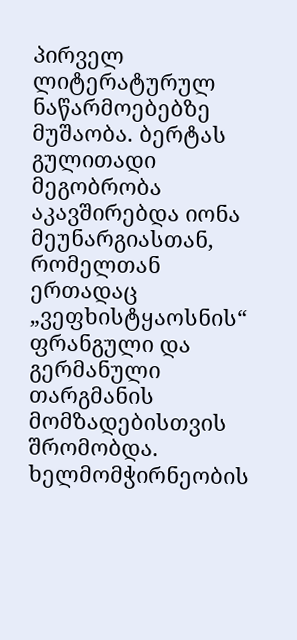პირველ ლიტერატურულ ნაწარმოებებზე მუშაობა. ბერტას გულითადი მეგობრობა აკავშირებდა იონა მეუნარგიასთან, რომელთან ერთადაც „ვეფხისტყაოსნის“ ფრანგული და გერმანული თარგმანის მომზადებისთვის შრომობდა. ხელმომჭირნეობის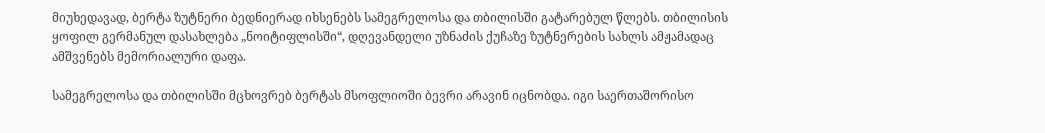მიუხედავად, ბერტა ზუტნერი ბედნიერად იხსენებს სამეგრელოსა და თბილისში გატარებულ წლებს. თბილისის ყოფილ გერმანულ დასახლება „ნოიტიფლისში“, დღევანდელი უზნაძის ქუჩაზე ზუტნერების სახლს ამჟამადაც ამშვენებს მემორიალური დაფა.

სამეგრელოსა და თბილისში მცხოვრებ ბერტას მსოფლიოში ბევრი არავინ იცნობდა. იგი საერთაშორისო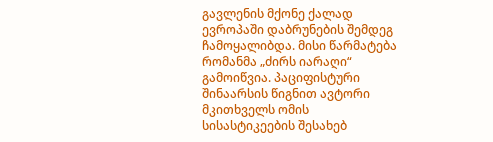გავლენის მქონე ქალად ევროპაში დაბრუნების შემდეგ ჩამოყალიბდა. მისი წარმატება რომანმა „ძირს იარაღი“ გამოიწვია. პაციფისტური შინაარსის წიგნით ავტორი მკითხველს ომის სისასტიკეების შესახებ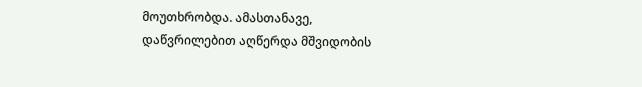მოუთხრობდა. ამასთანავე, დაწვრილებით აღწერდა მშვიდობის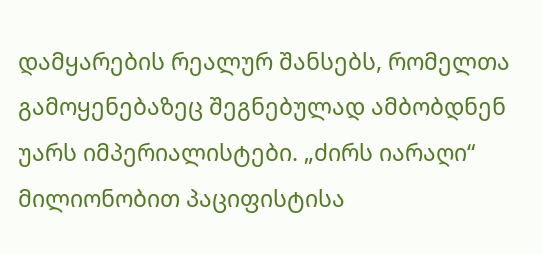დამყარების რეალურ შანსებს, რომელთა გამოყენებაზეც შეგნებულად ამბობდნენ უარს იმპერიალისტები. „ძირს იარაღი“ მილიონობით პაციფისტისა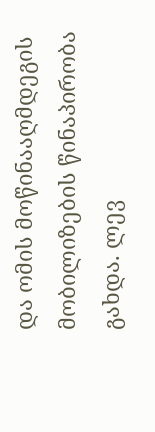და ომის მოწინააღმდეგის მობილიზების წინაპირობა გახდა. ლევ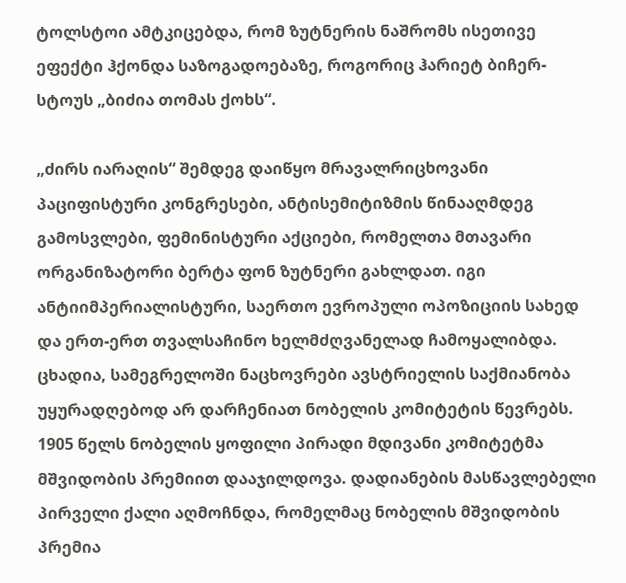ტოლსტოი ამტკიცებდა, რომ ზუტნერის ნაშრომს ისეთივე ეფექტი ჰქონდა საზოგადოებაზე, როგორიც ჰარიეტ ბიჩერ-სტოუს „ბიძია თომას ქოხს“.

„ძირს იარაღის“ შემდეგ დაიწყო მრავალრიცხოვანი პაციფისტური კონგრესები, ანტისემიტიზმის წინააღმდეგ გამოსვლები, ფემინისტური აქციები, რომელთა მთავარი ორგანიზატორი ბერტა ფონ ზუტნერი გახლდათ. იგი ანტიიმპერიალისტური, საერთო ევროპული ოპოზიციის სახედ და ერთ-ერთ თვალსაჩინო ხელმძღვანელად ჩამოყალიბდა. ცხადია, სამეგრელოში ნაცხოვრები ავსტრიელის საქმიანობა უყურადღებოდ არ დარჩენიათ ნობელის კომიტეტის წევრებს. 1905 წელს ნობელის ყოფილი პირადი მდივანი კომიტეტმა მშვიდობის პრემიით დააჯილდოვა. დადიანების მასწავლებელი პირველი ქალი აღმოჩნდა, რომელმაც ნობელის მშვიდობის პრემია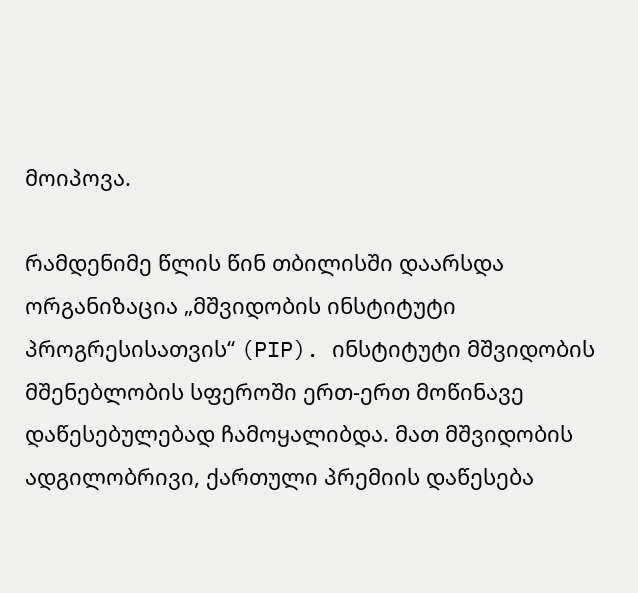მოიპოვა.

რამდენიმე წლის წინ თბილისში დაარსდა ორგანიზაცია „მშვიდობის ინსტიტუტი პროგრესისათვის“ (PIP). ინსტიტუტი მშვიდობის მშენებლობის სფეროში ერთ-ერთ მოწინავე დაწესებულებად ჩამოყალიბდა. მათ მშვიდობის ადგილობრივი, ქართული პრემიის დაწესება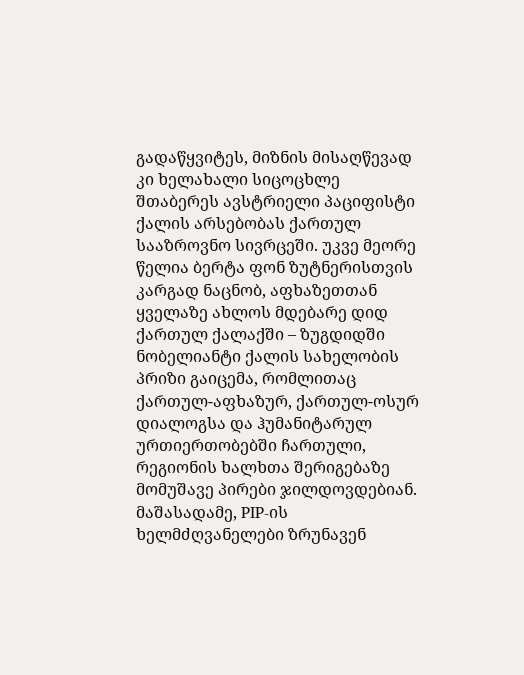გადაწყვიტეს, მიზნის მისაღწევად კი ხელახალი სიცოცხლე შთაბერეს ავსტრიელი პაციფისტი ქალის არსებობას ქართულ სააზროვნო სივრცეში. უკვე მეორე წელია ბერტა ფონ ზუტნერისთვის კარგად ნაცნობ, აფხაზეთთან ყველაზე ახლოს მდებარე დიდ ქართულ ქალაქში – ზუგდიდში ნობელიანტი ქალის სახელობის პრიზი გაიცემა, რომლითაც ქართულ-აფხაზურ, ქართულ-ოსურ დიალოგსა და ჰუმანიტარულ ურთიერთობებში ჩართული, რეგიონის ხალხთა შერიგებაზე მომუშავე პირები ჯილდოვდებიან. მაშასადამე, PIP-ის ხელმძღვანელები ზრუნავენ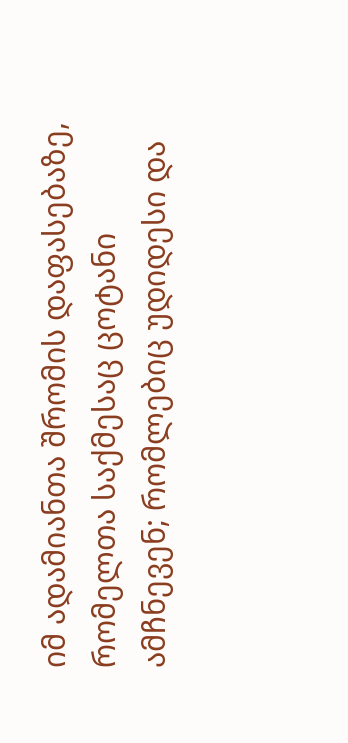იმ ადამიანთა შრომის დაფასებაზე, რომელთა საქმესაც ცოტანი ამჩნევენ; რომლებიც უდიდესი და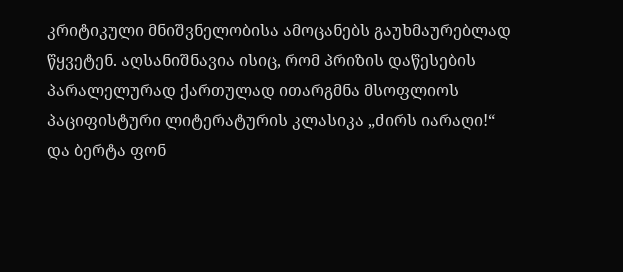კრიტიკული მნიშვნელობისა ამოცანებს გაუხმაურებლად წყვეტენ. აღსანიშნავია ისიც, რომ პრიზის დაწესების პარალელურად ქართულად ითარგმნა მსოფლიოს პაციფისტური ლიტერატურის კლასიკა „ძირს იარაღი!“ და ბერტა ფონ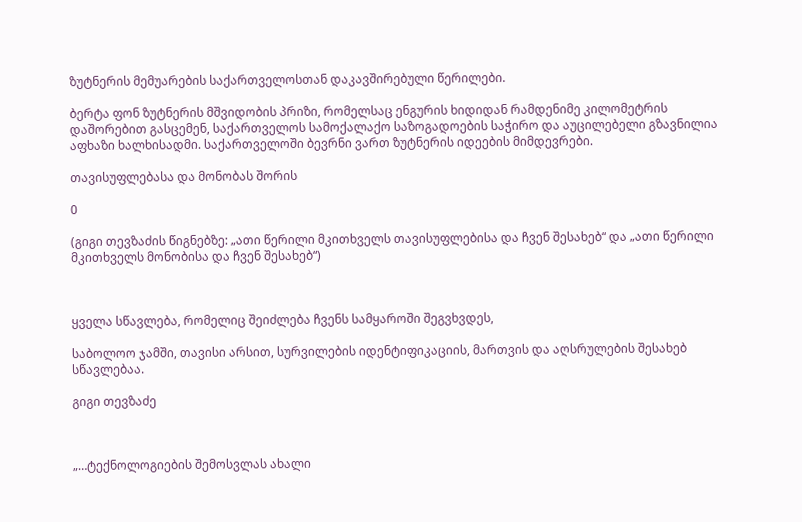ზუტნერის მემუარების საქართველოსთან დაკავშირებული წერილები.

ბერტა ფონ ზუტნერის მშვიდობის პრიზი, რომელსაც ენგურის ხიდიდან რამდენიმე კილომეტრის დაშორებით გასცემენ, საქართველოს სამოქალაქო საზოგადოების საჭირო და აუცილებელი გზავნილია აფხაზი ხალხისადმი. საქართველოში ბევრნი ვართ ზუტნერის იდეების მიმდევრები.

თავისუფლებასა და მონობას შორის

0

(გიგი თევზაძის წიგნებზე: „ათი წერილი მკითხველს თავისუფლებისა და ჩვენ შესახებ“ და „ათი წერილი მკითხველს მონობისა და ჩვენ შესახებ“)



ყველა სწავლება, რომელიც შეიძლება ჩვენს სამყაროში შეგვხვდეს,

საბოლოო ჯამში, თავისი არსით, სურვილების იდენტიფიკაციის, მართვის და აღსრულების შესახებ სწავლებაა.

გიგი თევზაძე



„…ტექნოლოგიების შემოსვლას ახალი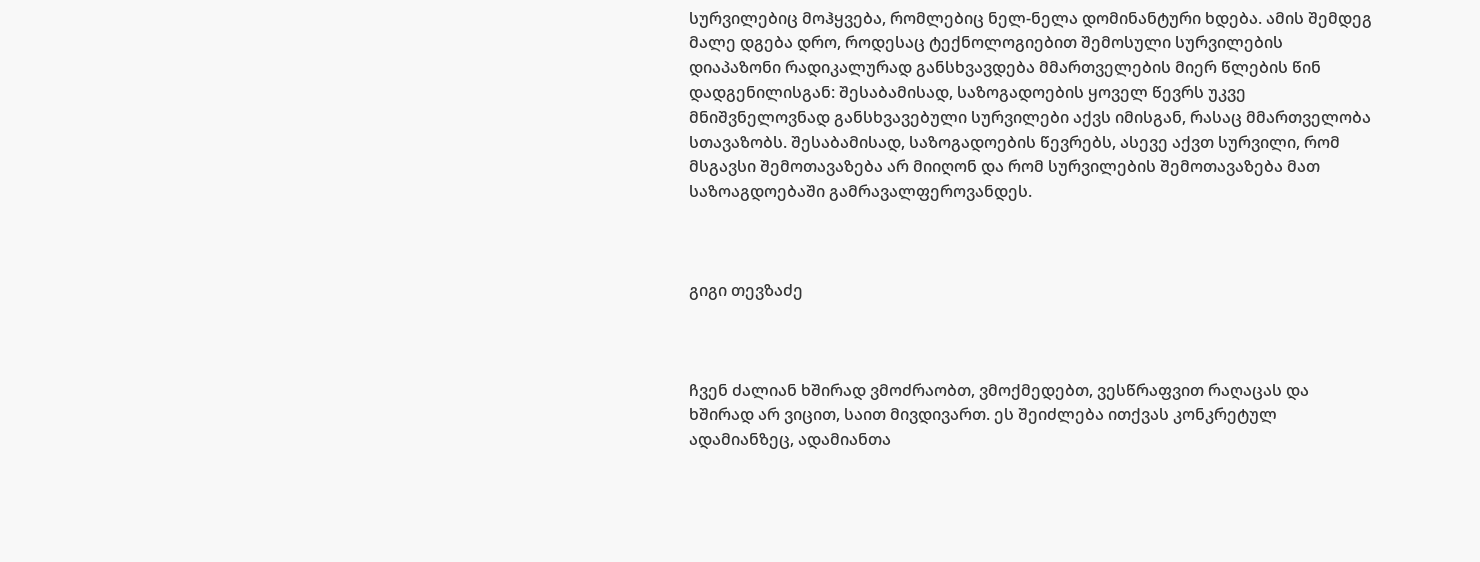სურვილებიც მოჰყვება, რომლებიც ნელ-ნელა დომინანტური ხდება. ამის შემდეგ მალე დგება დრო, როდესაც ტექნოლოგიებით შემოსული სურვილების დიაპაზონი რადიკალურად განსხვავდება მმართველების მიერ წლების წინ დადგენილისგან: შესაბამისად, საზოგადოების ყოველ წევრს უკვე მნიშვნელოვნად განსხვავებული სურვილები აქვს იმისგან, რასაც მმართველობა სთავაზობს. შესაბამისად, საზოგადოების წევრებს, ასევე აქვთ სურვილი, რომ მსგავსი შემოთავაზება არ მიიღონ და რომ სურვილების შემოთავაზება მათ საზოაგდოებაში გამრავალფეროვანდეს.



გიგი თევზაძე



ჩვენ ძალიან ხშირად ვმოძრაობთ, ვმოქმედებთ, ვესწრაფვით რაღაცას და ხშირად არ ვიცით, საით მივდივართ. ეს შეიძლება ითქვას კონკრეტულ ადამიანზეც, ადამიანთა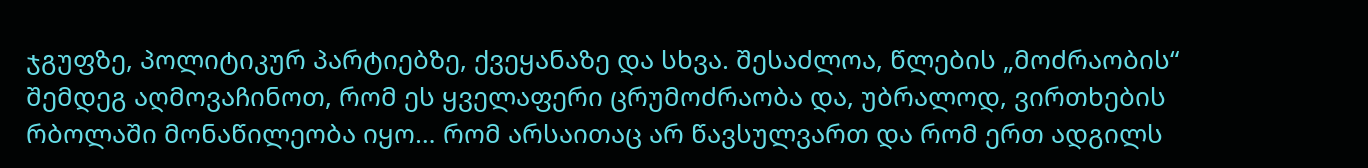ჯგუფზე, პოლიტიკურ პარტიებზე, ქვეყანაზე და სხვა. შესაძლოა, წლების „მოძრაობის“ შემდეგ აღმოვაჩინოთ, რომ ეს ყველაფერი ცრუმოძრაობა და, უბრალოდ, ვირთხების რბოლაში მონაწილეობა იყო… რომ არსაითაც არ წავსულვართ და რომ ერთ ადგილს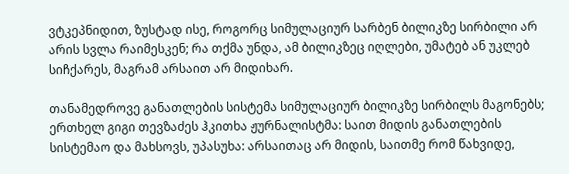ვტკეპნიდით, ზუსტად ისე, როგორც სიმულაციურ სარბენ ბილიკზე სირბილი არ არის სვლა რაიმესკენ; რა თქმა უნდა, ამ ბილიკზეც იღლები, უმატებ ან უკლებ სიჩქარეს, მაგრამ არსაით არ მიდიხარ.

თანამედროვე განათლების სისტემა სიმულაციურ ბილიკზე სირბილს მაგონებს; ერთხელ გიგი თევზაძეს ჰკითხა ჟურნალისტმა: საით მიდის განათლების სისტემაო და მახსოვს, უპასუხა: არსაითაც არ მიდის, საითმე რომ წახვიდე,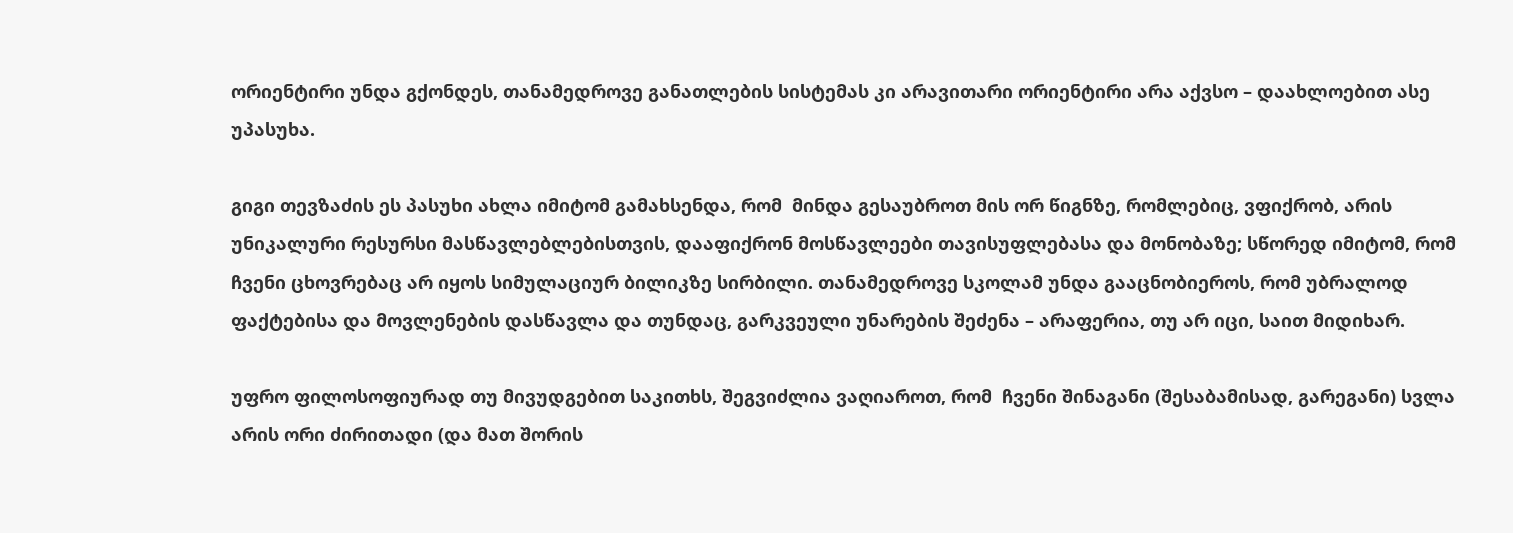ორიენტირი უნდა გქონდეს, თანამედროვე განათლების სისტემას კი არავითარი ორიენტირი არა აქვსო – დაახლოებით ასე უპასუხა.

გიგი თევზაძის ეს პასუხი ახლა იმიტომ გამახსენდა, რომ  მინდა გესაუბროთ მის ორ წიგნზე, რომლებიც, ვფიქრობ, არის უნიკალური რესურსი მასწავლებლებისთვის, დააფიქრონ მოსწავლეები თავისუფლებასა და მონობაზე; სწორედ იმიტომ, რომ ჩვენი ცხოვრებაც არ იყოს სიმულაციურ ბილიკზე სირბილი. თანამედროვე სკოლამ უნდა გააცნობიეროს, რომ უბრალოდ ფაქტებისა და მოვლენების დასწავლა და თუნდაც, გარკვეული უნარების შეძენა – არაფერია, თუ არ იცი, საით მიდიხარ.

უფრო ფილოსოფიურად თუ მივუდგებით საკითხს, შეგვიძლია ვაღიაროთ, რომ  ჩვენი შინაგანი (შესაბამისად, გარეგანი) სვლა არის ორი ძირითადი (და მათ შორის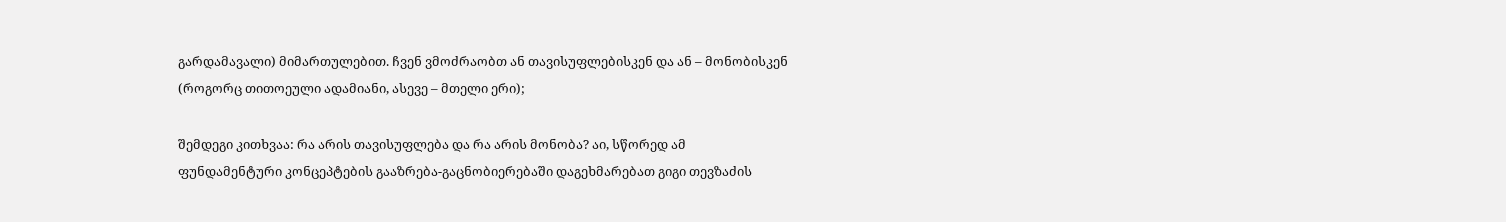გარდამავალი) მიმართულებით. ჩვენ ვმოძრაობთ ან თავისუფლებისკენ და ან – მონობისკენ (როგორც თითოეული ადამიანი, ასევე – მთელი ერი);

შემდეგი კითხვაა: რა არის თავისუფლება და რა არის მონობა? აი, სწორედ ამ ფუნდამენტური კონცეპტების გააზრება-გაცნობიერებაში დაგეხმარებათ გიგი თევზაძის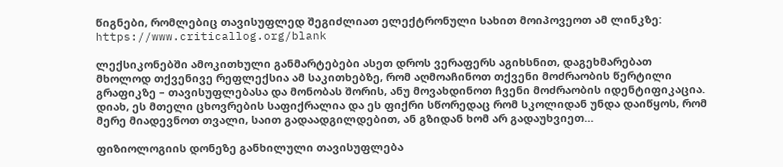წიგნები, რომლებიც თავისუფლედ შეგიძლიათ ელექტრონული სახით მოიპოვეოთ ამ ლინკზე: https://www.criticallog.org/blank

ლექსიკონებში ამოკითხული განმარტებები ასეთ დროს ვერაფერს აგიხსნით, დაგეხმარებათ მხოლოდ თქვენივე რეფლექსია ამ საკითხებზე, რომ აღმოაჩინოთ თქვენი მოძრაობის წერტილი გრაფიკზე – თავისუფლებასა და მონობას შორის, ანუ მოვახდინოთ ჩვენი მოძრაობის იდენტიფიკაცია. დიახ, ეს მთელი ცხოვრების საფიქრალია და ეს ფიქრი სწორედაც რომ სკოლიდან უნდა დაიწყოს, რომ მერე მიადევნოთ თვალი, საით გადაადგილდებით, ან გზიდან ხომ არ გადაუხვიეთ…

ფიზიოლოგიის დონეზე განხილული თავისუფლება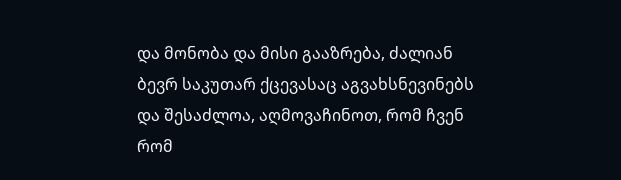და მონობა და მისი გააზრება, ძალიან ბევრ საკუთარ ქცევასაც აგვახსნევინებს და შესაძლოა, აღმოვაჩინოთ, რომ ჩვენ რომ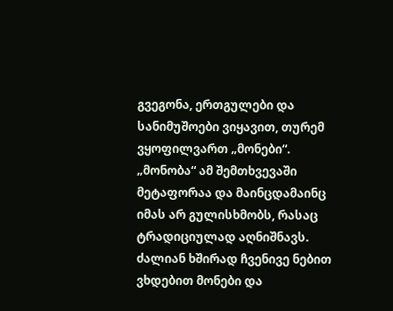გვეგონა, ერთგულები და სანიმუშოები ვიყავით, თურემ ვყოფილვართ „მონები“. „მონობა“ ამ შემთხვევაში მეტაფორაა და მაინცდამაინც იმას არ გულისხმობს, რასაც ტრადიციულად აღნიშნავს. ძალიან ხშირად ჩვენივე ნებით ვხდებით მონები და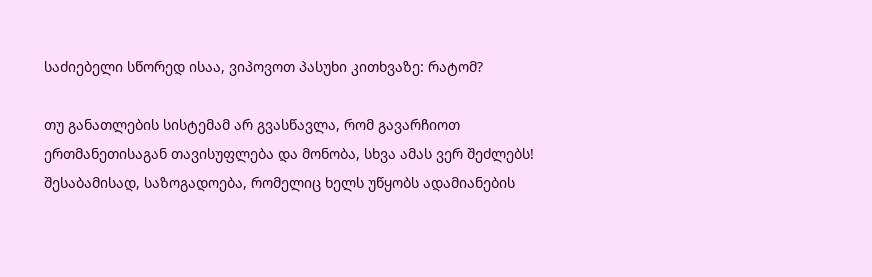საძიებელი სწორედ ისაა, ვიპოვოთ პასუხი კითხვაზე: რატომ?

თუ განათლების სისტემამ არ გვასწავლა, რომ გავარჩიოთ ერთმანეთისაგან თავისუფლება და მონობა, სხვა ამას ვერ შეძლებს! შესაბამისად, საზოგადოება, რომელიც ხელს უწყობს ადამიანების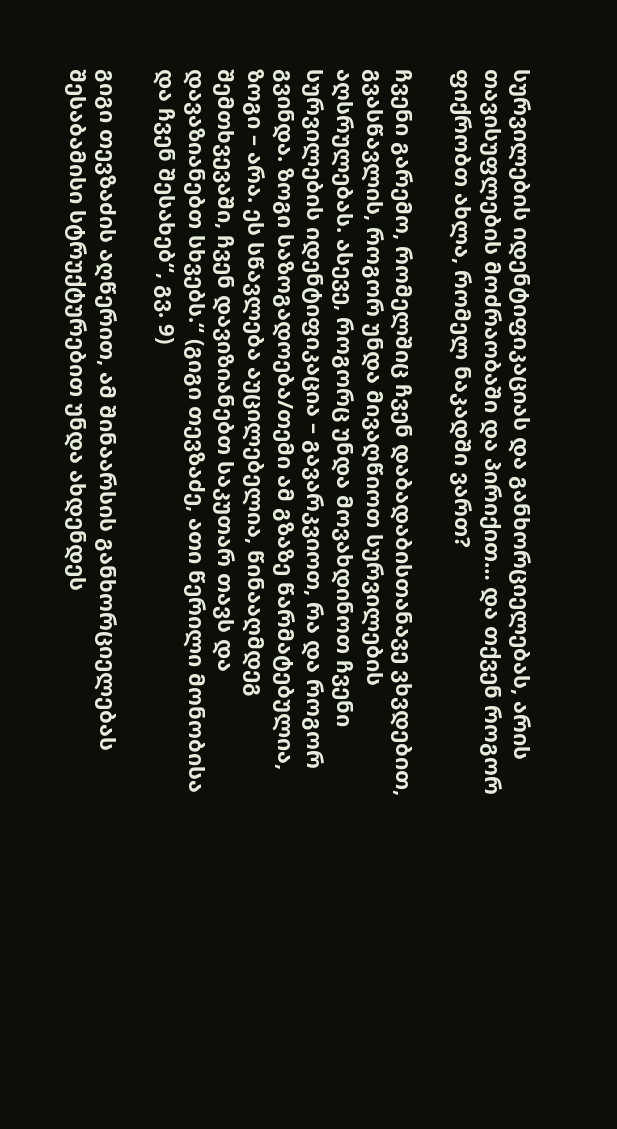სურვილების იდენტიფიკაციას და განხორციელებას, არის თავისუფლების მოძრაობაში და პირიქით… და თქვენ როგორ ფიქრობთ ახლა, რომელ ნაკადში ვართ?

ჩვენი გარემო, რომელშიც ჩვენ დაბადაბისთანავე ვხვდებით, გვასწავლის, როგორ უნდა მივაღწიოთ სურვილების აღსრულებას. ასევე, როგორც უნდა მოვახდინოთ ჩვენი სურვილების იდენტიფიკაცია – გავარკვიოთ, რა და როგორ გვინდა. ზოგი საზოგადოება/თემი ამ გზაზე წარმატებულია, ზოგი – არა. ეს სწავლება აუცილებელია, წინააღმდეგ შემთხვევაში, ჩვენ დავიზიანებთ საკუთარ თავს და დავაზიანებთ სხვებს.“ (გიგი თევზაძე, ათი წერილი მონობისა და ჩვენ შესახებ“, გვ. 9)

გიგი თევზაძის აღწერით, ამ შინაარსის განხორციელებას შესაბამისი სტრუქტურებით უნდა ახდენდეს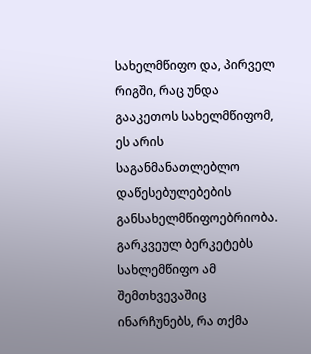სახელმწიფო და, პირველ რიგში, რაც უნდა გააკეთოს სახელმწიფომ, ეს არის საგანმანათლებლო დაწესებულებების განსახელმწიფოებრიობა. გარკვეულ ბერკეტებს სახლემწიფო ამ შემთხვევაშიც ინარჩუნებს, რა თქმა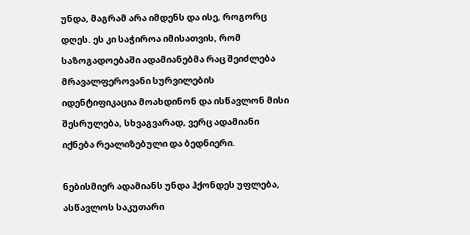უნდა, მაგრამ არა იმდენს და ისე, როგორც დღეს. ეს კი საჭიროა იმისათვის, რომ საზოგადოებაში ადამიანებმა რაც შეიძლება მრავალფეროვანი სურვილების იდენტიფიკაცია მოახდინონ და ისწავლონ მისი შესრულება, სხვაგვარად, ვერც ადამიანი იქნება რეალიზებული და ბედნიერი.

ნებისმიერ ადამიანს უნდა ჰქონდეს უფლება, ასწავლოს საკუთარი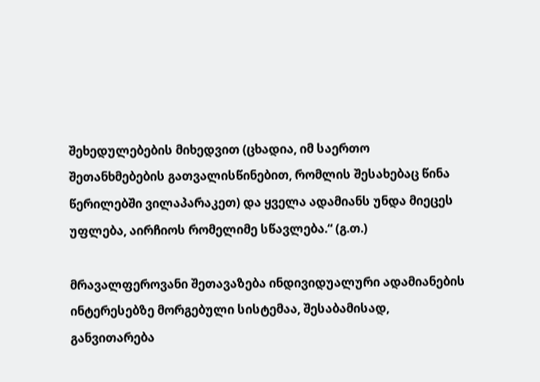შეხედულებების მიხედვით (ცხადია, იმ საერთო შეთანხმებების გათვალისწინებით, რომლის შესახებაც წინა წერილებში ვილაპარაკეთ) და ყველა ადამიანს უნდა მიეცეს უფლება, აირჩიოს რომელიმე სწავლება.“ (გ.თ.)

მრავალფეროვანი შეთავაზება ინდივიდუალური ადამიანების ინტერესებზე მორგებული სისტემაა, შესაბამისად, განვითარება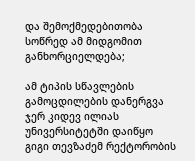და შემოქმედებითობა სოწრედ ამ მიდგომით განხორციელდება;

ამ ტიპის სწავლების გამოცდილების დანერგვა ჯერ კიდევ ილიას უნივერსიტეტში დაიწყო გიგი თევზაძემ რექტორობის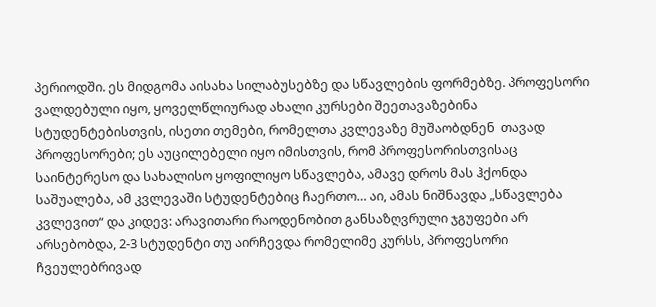პერიოდში. ეს მიდგომა აისახა სილაბუსებზე და სწავლების ფორმებზე. პროფესორი ვალდებული იყო, ყოველწლიურად ახალი კურსები შეეთავაზებინა სტუდენტებისთვის, ისეთი თემები, რომელთა კვლევაზე მუშაობდნენ  თავად პროფესორები; ეს აუცილებელი იყო იმისთვის, რომ პროფესორისთვისაც საინტერესო და სახალისო ყოფილიყო სწავლება, ამავე დროს მას ჰქონდა საშუალება, ამ კვლევაში სტუდენტებიც ჩაერთო… აი, ამას ნიშნავდა „სწავლება კვლევით“ და კიდევ: არავითარი რაოდენობით განსაზღვრული ჯგუფები არ არსებობდა, 2-3 სტუდენტი თუ აირჩევდა რომელიმე კურსს, პროფესორი ჩვეულებრივად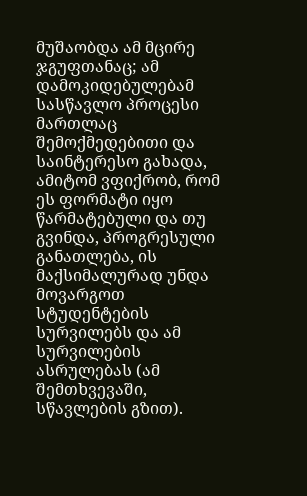მუშაობდა ამ მცირე ჯგუფთანაც; ამ დამოკიდებულებამ სასწავლო პროცესი მართლაც შემოქმედებითი და საინტერესო გახადა, ამიტომ ვფიქრობ, რომ ეს ფორმატი იყო წარმატებული და თუ გვინდა, პროგრესული განათლება, ის მაქსიმალურად უნდა მოვარგოთ სტუდენტების სურვილებს და ამ სურვილების ასრულებას (ამ შემთხვევაში, სწავლების გზით).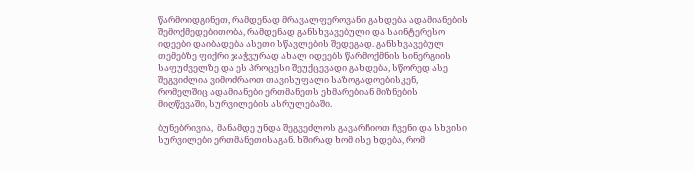წარმოიდგინეთ, რამდენად მრავალფეროვანი გახდება ადამიანების შემოქმედებითობა, რამდენად განსხვავებული და საინტერესო იდეები დაიბადება ასეთი სწავლების შედეგად. განსხვავებულ თემებზე ფიქრი ჯაჭვურად ახალ იდეებს წარმოქმნის სინერგიის საფუძველზე და ეს პროცესი შეუქცევადი გახდება, სწორედ ასე შეგვიძლია ვიმოძრაოთ თავისუფალი საზოგადოებისკენ, რომელშიც ადამიანები ერთმანეთს ეხმარებიან მიზნების მიღწევაში, სურვილების ასრულებაში.

ბუნებრივია,  მანამდე უნდა შეგვეძლოს გავარჩიოთ ჩვენი და სხვისი სურვილები ერთმანეთისაგან. ხშირად ხომ ისე ხდება, რომ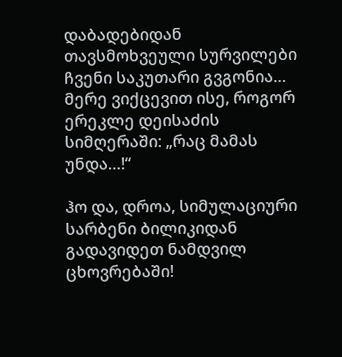დაბადებიდან თავსმოხვეული სურვილები ჩვენი საკუთარი გვგონია… მერე ვიქცევით ისე, როგორ ერეკლე დეისაძის სიმღერაში: „რაც მამას უნდა…!“

ჰო და, დროა, სიმულაციური სარბენი ბილიკიდან გადავიდეთ ნამდვილ ცხოვრებაში!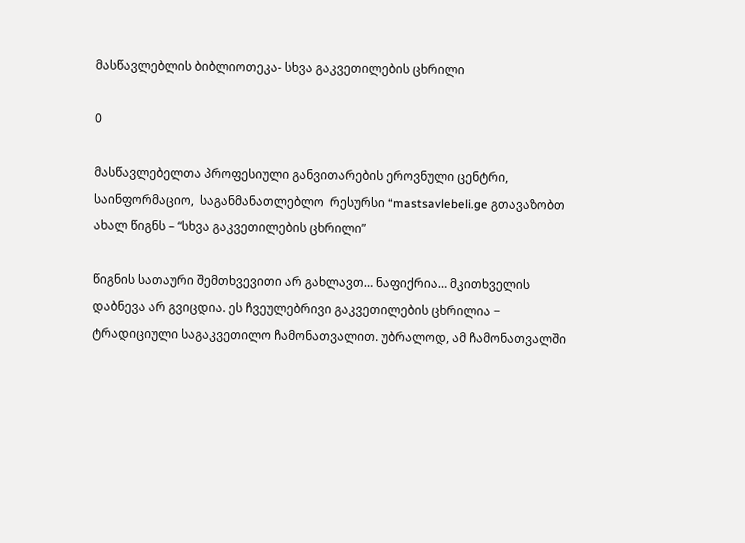მასწავლებლის ბიბლიოთეკა- სხვა გაკვეთილების ცხრილი

0

მასწავლებელთა პროფესიული განვითარების ეროვნული ცენტრი, საინფორმაციო,  საგანმანათლებლო  რესურსი “mastsavlebeli.ge გთავაზობთ ახალ წიგნს – “სხვა გაკვეთილების ცხრილი”

წიგნის სათაური შემთხვევითი არ გახლავთ… ნაფიქრია… მკითხველის დაბნევა არ გვიცდია. ეს ჩვეულებრივი გაკვეთილების ცხრილია − ტრადიციული საგაკვეთილო ჩამონათვალით. უბრალოდ, ამ ჩამონათვალში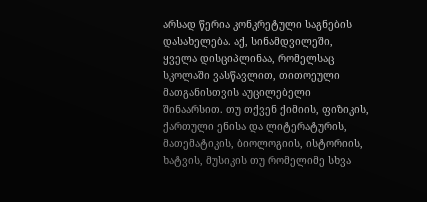არსად წერია კონკრეტული საგნების დასახელება. აქ, სინამდვილეში, ყველა დისციპლინაა, რომელსაც სკოლაში ვასწავლით, თითოეული მათგანისთვის აუცილებელი შინაარსით. თუ თქვენ ქიმიის, ფიზიკის, ქართული ენისა და ლიტერატურის, მათემატიკის, ბიოლოგიის, ისტორიის, ხატვის, მუსიკის თუ რომელიმე სხვა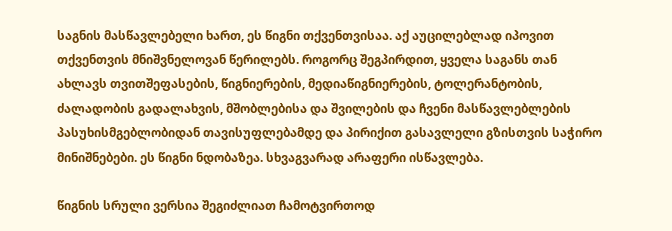საგნის მასწავლებელი ხართ, ეს წიგნი თქვენთვისაა. აქ აუცილებლად იპოვით თქვენთვის მნიშვნელოვან წერილებს. როგორც შეგპირდით, ყველა საგანს თან ახლავს თვითშეფასების, წიგნიერების, მედიაწიგნიერების, ტოლერანტობის, ძალადობის გადალახვის, მშობლებისა და შვილების და ჩვენი მასწავლებლების პასუხისმგებლობიდან თავისუფლებამდე და პირიქით გასავლელი გზისთვის საჭირო მინიშნებები. ეს წიგნი ნდობაზეა. სხვაგვარად არაფერი ისწავლება.

წიგნის სრული ვერსია შეგიძლიათ ჩამოტვირთოდ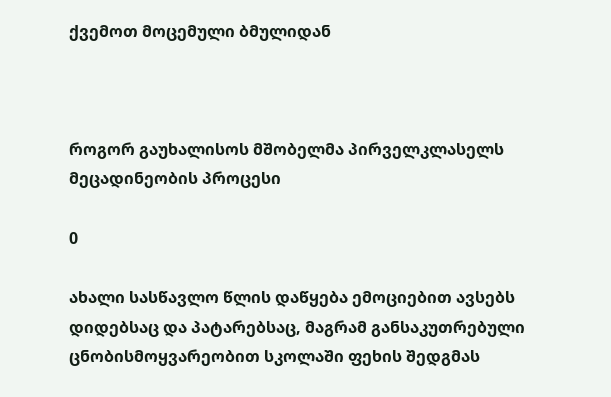ქვემოთ მოცემული ბმულიდან



როგორ გაუხალისოს მშობელმა პირველკლასელს მეცადინეობის პროცესი

0

ახალი სასწავლო წლის დაწყება ემოციებით ავსებს დიდებსაც და პატარებსაც, მაგრამ განსაკუთრებული ცნობისმოყვარეობით სკოლაში ფეხის შედგმას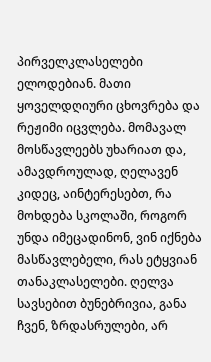პირველკლასელები ელოდებიან. მათი ყოველდღიური ცხოვრება და რეჟიმი იცვლება. მომავალ მოსწავლეებს უხარიათ და, ამავდროულად, ღელავენ კიდეც, აინტერესებთ, რა მოხდება სკოლაში, როგორ უნდა იმეცადინონ, ვინ იქნება მასწავლებელი, რას ეტყვიან თანაკლასელები. ღელვა სავსებით ბუნებრივია, განა ჩვენ, ზრდასრულები, არ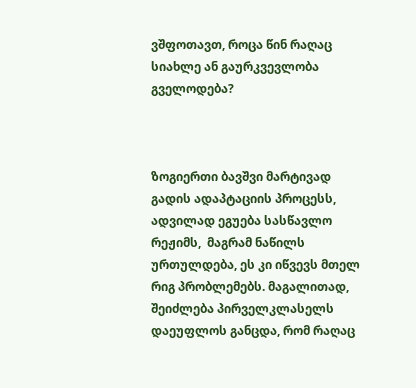ვშფოთავთ, როცა წინ რაღაც სიახლე ან გაურკვევლობა გველოდება?



ზოგიერთი ბავშვი მარტივად გადის ადაპტაციის პროცესს, ადვილად ეგუება სასწავლო რეჟიმს,  მაგრამ ნაწილს ურთულდება, ეს კი იწვევს მთელ რიგ პრობლემებს. მაგალითად, შეიძლება პირველკლასელს დაეუფლოს განცდა, რომ რაღაც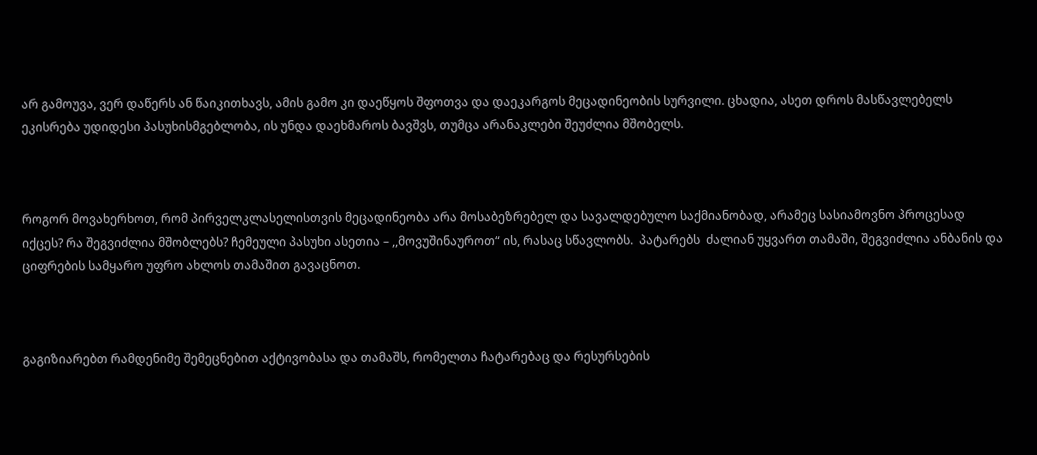არ გამოუვა, ვერ დაწერს ან წაიკითხავს, ამის გამო კი დაეწყოს შფოთვა და დაეკარგოს მეცადინეობის სურვილი. ცხადია, ასეთ დროს მასწავლებელს ეკისრება უდიდესი პასუხისმგებლობა, ის უნდა დაეხმაროს ბავშვს, თუმცა არანაკლები შეუძლია მშობელს.



როგორ მოვახერხოთ, რომ პირველკლასელისთვის მეცადინეობა არა მოსაბეზრებელ და სავალდებულო საქმიანობად, არამეც სასიამოვნო პროცესად იქცეს? რა შეგვიძლია მშობლებს? ჩემეული პასუხი ასეთია – ,,მოვუშინაუროთ“ ის, რასაც სწავლობს.  პატარებს  ძალიან უყვართ თამაში, შეგვიძლია ანბანის და ციფრების სამყარო უფრო ახლოს თამაშით გავაცნოთ.



გაგიზიარებთ რამდენიმე შემეცნებით აქტივობასა და თამაშს, რომელთა ჩატარებაც და რესურსების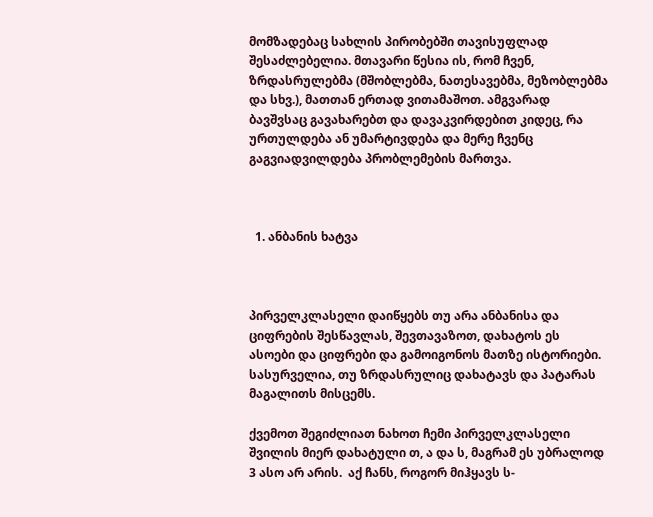მომზადებაც სახლის პირობებში თავისუფლად შესაძლებელია. მთავარი წესია ის, რომ ჩვენ, ზრდასრულებმა (მშობლებმა, ნათესავებმა, მეზობლებმა და სხვ.), მათთან ერთად ვითამაშოთ. ამგვარად ბავშვსაც გავახარებთ და დავაკვირდებით კიდეც, რა ურთულდება ან უმარტივდება და მერე ჩვენც გაგვიადვილდება პრობლემების მართვა.



  1. ანბანის ხატვა



პირველკლასელი დაიწყებს თუ არა ანბანისა და ციფრების შესწავლას, შევთავაზოთ, დახატოს ეს ასოები და ციფრები და გამოიგონოს მათზე ისტორიები. სასურველია, თუ ზრდასრულიც დახატავს და პატარას მაგალითს მისცემს.

ქვემოთ შეგიძლიათ ნახოთ ჩემი პირველკლასელი შვილის მიერ დახატული თ, ა და ს, მაგრამ ეს უბრალოდ 3 ასო არ არის.  აქ ჩანს, როგორ მიჰყავს ს-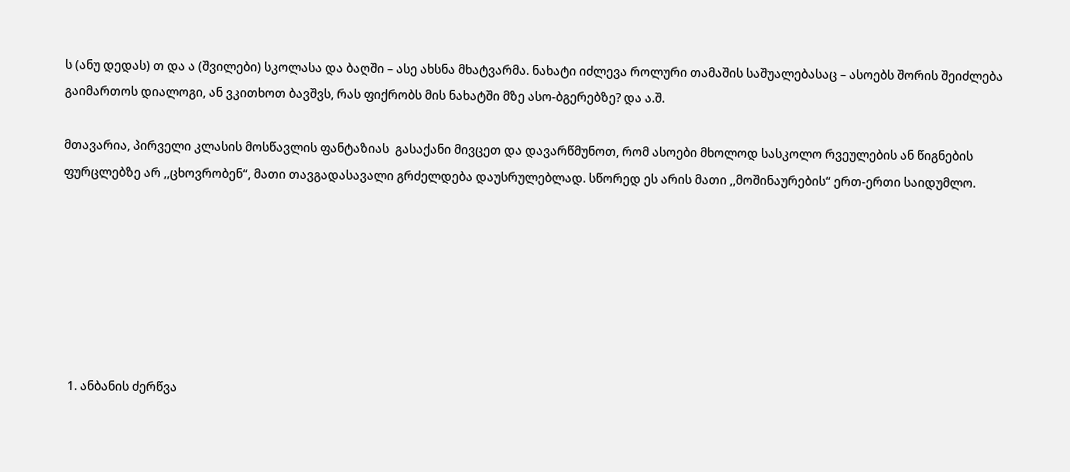ს (ანუ დედას) თ და ა (შვილები) სკოლასა და ბაღში – ასე ახსნა მხატვარმა. ნახატი იძლევა როლური თამაშის საშუალებასაც – ასოებს შორის შეიძლება გაიმართოს დიალოგი, ან ვკითხოთ ბავშვს, რას ფიქრობს მის ნახატში მზე ასო-ბგერებზე? და ა.შ.

მთავარია, პირველი კლასის მოსწავლის ფანტაზიას  გასაქანი მივცეთ და დავარწმუნოთ, რომ ასოები მხოლოდ სასკოლო რვეულების ან წიგნების ფურცლებზე არ ,,ცხოვრობენ“, მათი თავგადასავალი გრძელდება დაუსრულებლად. სწორედ ეს არის მათი ,,მოშინაურების“ ერთ-ერთი საიდუმლო.







  1. ანბანის ძერწვა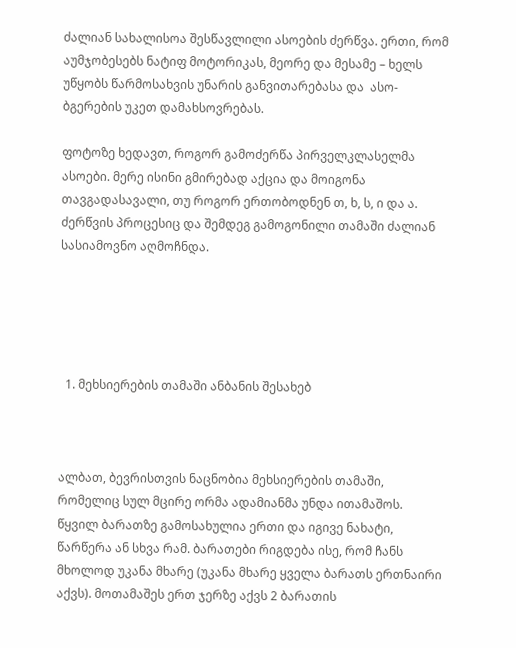ძალიან სახალისოა შესწავლილი ასოების ძერწვა. ერთი, რომ აუმჯობესებს ნატიფ მოტორიკას, მეორე და მესამე – ხელს უწყობს წარმოსახვის უნარის განვითარებასა და  ასო-ბგერების უკეთ დამახსოვრებას.

ფოტოზე ხედავთ, როგორ გამოძერწა პირველკლასელმა ასოები. მერე ისინი გმირებად აქცია და მოიგონა თავგადასავალი, თუ როგორ ერთობოდნენ თ, ხ, ს, ი და ა. ძერწვის პროცესიც და შემდეგ გამოგონილი თამაში ძალიან სასიამოვნო აღმოჩნდა.





  1. მეხსიერების თამაში ანბანის შესახებ



ალბათ, ბევრისთვის ნაცნობია მეხსიერების თამაში, რომელიც სულ მცირე ორმა ადამიანმა უნდა ითამაშოს. წყვილ ბარათზე გამოსახულია ერთი და იგივე ნახატი, წარწერა ან სხვა რამ. ბარათები რიგდება ისე, რომ ჩანს მხოლოდ უკანა მხარე (უკანა მხარე ყველა ბარათს ერთნაირი აქვს). მოთამაშეს ერთ ჯერზე აქვს 2 ბარათის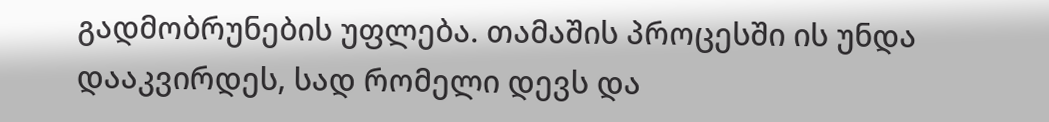გადმობრუნების უფლება. თამაშის პროცესში ის უნდა დააკვირდეს, სად რომელი დევს და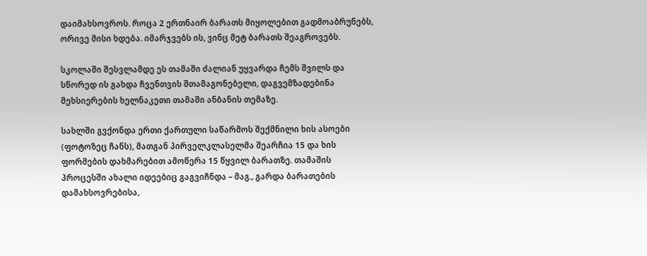დაიმახსოვროს. როცა 2 ერთნაირ ბარათს მიყოლებით გადმოაბრუნებს, ორივე მისი ხდება. იმარჯვებს ის, ვინც მეტ ბარათს შეაგროვებს.

სკოლაში შესვლამდე ეს თამაში ძალიან უყვარდა ჩემს შვილს და სწორედ ის გახდა ჩვენთვის შთამაგონებელი, დაგვემზადებინა მეხსიერების ხელნაკეთი თამაში ანბანის თემაზე.

სახლში გვქონდა ერთი ქართული საწარმოს შექმნილი ხის ასოები (ფოტოზეც ჩანს), მათგან პირველკლასელმა შეარჩია 15 და ხის ფორმების დახმარებით ამოწერა 15 წყვილ ბარათზე. თამაშის პროცესში ახალი იდეებიც გაგვიჩნდა – მაგ., გარდა ბარათების დამახსოვრებისა,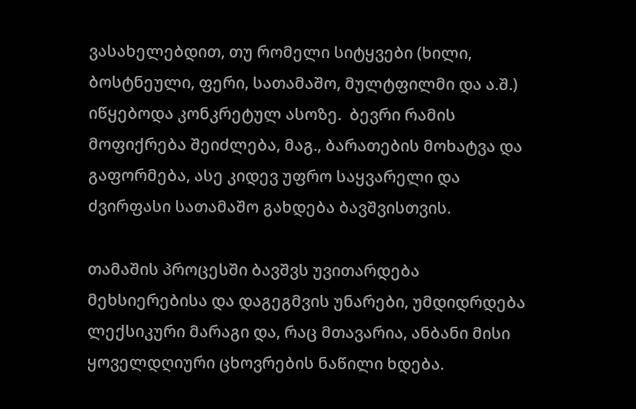ვასახელებდით, თუ რომელი სიტყვები (ხილი, ბოსტნეული, ფერი, სათამაშო, მულტფილმი და ა.შ.) იწყებოდა კონკრეტულ ასოზე.  ბევრი რამის მოფიქრება შეიძლება, მაგ., ბარათების მოხატვა და გაფორმება, ასე კიდევ უფრო საყვარელი და ძვირფასი სათამაშო გახდება ბავშვისთვის.

თამაშის პროცესში ბავშვს უვითარდება  მეხსიერებისა და დაგეგმვის უნარები, უმდიდრდება ლექსიკური მარაგი და, რაც მთავარია, ანბანი მისი ყოველდღიური ცხოვრების ნაწილი ხდება.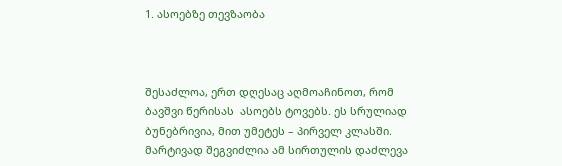1. ასოებზე თევზაობა



შესაძლოა, ერთ დღესაც აღმოაჩინოთ, რომ ბავშვი წერისას  ასოებს ტოვებს. ეს სრულიად ბუნებრივია, მით უმეტეს – პირველ კლასში. მარტივად შეგვიძლია ამ სირთულის დაძლევა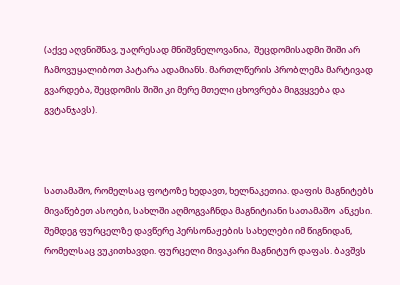(აქვე აღვნიშნავ, უაღრესად მნიშვნელოვანია,  შეცდომისადმი შიში არ ჩამოვუყალიბოთ პატარა ადამიანს. მართლწერის პრობლემა მარტივად გვარდება, შეცდომის შიში კი მერე მთელი ცხოვრება მიგვყვება და გვტანჯავს).



სათამაშო, რომელსაც ფოტოზე ხედავთ, ხელნაკეთია. დაფის მაგნიტებს მივაწებეთ ასოები, სახლში აღმოგვაჩნდა მაგნიტიანი სათამაშო  ანკესი. შემდეგ ფურცელზე დავწერე პერსონაჟების სახელები იმ წიგნიდან, რომელსაც ვუკითხავდი. ფურცელი მივაკარი მაგნიტურ დაფას. ბავშვს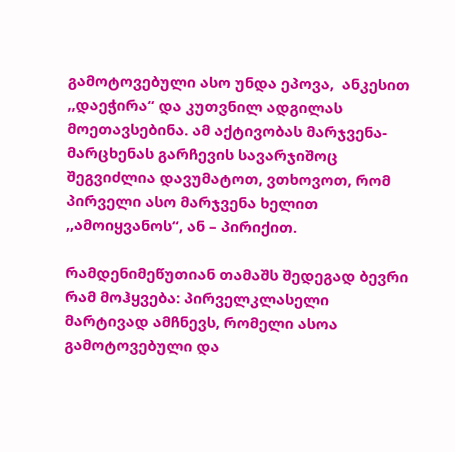გამოტოვებული ასო უნდა ეპოვა,  ანკესით ,,დაეჭირა“ და კუთვნილ ადგილას მოეთავსებინა. ამ აქტივობას მარჯვენა-მარცხენას გარჩევის სავარჯიშოც შეგვიძლია დავუმატოთ, ვთხოვოთ, რომ პირველი ასო მარჯვენა ხელით ,,ამოიყვანოს“, ან – პირიქით.

რამდენიმეწუთიან თამაშს შედეგად ბევრი რამ მოჰყვება: პირველკლასელი მარტივად ამჩნევს, რომელი ასოა გამოტოვებული და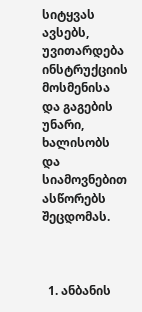სიტყვას ავსებს, უვითარდება  ინსტრუქციის მოსმენისა და გაგების უნარი, ხალისობს და სიამოვნებით ასწორებს შეცდომას.



  1. ანბანის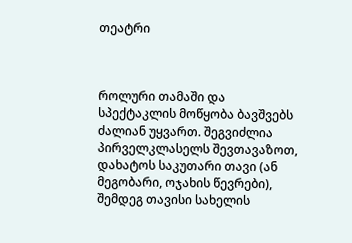თეატრი



როლური თამაში და სპექტაკლის მოწყობა ბავშვებს ძალიან უყვართ. შეგვიძლია პირველკლასელს შევთავაზოთ, დახატოს საკუთარი თავი (ან მეგობარი, ოჯახის წევრები), შემდეგ თავისი სახელის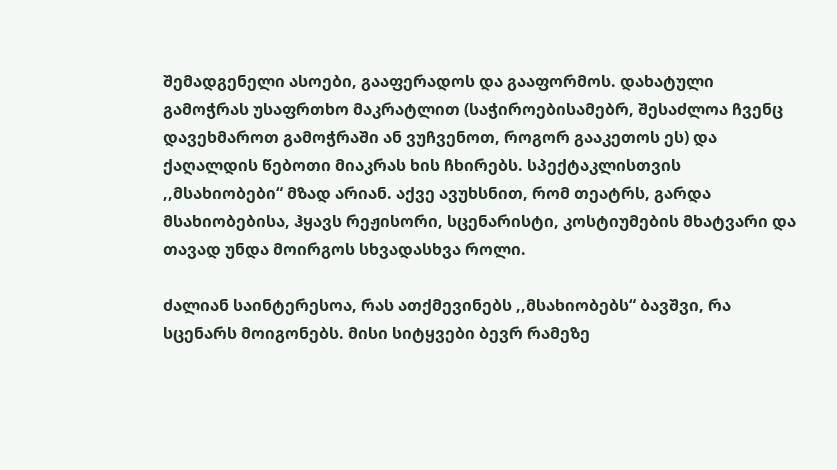შემადგენელი ასოები, გააფერადოს და გააფორმოს. დახატული გამოჭრას უსაფრთხო მაკრატლით (საჭიროებისამებრ, შესაძლოა ჩვენც დავეხმაროთ გამოჭრაში ან ვუჩვენოთ, როგორ გააკეთოს ეს) და ქაღალდის წებოთი მიაკრას ხის ჩხირებს. სპექტაკლისთვის ,,მსახიობები“ მზად არიან. აქვე ავუხსნით, რომ თეატრს, გარდა მსახიობებისა, ჰყავს რეჟისორი, სცენარისტი, კოსტიუმების მხატვარი და თავად უნდა მოირგოს სხვადასხვა როლი.

ძალიან საინტერესოა, რას ათქმევინებს ,,მსახიობებს“ ბავშვი, რა სცენარს მოიგონებს. მისი სიტყვები ბევრ რამეზე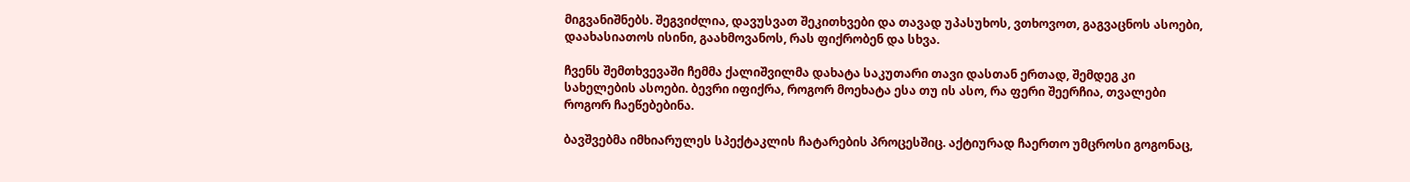მიგვანიშნებს. შეგვიძლია, დავუსვათ შეკითხვები და თავად უპასუხოს, ვთხოვოთ, გაგვაცნოს ასოები, დაახასიათოს ისინი, გაახმოვანოს, რას ფიქრობენ და სხვა.

ჩვენს შემთხვევაში ჩემმა ქალიშვილმა დახატა საკუთარი თავი დასთან ერთად, შემდეგ კი სახელების ასოები. ბევრი იფიქრა, როგორ მოეხატა ესა თუ ის ასო, რა ფერი შეერჩია, თვალები როგორ ჩაეწებებინა.

ბავშვებმა იმხიარულეს სპექტაკლის ჩატარების პროცესშიც. აქტიურად ჩაერთო უმცროსი გოგონაც,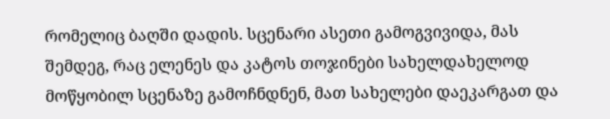რომელიც ბაღში დადის. სცენარი ასეთი გამოგვივიდა, მას შემდეგ, რაც ელენეს და კატოს თოჯინები სახელდახელოდ მოწყობილ სცენაზე გამოჩნდნენ, მათ სახელები დაეკარგათ და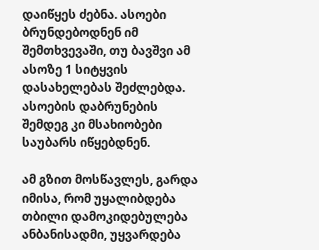დაიწყეს ძებნა. ასოები ბრუნდებოდნენ იმ შემთხვევაში, თუ ბავშვი ამ ასოზე 1 სიტყვის დასახელებას შეძლებდა. ასოების დაბრუნების შემდეგ კი მსახიობები საუბარს იწყებდნენ.

ამ გზით მოსწავლეს, გარდა იმისა, რომ უყალიბდება თბილი დამოკიდებულება ანბანისადმი, უყვარდება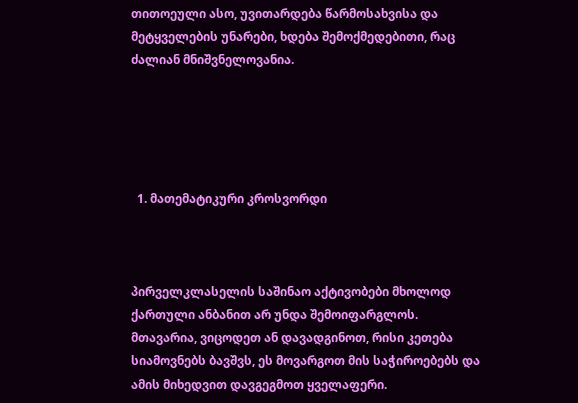თითოეული ასო, უვითარდება წარმოსახვისა და მეტყველების უნარები, ხდება შემოქმედებითი, რაც ძალიან მნიშვნელოვანია.





  1. მათემატიკური კროსვორდი



პირველკლასელის საშინაო აქტივობები მხოლოდ ქართული ანბანით არ უნდა შემოიფარგლოს. მთავარია, ვიცოდეთ ან დავადგინოთ, რისი კეთება სიამოვნებს ბავშვს, ეს მოვარგოთ მის საჭიროებებს და ამის მიხედვით დავგეგმოთ ყველაფერი.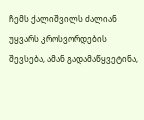ჩემს ქალიშვილს ძალიან უყვარს კროსვორდების შევსება, ამან გადამაწყვეტინა,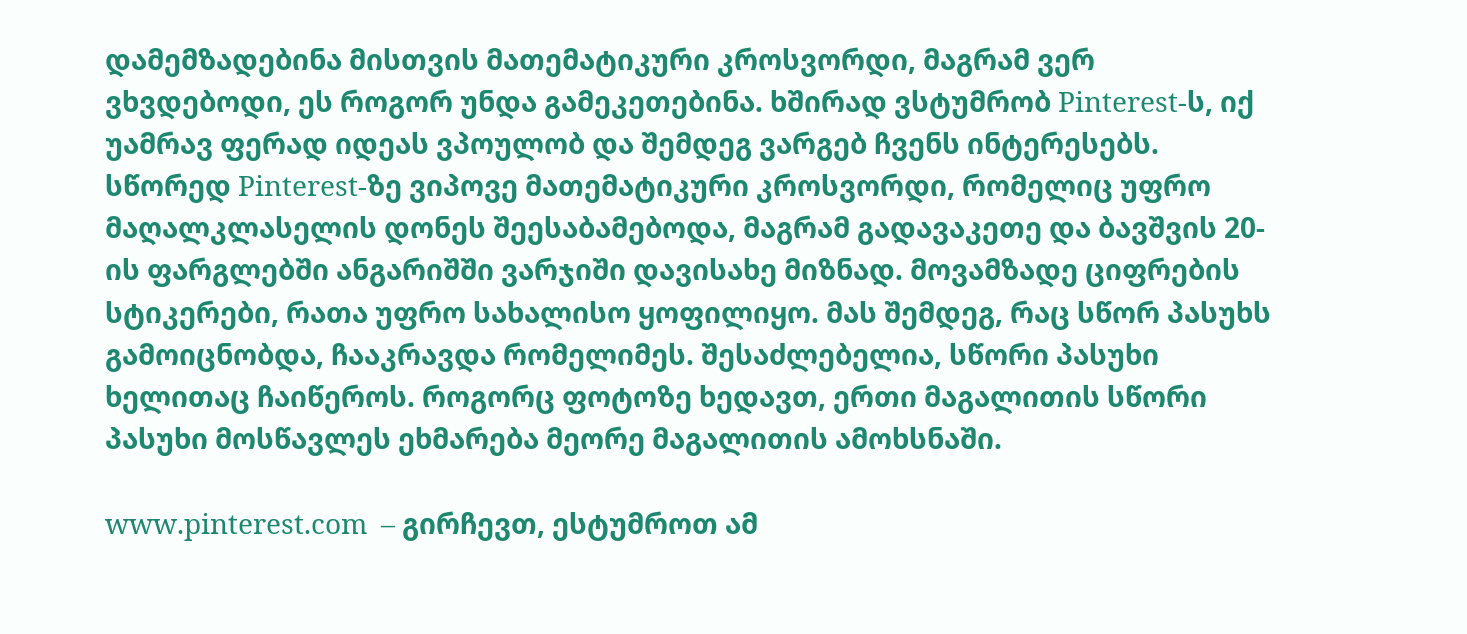დამემზადებინა მისთვის მათემატიკური კროსვორდი, მაგრამ ვერ ვხვდებოდი, ეს როგორ უნდა გამეკეთებინა. ხშირად ვსტუმრობ Pinterest-ს, იქ უამრავ ფერად იდეას ვპოულობ და შემდეგ ვარგებ ჩვენს ინტერესებს. სწორედ Pinterest-ზე ვიპოვე მათემატიკური კროსვორდი, რომელიც უფრო მაღალკლასელის დონეს შეესაბამებოდა, მაგრამ გადავაკეთე და ბავშვის 20-ის ფარგლებში ანგარიშში ვარჯიში დავისახე მიზნად. მოვამზადე ციფრების სტიკერები, რათა უფრო სახალისო ყოფილიყო. მას შემდეგ, რაც სწორ პასუხს გამოიცნობდა, ჩააკრავდა რომელიმეს. შესაძლებელია, სწორი პასუხი ხელითაც ჩაიწეროს. როგორც ფოტოზე ხედავთ, ერთი მაგალითის სწორი პასუხი მოსწავლეს ეხმარება მეორე მაგალითის ამოხსნაში.

www.pinterest.com  – გირჩევთ, ესტუმროთ ამ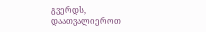გვერდს, დაათვალიეროთ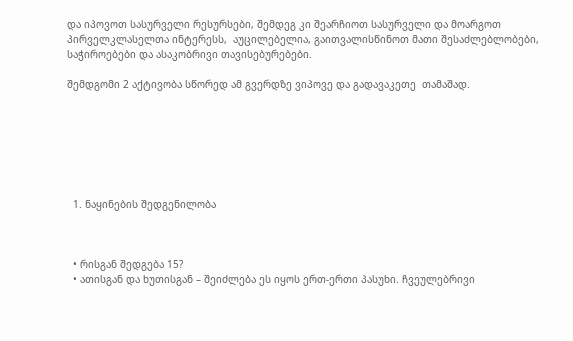და იპოვოთ სასურველი რესურსები, შემდეგ კი შეარჩიოთ სასურველი და მოარგოთ პირველკლასელთა ინტერესს,  აუცილებელია, გაითვალისწინოთ მათი შესაძლებლობები, საჭიროებები და ასაკობრივი თავისებურებები.

შემდგომი 2 აქტივობა სწორედ ამ გვერდზე ვიპოვე და გადავაკეთე  თამაშად.







  1. ნაყინების შედგენილობა



  • რისგან შედგება 15?
  • ათისგან და ხუთისგან – შეიძლება ეს იყოს ერთ-ერთი პასუხი. ჩვეულებრივი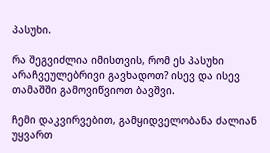პასუხი.

რა შეგვიძლია იმისთვის, რომ ეს პასუხი არაჩვეულებრივი გავხადოთ? ისევ და ისევ თამაშში გამოვიწვიოთ ბავშვი.

ჩემი დაკვირვებით, გამყიდველობანა ძალიან უყვართ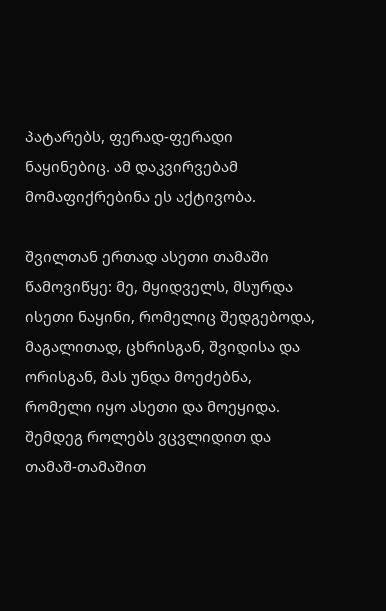პატარებს, ფერად-ფერადი ნაყინებიც. ამ დაკვირვებამ მომაფიქრებინა ეს აქტივობა.

შვილთან ერთად ასეთი თამაში წამოვიწყე: მე, მყიდველს, მსურდა ისეთი ნაყინი, რომელიც შედგებოდა, მაგალითად, ცხრისგან, შვიდისა და ორისგან, მას უნდა მოეძებნა, რომელი იყო ასეთი და მოეყიდა. შემდეგ როლებს ვცვლიდით და თამაშ-თამაშით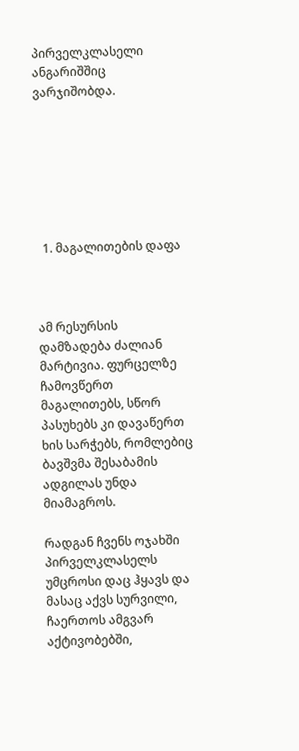პირველკლასელი ანგარიშშიც ვარჯიშობდა.







  1. მაგალითების დაფა



ამ რესურსის დამზადება ძალიან მარტივია. ფურცელზე ჩამოვწერთ მაგალითებს, სწორ პასუხებს კი დავაწერთ ხის სარჭებს, რომლებიც ბავშვმა შესაბამის ადგილას უნდა მიამაგროს.

რადგან ჩვენს ოჯახში პირველკლასელს უმცროსი დაც ჰყავს და მასაც აქვს სურვილი, ჩაერთოს ამგვარ აქტივობებში,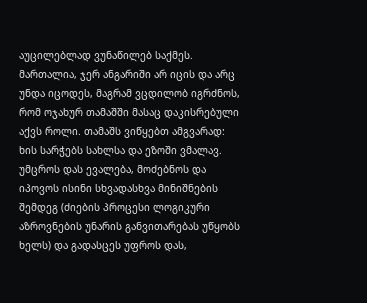აუცილებლად ვუნაწილებ საქმეს. მართალია, ჯერ ანგარიში არ იცის და არც უნდა იცოდეს, მაგრამ ვცდილობ იგრძნოს, რომ ოჯახურ თამაშში მასაც დაკისრებული აქვს როლი. თამაშს ვიწყებთ ამგვარად: ხის სარჭებს სახლსა და ეზოში ვმალავ. უმცროს დას ევალება, მოძებნოს და იპოვოს ისინი სხვადასხვა მინიშნების შემდეგ (ძიების პროცესი ლოგიკური აზროვნების უნარის განვითარებას უწყობს ხელს) და გადასცეს უფროს დას,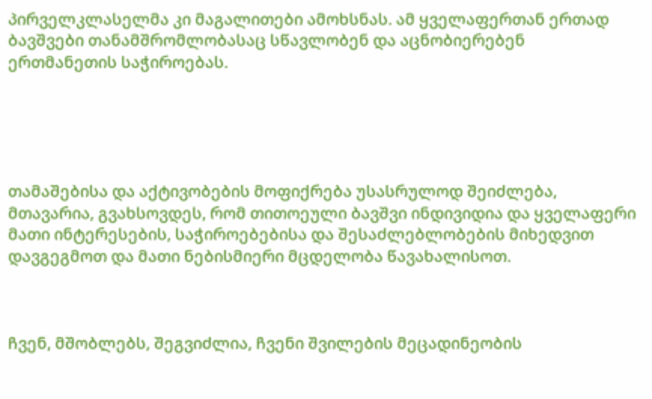პირველკლასელმა კი მაგალითები ამოხსნას. ამ ყველაფერთან ერთად ბავშვები თანამშრომლობასაც სწავლობენ და აცნობიერებენ ერთმანეთის საჭიროებას.





თამაშებისა და აქტივობების მოფიქრება უსასრულოდ შეიძლება, მთავარია, გვახსოვდეს, რომ თითოეული ბავშვი ინდივიდია და ყველაფერი მათი ინტერესების, საჭიროებებისა და შესაძლებლობების მიხედვით დავგეგმოთ და მათი ნებისმიერი მცდელობა წავახალისოთ.



ჩვენ, მშობლებს, შეგვიძლია, ჩვენი შვილების მეცადინეობის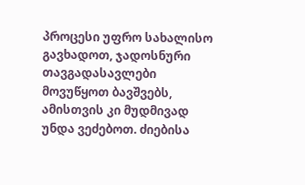პროცესი უფრო სახალისო გავხადოთ, ჯადოსნური თავგადასავლები მოვუწყოთ ბავშვებს, ამისთვის კი მუდმივად უნდა ვეძებოთ. ძიებისა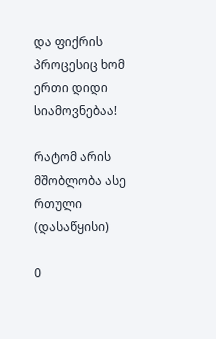და ფიქრის პროცესიც ხომ ერთი დიდი სიამოვნებაა!

რატომ არის მშობლობა ასე რთული (დასაწყისი)

0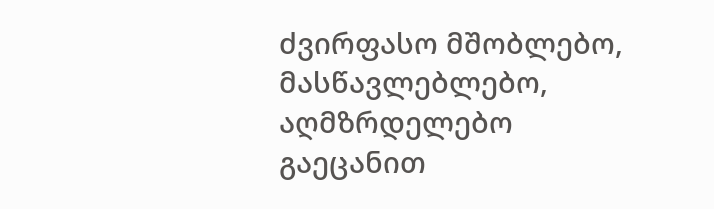ძვირფასო მშობლებო, მასწავლებლებო, აღმზრდელებო გაეცანით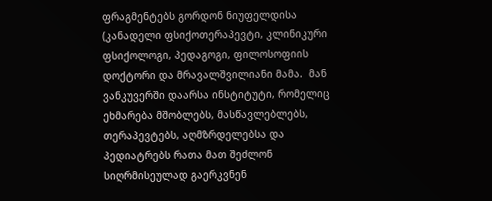ფრაგმენტებს გორდონ ნიუფელდისა (კანადელი ფსიქოთერაპევტი, კლინიკური ფსიქოლოგი, პედაგოგი, ფილოსოფიის დოქტორი და მრავალშვილიანი მამა.  მან ვანკუვერში დაარსა ინსტიტუტი, რომელიც ეხმარება მშობლებს, მასწავლებლებს, თერაპევტებს, აღმზრდელებსა და პედიატრებს რათა მათ შეძლონ სიღრმისეულად გაერკვნენ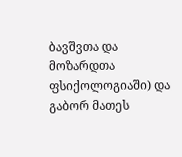ბავშვთა და მოზარდთა ფსიქოლოგიაში) და გაბორ მათეს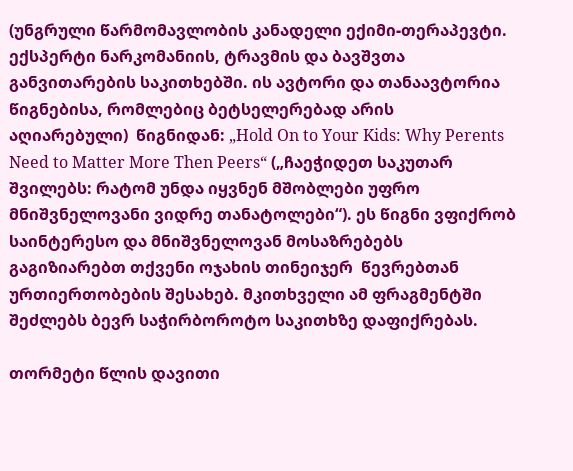(უნგრული წარმომავლობის კანადელი ექიმი-თერაპევტი. ექსპერტი ნარკომანიის, ტრავმის და ბავშვთა განვითარების საკითხებში. ის ავტორი და თანაავტორია წიგნებისა, რომლებიც ბეტსელერებად არის აღიარებული)  წიგნიდან: „Hold On to Your Kids: Why Perents Need to Matter More Then Peers“ („ჩაეჭიდეთ საკუთარ შვილებს: რატომ უნდა იყვნენ მშობლები უფრო მნიშვნელოვანი ვიდრე თანატოლები“). ეს წიგნი ვფიქრობ საინტერესო და მნიშვნელოვან მოსაზრებებს გაგიზიარებთ თქვენი ოჯახის თინეიჯერ  წევრებთან ურთიერთობების შესახებ. მკითხველი ამ ფრაგმენტში შეძლებს ბევრ საჭირბოროტო საკითხზე დაფიქრებას.

თორმეტი წლის დავითი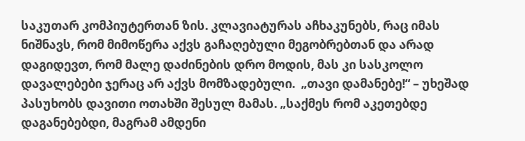საკუთარ კომპიუტერთან ზის. კლავიატურას აჩხაკუნებს, რაც იმას ნიშნავს, რომ მიმოწერა აქვს გაჩაღებული მეგობრებთან და არად დაგიდევთ, რომ მალე დაძინების დრო მოდის, მას კი სასკოლო დავალებები ჯერაც არ აქვს მომზადებული.  „თავი დამანებე!“ – უხეშად პასუხობს დავითი ოთახში შესულ მამას. „საქმეს რომ აკეთებდე დაგანებებდი, მაგრამ ამდენი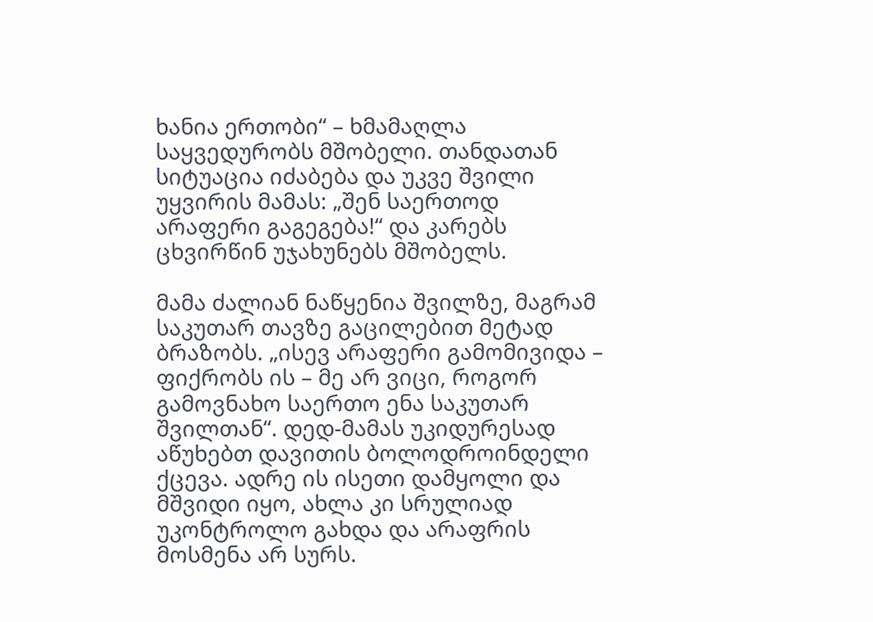ხანია ერთობი“ – ხმამაღლა საყვედურობს მშობელი. თანდათან სიტუაცია იძაბება და უკვე შვილი უყვირის მამას: „შენ საერთოდ არაფერი გაგეგება!“ და კარებს ცხვირწინ უჯახუნებს მშობელს.

მამა ძალიან ნაწყენია შვილზე, მაგრამ საკუთარ თავზე გაცილებით მეტად ბრაზობს. „ისევ არაფერი გამომივიდა – ფიქრობს ის – მე არ ვიცი, როგორ გამოვნახო საერთო ენა საკუთარ შვილთან“. დედ-მამას უკიდურესად აწუხებთ დავითის ბოლოდროინდელი ქცევა. ადრე ის ისეთი დამყოლი და მშვიდი იყო, ახლა კი სრულიად უკონტროლო გახდა და არაფრის მოსმენა არ სურს.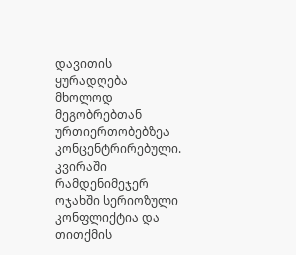დავითის ყურადღება მხოლოდ მეგობრებთან ურთიერთობებზეა კონცენტრირებული. კვირაში რამდენიმეჯერ ოჯახში სერიოზული კონფლიქტია და თითქმის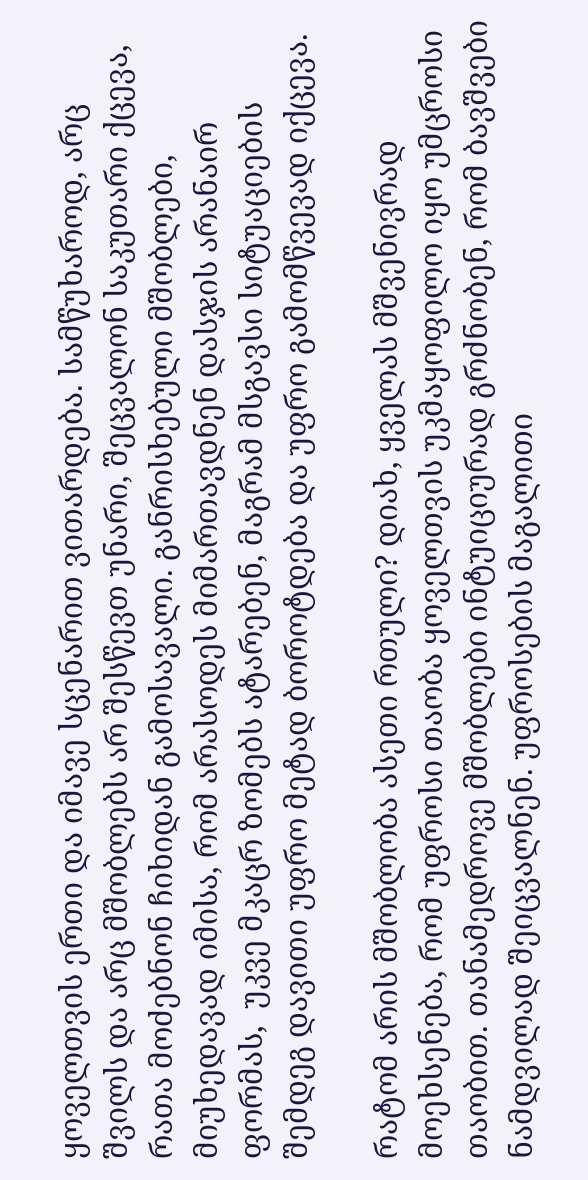ყოველთვის ერთი და იმავე სცენარით ვითარდება. სამწუხაროდ, არც შვილს და არც მშობლებს არ შესწევთ უნარი, შეცვალონ საკუთარი ქცევა, რათა მოძებნონ ჩიხიდან გამოსავალი. განრისხებული მშობლები, მიუხედავად იმისა, რომ არასოდეს მიმართავდნენ დასჯის არანაირ ფორმას,  უკვე მკაცრ ზომებს ატარებენ, მაგრამ მსგავსი სიტუაციების შემდეგ დავითი უფრო მეტად ბოროტდება და უფრო გამომწვევად იქცევა.

რატომ არის მშობლობა ასეთი რთული? დიახ, ყველას მშვენივრად მოეხსენება, რომ უფროსი თაობა ყოველთვის უკმაყოფილო იყო უმცროსი თაობით. თანამედროვე მშობლები ინტუიციურად გრძნობენ, რომ ბავშვები ნამდვილად შეიცვალნენ. უფროსების მაგალითი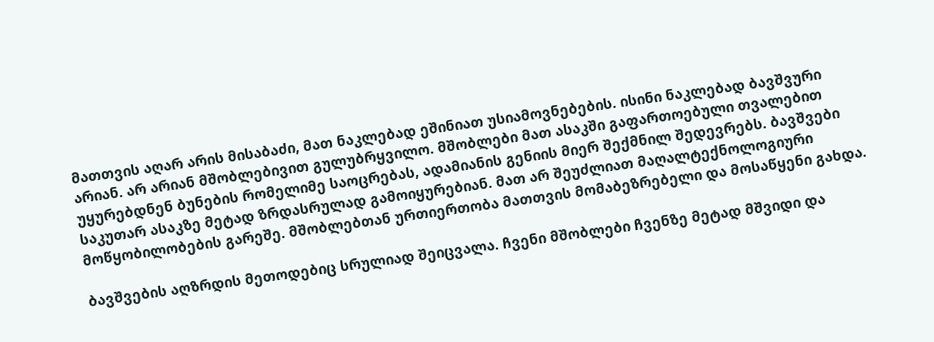მათთვის აღარ არის მისაბაძი, მათ ნაკლებად ეშინიათ უსიამოვნებების. ისინი ნაკლებად ბავშვური არიან. არ არიან მშობლებივით გულუბრყვილო. მშობლები მათ ასაკში გაფართოებული თვალებით უყურებდნენ ბუნების რომელიმე საოცრებას, ადამიანის გენიის მიერ შექმნილ შედევრებს. ბავშვები საკუთარ ასაკზე მეტად ზრდასრულად გამოიყურებიან. მათ არ შეუძლიათ მაღალტექნოლოგიური მოწყობილობების გარეშე. მშობლებთან ურთიერთობა მათთვის მომაბეზრებელი და მოსაწყენი გახდა.

ბავშვების აღზრდის მეთოდებიც სრულიად შეიცვალა. ჩვენი მშობლები ჩვენზე მეტად მშვიდი და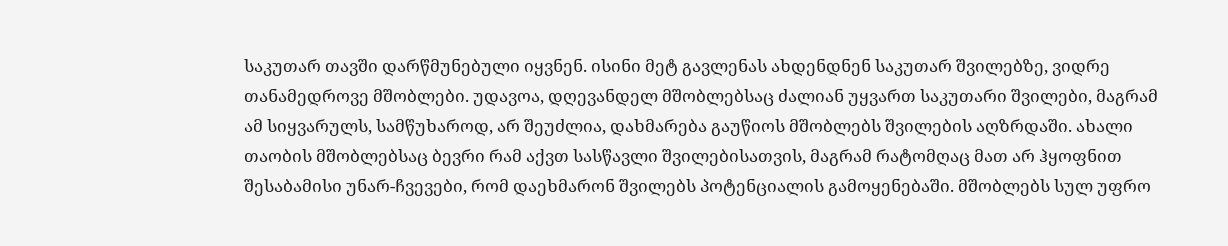საკუთარ თავში დარწმუნებული იყვნენ. ისინი მეტ გავლენას ახდენდნენ საკუთარ შვილებზე, ვიდრე თანამედროვე მშობლები. უდავოა, დღევანდელ მშობლებსაც ძალიან უყვართ საკუთარი შვილები, მაგრამ ამ სიყვარულს, სამწუხაროდ, არ შეუძლია, დახმარება გაუწიოს მშობლებს შვილების აღზრდაში. ახალი თაობის მშობლებსაც ბევრი რამ აქვთ სასწავლი შვილებისათვის, მაგრამ რატომღაც მათ არ ჰყოფნით შესაბამისი უნარ-ჩვევები, რომ დაეხმარონ შვილებს პოტენციალის გამოყენებაში. მშობლებს სულ უფრო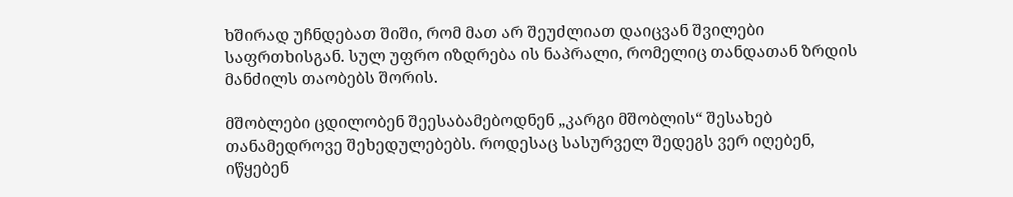ხშირად უჩნდებათ შიში, რომ მათ არ შეუძლიათ დაიცვან შვილები საფრთხისგან. სულ უფრო იზდრება ის ნაპრალი, რომელიც თანდათან ზრდის მანძილს თაობებს შორის.

მშობლები ცდილობენ შეესაბამებოდნენ „კარგი მშობლის“ შესახებ თანამედროვე შეხედულებებს. როდესაც სასურველ შედეგს ვერ იღებენ, იწყებენ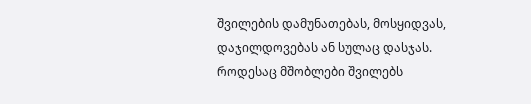შვილების დამუნათებას, მოსყიდვას, დაჯილდოვებას ან სულაც დასჯას. როდესაც მშობლები შვილებს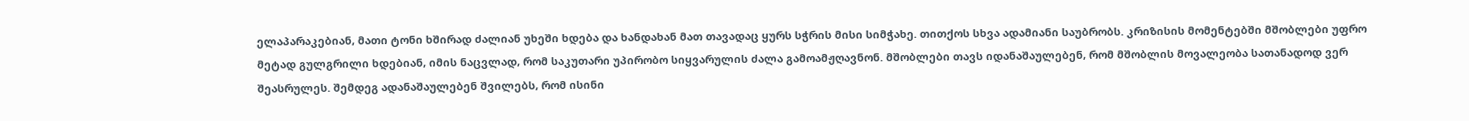ელაპარაკებიან, მათი ტონი ხშირად ძალიან უხეში ხდება და ხანდახან მათ თავადაც ყურს სჭრის მისი სიმჭახე. თითქოს სხვა ადამიანი საუბრობს. კრიზისის მომენტებში მშობლები უფრო მეტად გულგრილი ხდებიან, იმის ნაცვლად, რომ საკუთარი უპირობო სიყვარულის ძალა გამოამჟღავნონ. მშობლები თავს იდანაშაულებენ, რომ მშობლის მოვალეობა სათანადოდ ვერ შეასრულეს. შემდეგ ადანაშაულებენ შვილებს, რომ ისინი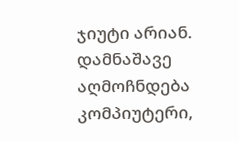ჯიუტი არიან. დამნაშავე აღმოჩნდება კომპიუტერი,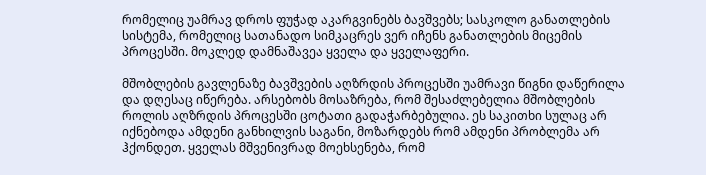რომელიც უამრავ დროს ფუჭად აკარგვინებს ბავშვებს; სასკოლო განათლების სისტემა, რომელიც სათანადო სიმკაცრეს ვერ იჩენს განათლების მიცემის პროცესში. მოკლედ დამნაშავეა ყველა და ყველაფერი.

მშობლების გავლენაზე ბავშვების აღზრდის პროცესში უამრავი წიგნი დაწერილა და დღესაც იწერება. არსებობს მოსაზრება, რომ შესაძლებელია მშობლების როლის აღზრდის პროცესში ცოტათი გადაჭარბებულია. ეს საკითხი სულაც არ იქნებოდა ამდენი განხილვის საგანი, მოზარდებს რომ ამდენი პრობლემა არ ჰქონდეთ. ყველას მშვენივრად მოეხსენება, რომ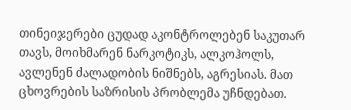თინეიჯერები ცუდად აკონტროლებენ საკუთარ თავს, მოიხმარენ ნარკოტიკს, ალკოჰოლს, ავლენენ ძალადობის ნიშნებს, აგრესიას. მათ ცხოვრების საზრისის პრობლემა უჩნდებათ.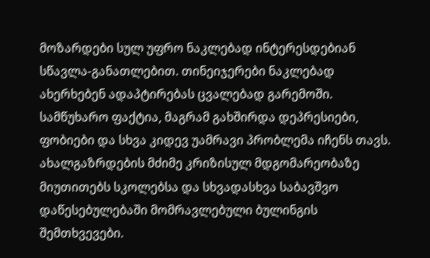მოზარდები სულ უფრო ნაკლებად ინტერესდებიან სწავლა-განათლებით. თინეიჯერები ნაკლებად ახერხებენ ადაპტირებას ცვალებად გარემოში. სამწუხარო ფაქტია, მაგრამ გახშირდა დეპრესიები, ფობიები და სხვა კიდევ უამრავი პრობლემა იჩენს თავს. ახალგაზრდების მძიმე კრიზისულ მდგომარეობაზე მიუთითებს სკოლებსა და სხვადასხვა საბავშვო დაწესებულებაში მომრავლებული ბულინგის შემთხვევები.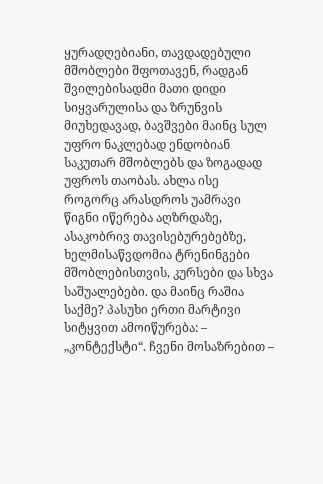ყურადღებიანი, თავდადებული მშობლები შფოთავენ, რადგან შვილებისადმი მათი დიდი სიყვარულისა და ზრუნვის მიუხედავად, ბავშვები მაინც სულ უფრო ნაკლებად ენდობიან საკუთარ მშობლებს და ზოგადად უფროს თაობას. ახლა ისე როგორც არასდროს უამრავი წიგნი იწერება აღზრდაზე, ასაკობრივ თავისებურებებზე, ხელმისაწვდომია ტრენინგები მშობლებისთვის, კურსები და სხვა საშუალებები. და მაინც რაშია საქმე? პასუხი ერთი მარტივი სიტყვით ამოიწურება: – „კონტექსტი“. ჩვენი მოსაზრებით –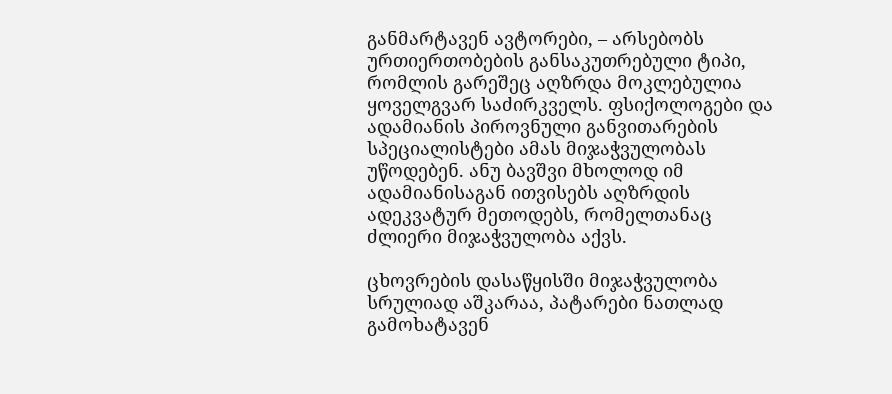განმარტავენ ავტორები, – არსებობს ურთიერთობების განსაკუთრებული ტიპი, რომლის გარეშეც აღზრდა მოკლებულია ყოველგვარ საძირკველს. ფსიქოლოგები და ადამიანის პიროვნული განვითარების სპეციალისტები ამას მიჯაჭვულობას უწოდებენ. ანუ ბავშვი მხოლოდ იმ ადამიანისაგან ითვისებს აღზრდის ადეკვატურ მეთოდებს, რომელთანაც ძლიერი მიჯაჭვულობა აქვს.

ცხოვრების დასაწყისში მიჯაჭვულობა სრულიად აშკარაა, პატარები ნათლად გამოხატავენ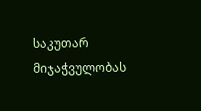საკუთარ მიჯაჭვულობას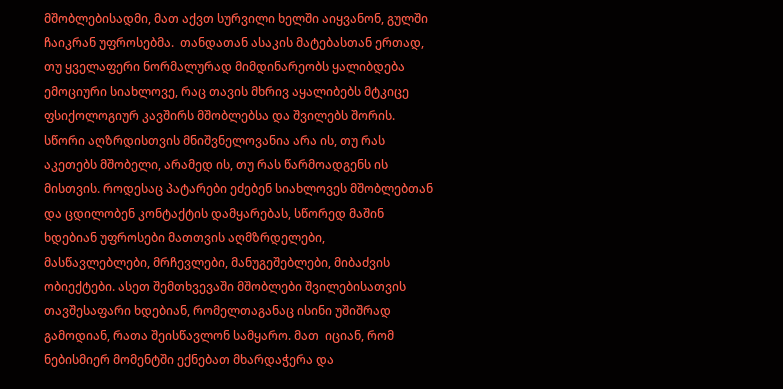მშობლებისადმი, მათ აქვთ სურვილი ხელში აიყვანონ, გულში ჩაიკრან უფროსებმა.  თანდათან ასაკის მატებასთან ერთად, თუ ყველაფერი ნორმალურად მიმდინარეობს ყალიბდება ემოციური სიახლოვე, რაც თავის მხრივ აყალიბებს მტკიცე ფსიქოლოგიურ კავშირს მშობლებსა და შვილებს შორის. სწორი აღზრდისთვის მნიშვნელოვანია არა ის, თუ რას აკეთებს მშობელი, არამედ ის, თუ რას წარმოადგენს ის მისთვის. როდესაც პატარები ეძებენ სიახლოვეს მშობლებთან და ცდილობენ კონტაქტის დამყარებას, სწორედ მაშინ ხდებიან უფროსები მათთვის აღმზრდელები, მასწავლებლები, მრჩევლები, მანუგეშებლები, მიბაძვის ობიექტები. ასეთ შემთხვევაში მშობლები შვილებისათვის თავშესაფარი ხდებიან, რომელთაგანაც ისინი უშიშრად გამოდიან, რათა შეისწავლონ სამყარო. მათ  იციან, რომ ნებისმიერ მომენტში ექნებათ მხარდაჭერა და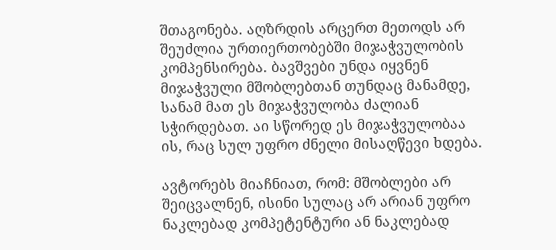შთაგონება. აღზრდის არცერთ მეთოდს არ შეუძლია ურთიერთობებში მიჯაჭვულობის კომპენსირება. ბავშვები უნდა იყვნენ მიჯაჭვული მშობლებთან თუნდაც მანამდე, სანამ მათ ეს მიჯაჭვულობა ძალიან სჭირდებათ. აი სწორედ ეს მიჯაჭვულობაა ის, რაც სულ უფრო ძნელი მისაღწევი ხდება.

ავტორებს მიაჩნიათ, რომ: მშობლები არ შეიცვალნენ, ისინი სულაც არ არიან უფრო ნაკლებად კომპეტენტური ან ნაკლებად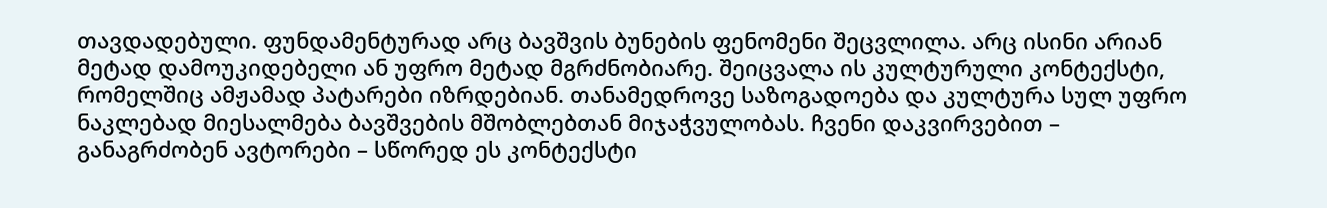თავდადებული. ფუნდამენტურად არც ბავშვის ბუნების ფენომენი შეცვლილა. არც ისინი არიან მეტად დამოუკიდებელი ან უფრო მეტად მგრძნობიარე. შეიცვალა ის კულტურული კონტექსტი, რომელშიც ამჟამად პატარები იზრდებიან. თანამედროვე საზოგადოება და კულტურა სულ უფრო ნაკლებად მიესალმება ბავშვების მშობლებთან მიჯაჭვულობას. ჩვენი დაკვირვებით – განაგრძობენ ავტორები – სწორედ ეს კონტექსტი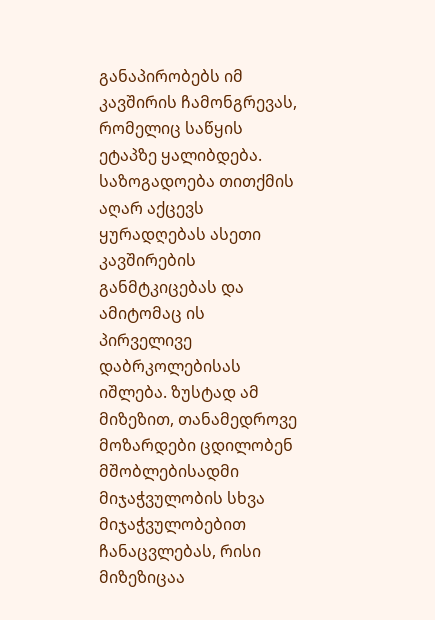განაპირობებს იმ კავშირის ჩამონგრევას, რომელიც საწყის ეტაპზე ყალიბდება. საზოგადოება თითქმის აღარ აქცევს ყურადღებას ასეთი კავშირების განმტკიცებას და ამიტომაც ის პირველივე დაბრკოლებისას იშლება. ზუსტად ამ მიზეზით, თანამედროვე მოზარდები ცდილობენ მშობლებისადმი მიჯაჭვულობის სხვა მიჯაჭვულობებით ჩანაცვლებას, რისი მიზეზიცაა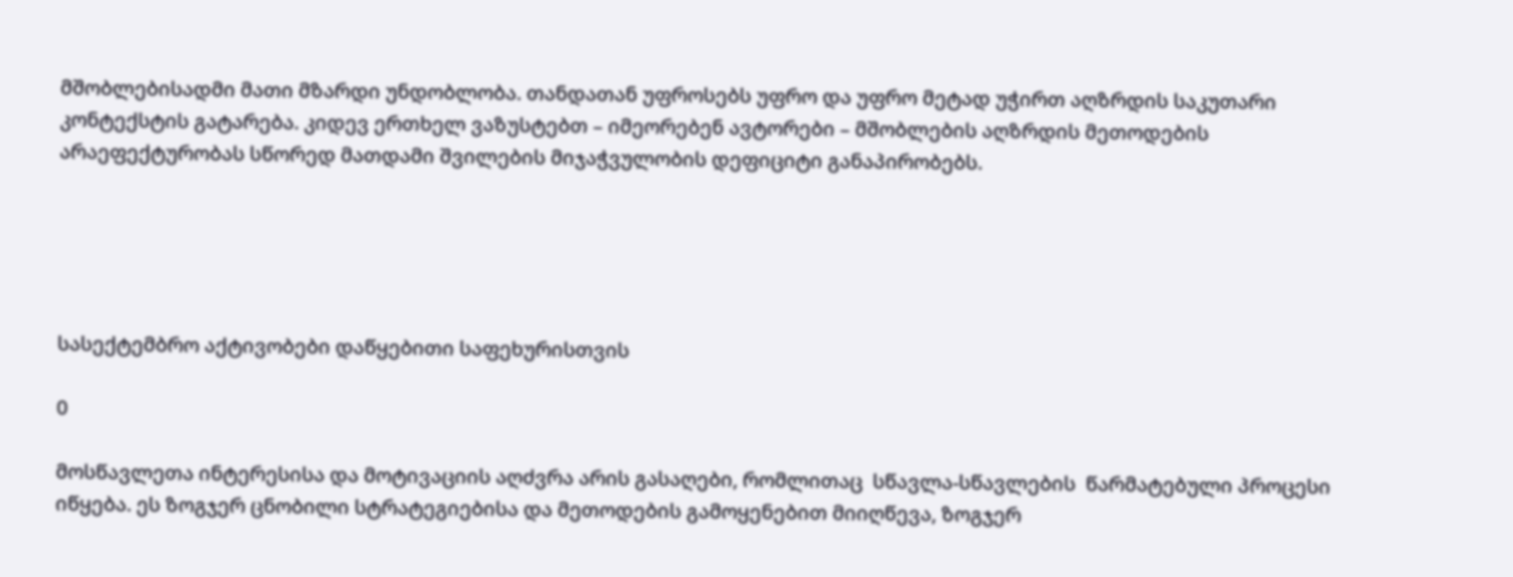მშობლებისადმი მათი მზარდი უნდობლობა. თანდათან უფროსებს უფრო და უფრო მეტად უჭირთ აღზრდის საკუთარი კონტექსტის გატარება. კიდევ ერთხელ ვაზუსტებთ – იმეორებენ ავტორები – მშობლების აღზრდის მეთოდების არაეფექტურობას სწორედ მათდამი შვილების მიჯაჭვულობის დეფიციტი განაპირობებს.





სასექტემბრო აქტივობები დაწყებითი საფეხურისთვის

0

მოსწავლეთა ინტერესისა და მოტივაციის აღძვრა არის გასაღები, რომლითაც  სწავლა-სწავლების  წარმატებული პროცესი იწყება. ეს ზოგჯერ ცნობილი სტრატეგიებისა და მეთოდების გამოყენებით მიიღწევა, ზოგჯერ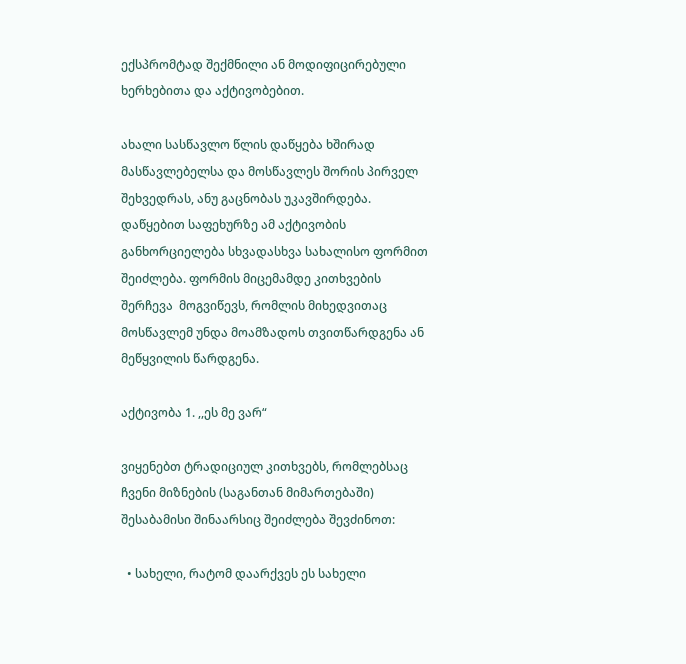ექსპრომტად შექმნილი ან მოდიფიცირებული ხერხებითა და აქტივობებით.

ახალი სასწავლო წლის დაწყება ხშირად მასწავლებელსა და მოსწავლეს შორის პირველ შეხვედრას, ანუ გაცნობას უკავშირდება. დაწყებით საფეხურზე ამ აქტივობის განხორციელება სხვადასხვა სახალისო ფორმით შეიძლება. ფორმის მიცემამდე კითხვების შერჩევა  მოგვიწევს, რომლის მიხედვითაც მოსწავლემ უნდა მოამზადოს თვითწარდგენა ან მეწყვილის წარდგენა.

აქტივობა 1. ,,ეს მე ვარ“

ვიყენებთ ტრადიციულ კითხვებს, რომლებსაც ჩვენი მიზნების (საგანთან მიმართებაში) შესაბამისი შინაარსიც შეიძლება შევძინოთ:

  • სახელი, რატომ დაარქვეს ეს სახელი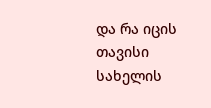და რა იცის თავისი სახელის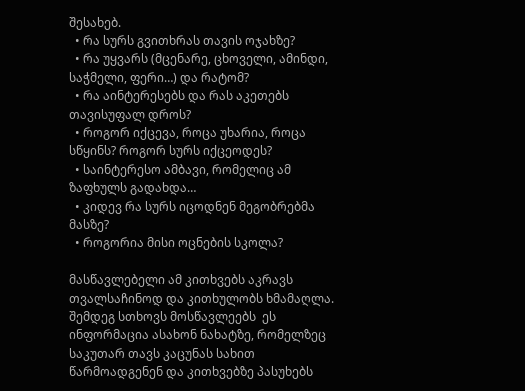შესახებ.
  • რა სურს გვითხრას თავის ოჯახზე?
  • რა უყვარს (მცენარე, ცხოველი, ამინდი, საჭმელი, ფერი…) და რატომ?
  • რა აინტერესებს და რას აკეთებს თავისუფალ დროს?
  • როგორ იქცევა, როცა უხარია, როცა სწყინს? როგორ სურს იქცეოდეს?
  • საინტერესო ამბავი, რომელიც ამ ზაფხულს გადახდა…
  • კიდევ რა სურს იცოდნენ მეგობრებმა მასზე?
  • როგორია მისი ოცნების სკოლა?

მასწავლებელი ამ კითხვებს აკრავს თვალსაჩინოდ და კითხულობს ხმამაღლა. შემდეგ სთხოვს მოსწავლეებს  ეს ინფორმაცია ასახონ ნახატზე, რომელზეც საკუთარ თავს კაცუნას სახით წარმოადგენენ და კითხვებზე პასუხებს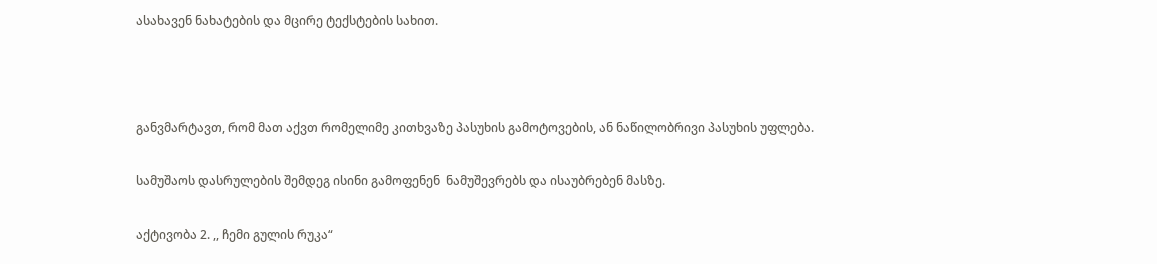ასახავენ ნახატების და მცირე ტექსტების სახით.



განვმარტავთ, რომ მათ აქვთ რომელიმე კითხვაზე პასუხის გამოტოვების, ან ნაწილობრივი პასუხის უფლება.

სამუშაოს დასრულების შემდეგ ისინი გამოფენენ  ნამუშევრებს და ისაუბრებენ მასზე.

აქტივობა 2. ,, ჩემი გულის რუკა“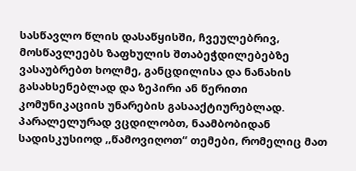სასწავლო წლის დასაწყისში, ჩვეულებრივ, მოსწავლეებს ზაფხულის შთაბეჭდილებებზე ვასაუბრებთ ხოლმე, განცდილისა და ნანახის გასახსენებლად და ზეპირი ან წერითი კომუნიკაციის უნარების გასააქტიურებლად. პარალელურად ვცდილობთ, ნაამბობიდან სადისკუსიოდ ,,წამოვიღოთ“ თემები, რომელიც მათ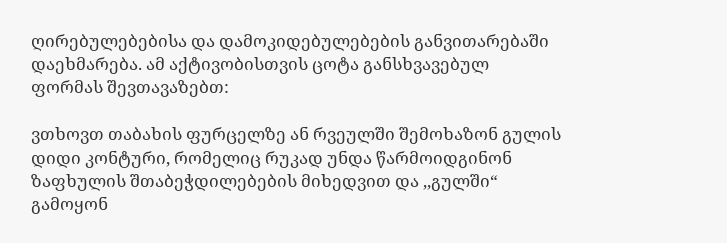ღირებულებებისა და დამოკიდებულებების განვითარებაში დაეხმარება. ამ აქტივობისთვის ცოტა განსხვავებულ ფორმას შევთავაზებთ:

ვთხოვთ თაბახის ფურცელზე ან რვეულში შემოხაზონ გულის დიდი კონტური, რომელიც რუკად უნდა წარმოიდგინონ ზაფხულის შთაბეჭდილებების მიხედვით და ,,გულში“ გამოყონ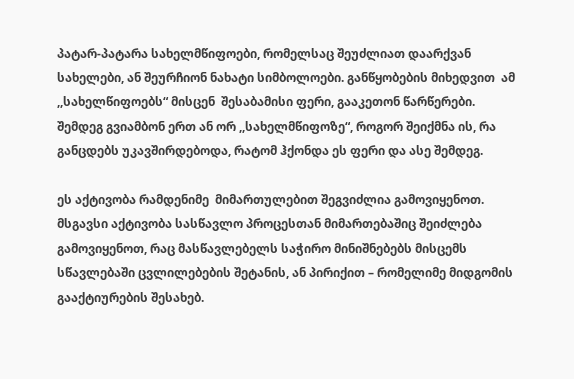პატარ-პატარა სახელმწიფოები, რომელსაც შეუძლიათ დაარქვან სახელები, ან შეურჩიონ ნახატი სიმბოლოები. განწყობების მიხედვით  ამ ,,სახელწიფოებს“ მისცენ  შესაბამისი ფერი, გააკეთონ წარწერები.  შემდეგ გვიამბონ ერთ ან ორ ,,სახელმწიფოზე“, როგორ შეიქმნა ის, რა განცდებს უკავშირდებოდა, რატომ ჰქონდა ეს ფერი და ასე შემდეგ.

ეს აქტივობა რამდენიმე  მიმართულებით შეგვიძლია გამოვიყენოთ. მსგავსი აქტივობა სასწავლო პროცესთან მიმართებაშიც შეიძლება გამოვიყენოთ, რაც მასწავლებელს საჭირო მინიშნებებს მისცემს სწავლებაში ცვლილებების შეტანის, ან პირიქით – რომელიმე მიდგომის გააქტიურების შესახებ.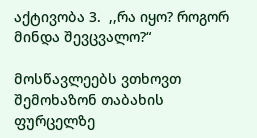აქტივობა 3.  ,,რა იყო? როგორ მინდა შევცვალო?“

მოსწავლეებს ვთხოვთ შემოხაზონ თაბახის ფურცელზე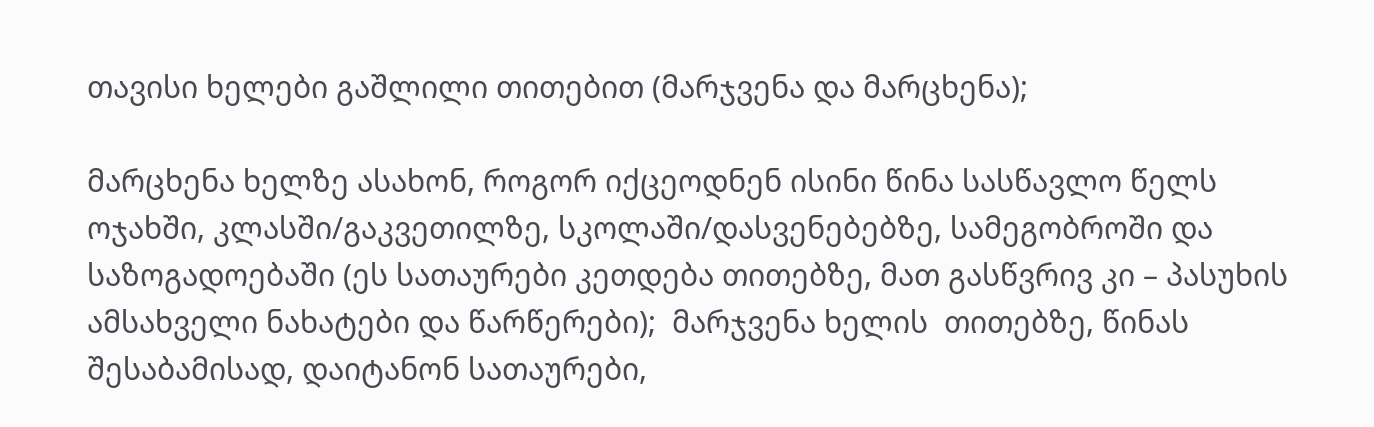თავისი ხელები გაშლილი თითებით (მარჯვენა და მარცხენა);

მარცხენა ხელზე ასახონ, როგორ იქცეოდნენ ისინი წინა სასწავლო წელს ოჯახში, კლასში/გაკვეთილზე, სკოლაში/დასვენებებზე, სამეგობროში და საზოგადოებაში (ეს სათაურები კეთდება თითებზე, მათ გასწვრივ კი – პასუხის ამსახველი ნახატები და წარწერები);  მარჯვენა ხელის  თითებზე, წინას შესაბამისად, დაიტანონ სათაურები,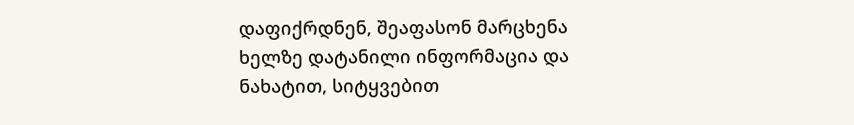დაფიქრდნენ, შეაფასონ მარცხენა ხელზე დატანილი ინფორმაცია და ნახატით, სიტყვებით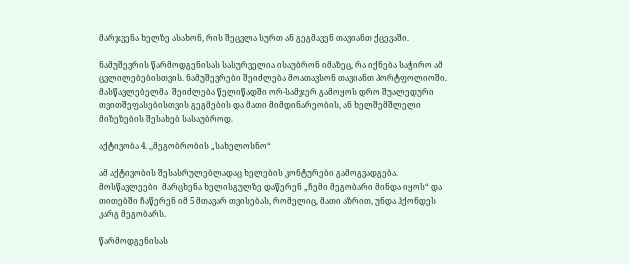მარჯვენა ხელზე ასახონ, რის შეცვლა სურთ ან გეგმავენ თავიანთ ქცევაში.

ნამუშევრის წარმოდგენისას სასურველია ისაუბრონ იმაზეც, რა იქნება საჭირო ამ ცვლილებებისთვის. ნამუშევრები შეიძლება მოათავსონ თავიანთ პორტფოლიოში. მასწავლებელმა  შეიძლება წელიწადში ორ-სამჯერ გამოყოს დრო შუალედური თვითშეფასებისთვის გეგმების და მათი მიმდინარეობის, ან ხელშემშლელი მიზეზების შესახებ სასაუბროდ.

აქტივობა 4. ,,მეგობრობის „სახელოსნო“

ამ აქტივობის შესასრულებლადაც ხელების კონტურები გამოგვადგება. მოსწავლეები  მარცხენა ხელისგულზე დაწერენ „ჩემი მეგობარი მინდა იყოს“ და თითებში ჩაწერენ იმ 5 მთავარ თვისებას, რომელიც, მათი აზრით, უნდა ჰქონდეს  კარგ მეგობარს.

წარმოდგენისას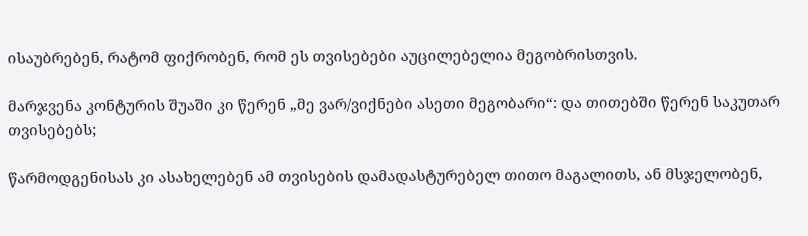ისაუბრებენ, რატომ ფიქრობენ, რომ ეს თვისებები აუცილებელია მეგობრისთვის.

მარჯვენა კონტურის შუაში კი წერენ „მე ვარ/ვიქნები ასეთი მეგობარი“: და თითებში წერენ საკუთარ თვისებებს;

წარმოდგენისას კი ასახელებენ ამ თვისების დამადასტურებელ თითო მაგალითს, ან მსჯელობენ,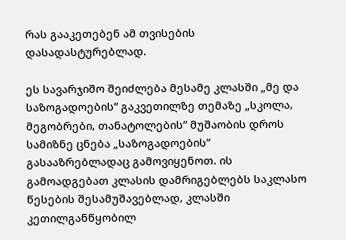რას გააკეთებენ ამ თვისების დასადასტურებლად.

ეს სავარჯიშო შეიძლება მესამე კლასში „მე და საზოგადოების“ გაკვეთილზე თემაზე „სკოლა, მეგობრები, თანატოლების“ მუშაობის დროს სამიზნე ცნება „საზოგადოების“  გასააზრებლადაც გამოვიყენოთ. ის გამოადგებათ კლასის დამრიგებლებს საკლასო წესების შესამუშავებლად, კლასში კეთილგანწყობილ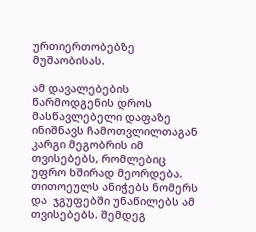ურთიერთობებზე  მუშაობისას.

ამ დავალებების წარმოდგენის დროს მასწავლებელი დაფაზე ინიშნავს ჩამოთვლილთაგან კარგი მეგობრის იმ თვისებებს, რომლებიც უფრო ხშირად მეორდება. თითოეულს ანიჭებს ნომერს და  ჯგუფებში უნაწილებს ამ თვისებებს. შემდეგ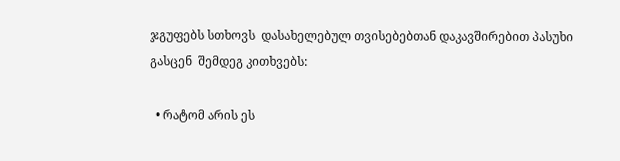ჯგუფებს სთხოვს  დასახელებულ თვისებებთან დაკავშირებით პასუხი გასცენ  შემდეგ კითხვებს:

  • რატომ არის ეს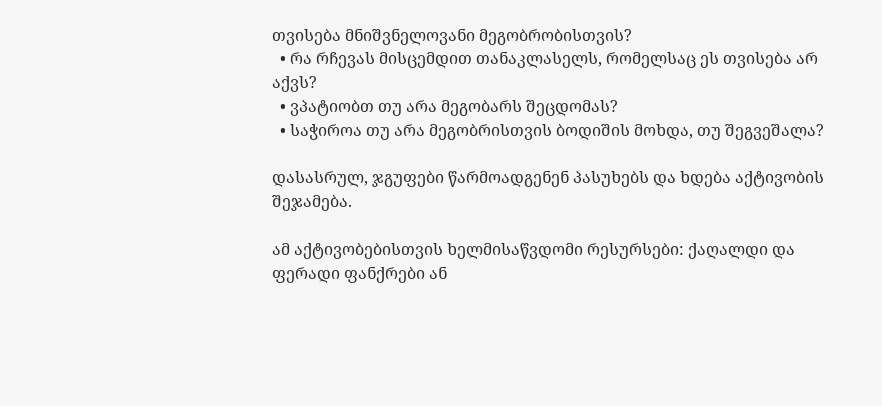თვისება მნიშვნელოვანი მეგობრობისთვის?
  • რა რჩევას მისცემდით თანაკლასელს, რომელსაც ეს თვისება არ აქვს?
  • ვპატიობთ თუ არა მეგობარს შეცდომას?
  • საჭიროა თუ არა მეგობრისთვის ბოდიშის მოხდა, თუ შეგვეშალა?

დასასრულ, ჯგუფები წარმოადგენენ პასუხებს და ხდება აქტივობის შეჯამება.

ამ აქტივობებისთვის ხელმისაწვდომი რესურსები: ქაღალდი და ფერადი ფანქრები ან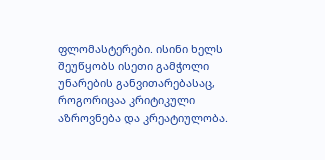ფლომასტერები. ისინი ხელს შეუწყობს ისეთი გამჭოლი უნარების განვითარებასაც, როგორიცაა კრიტიკული აზროვნება და კრეატიულობა.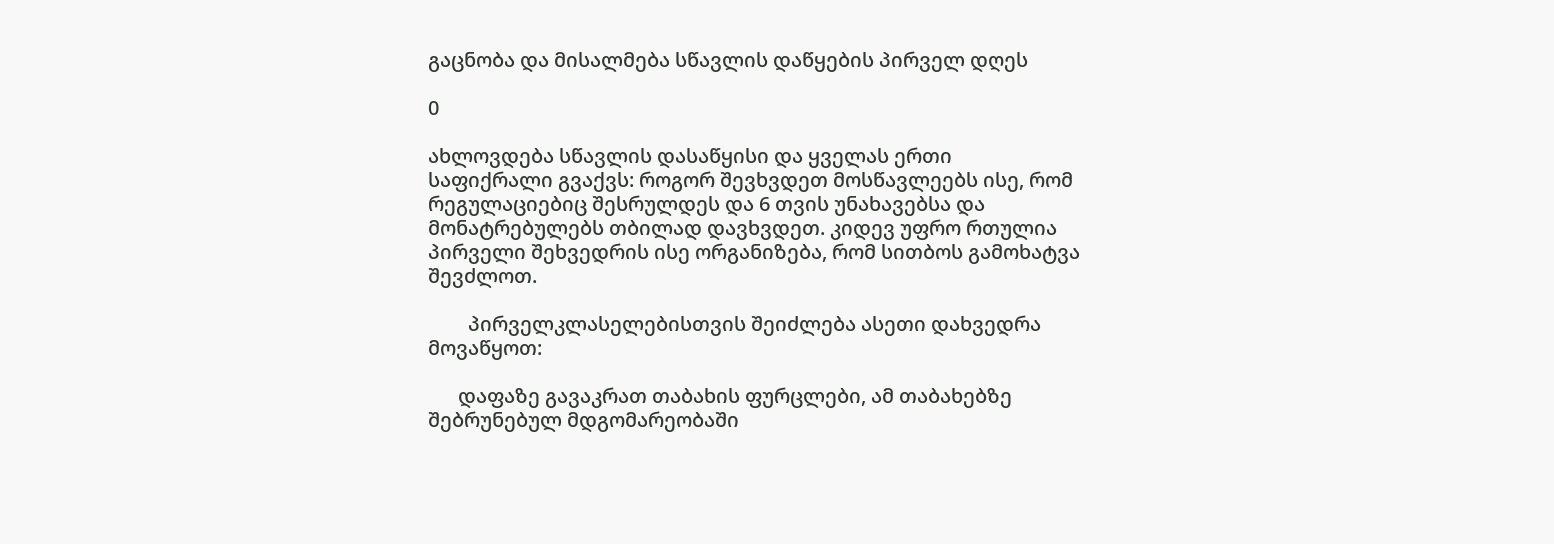გაცნობა და მისალმება სწავლის დაწყების პირველ დღეს

0

ახლოვდება სწავლის დასაწყისი და ყველას ერთი საფიქრალი გვაქვს: როგორ შევხვდეთ მოსწავლეებს ისე, რომ რეგულაციებიც შესრულდეს და 6 თვის უნახავებსა და მონატრებულებს თბილად დავხვდეთ. კიდევ უფრო რთულია პირველი შეხვედრის ისე ორგანიზება, რომ სითბოს გამოხატვა შევძლოთ.

        პირველკლასელებისთვის შეიძლება ასეთი დახვედრა მოვაწყოთ:

      დაფაზე გავაკრათ თაბახის ფურცლები, ამ თაბახებზე შებრუნებულ მდგომარეობაში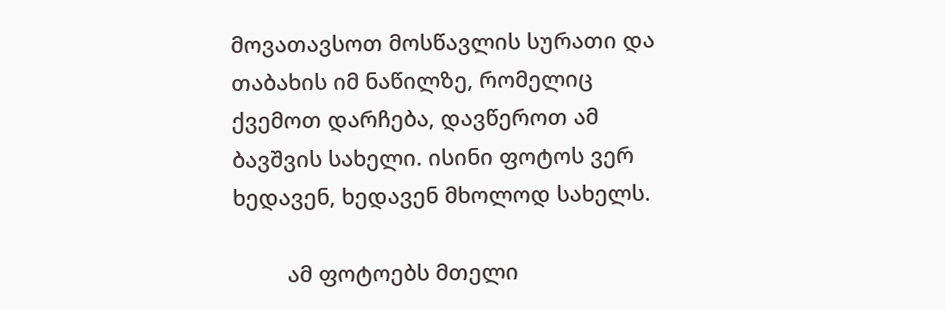მოვათავსოთ მოსწავლის სურათი და თაბახის იმ ნაწილზე, რომელიც ქვემოთ დარჩება, დავწეროთ ამ ბავშვის სახელი. ისინი ფოტოს ვერ ხედავენ, ხედავენ მხოლოდ სახელს.

         ამ ფოტოებს მთელი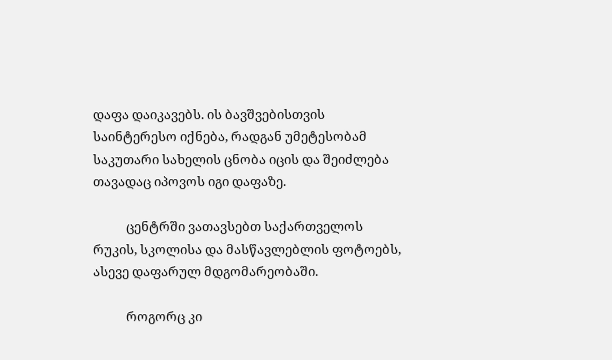დაფა დაიკავებს. ის ბავშვებისთვის საინტერესო იქნება, რადგან უმეტესობამ საკუთარი სახელის ცნობა იცის და შეიძლება თავადაც იპოვოს იგი დაფაზე.

           ცენტრში ვათავსებთ საქართველოს რუკის, სკოლისა და მასწავლებლის ფოტოებს, ასევე დაფარულ მდგომარეობაში.

           როგორც კი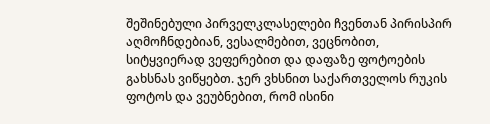შეშინებული პირველკლასელები ჩვენთან პირისპირ აღმოჩნდებიან, ვესალმებით, ვეცნობით, სიტყვიერად ვეფერებით და დაფაზე ფოტოების გახსნას ვიწყებთ. ჯერ ვხსნით საქართველოს რუკის ფოტოს და ვეუბნებით, რომ ისინი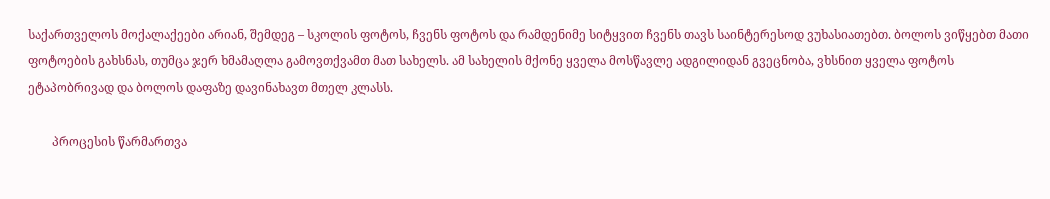საქართველოს მოქალაქეები არიან, შემდეგ – სკოლის ფოტოს, ჩვენს ფოტოს და რამდენიმე სიტყვით ჩვენს თავს საინტერესოდ ვუხასიათებთ. ბოლოს ვიწყებთ მათი ფოტოების გახსნას, თუმცა ჯერ ხმამაღლა გამოვთქვამთ მათ სახელს. ამ სახელის მქონე ყველა მოსწავლე ადგილიდან გვეცნობა, ვხსნით ყველა ფოტოს ეტაპობრივად და ბოლოს დაფაზე დავინახავთ მთელ კლასს.

        პროცესის წარმართვა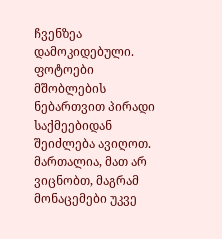ჩვენზეა დამოკიდებული. ფოტოები მშობლების ნებართვით პირადი საქმეებიდან შეიძლება ავიღოთ. მართალია, მათ არ ვიცნობთ, მაგრამ მონაცემები უკვე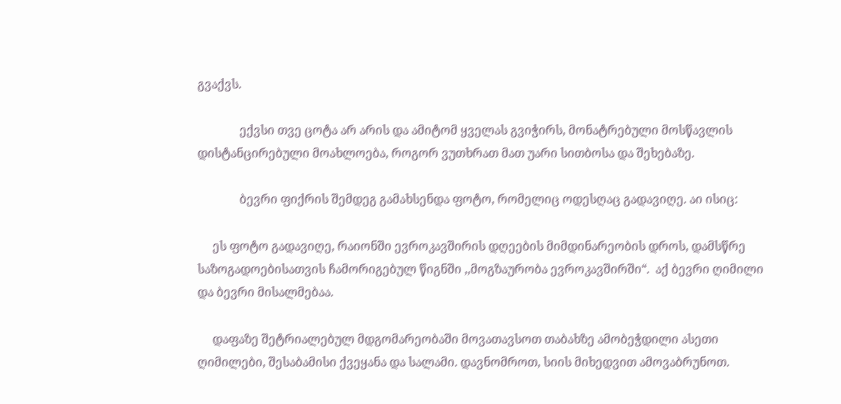გვაქვს.

              ექვსი თვე ცოტა არ არის და ამიტომ ყველას გვიჭირს, მონატრებული მოსწავლის დისტანცირებული მოახლოება, როგორ ვუთხრათ მათ უარი სითბოსა და შეხებაზე.

              ბევრი ფიქრის შემდეგ გამახსენდა ფოტო, რომელიც ოდესღაც გადავიღე. აი ისიც:

     ეს ფოტო გადავიღე, რაიონში ევროკავშირის დღეების მიმდინარეობის დროს, დამსწრე საზოგადოებისათვის ჩამორიგებულ წიგნში ,,მოგზაურობა ევროკავშირში“.  აქ ბევრი ღიმილი და ბევრი მისალმებაა.

     დაფაზე შეტრიალებულ მდგომარეობაში მოვათავსოთ თაბახზე ამობეჭდილი ასეთი ღიმილები, შესაბამისი ქვეყანა და სალამი. დავნომროთ, სიის მიხედვით ამოვაბრუნოთ.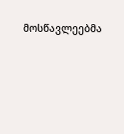მოსწავლეებმა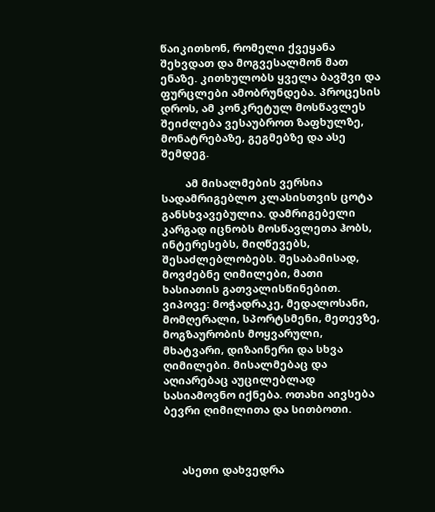წაიკითხონ, რომელი ქვეყანა შეხვდათ და მოგვესალმონ მათ ენაზე. კითხულობს ყველა ბავშვი და ფურცლები ამობრუნდება. პროცესის დროს, ამ კონკრეტულ მოსწავლეს შეიძლება ვესაუბროთ ზაფხულზე, მონატრებაზე, გეგმებზე და ასე შემდეგ.

        ამ მისალმების ვერსია სადამრიგებლო კლასისთვის ცოტა განსხვავებულია. დამრიგებელი კარგად იცნობს მოსწავლეთა ჰობს, ინტერესებს, მიღწევებს, შესაძლებლობებს. შესაბამისად, მოვძებნე ღიმილები, მათი ხასიათის გათვალისწინებით. ვიპოვე: მოჭადრაკე, მედალოსანი, მომღერალი, სპორტსმენი, მეთევზე, მოგზაურობის მოყვარული, მხატვარი, დიზაინერი და სხვა ღიმილები. მისალმებაც და აღიარებაც აუცილებლად სასიამოვნო იქნება. ოთახი აივსება ბევრი ღიმილითა და სითბოთი.



      ასეთი დახვედრა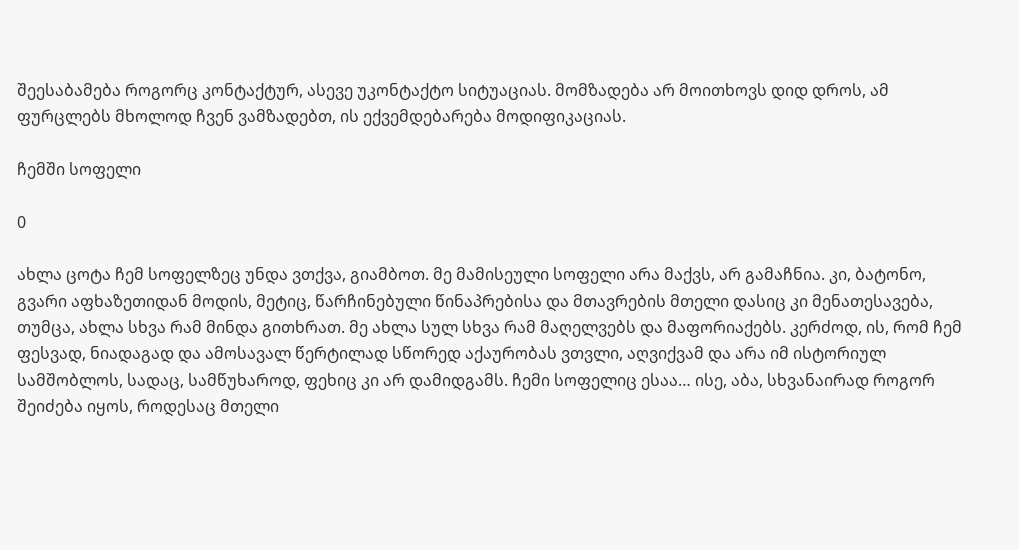შეესაბამება როგორც კონტაქტურ, ასევე უკონტაქტო სიტუაციას. მომზადება არ მოითხოვს დიდ დროს, ამ ფურცლებს მხოლოდ ჩვენ ვამზადებთ, ის ექვემდებარება მოდიფიკაციას.

ჩემში სოფელი

0

ახლა ცოტა ჩემ სოფელზეც უნდა ვთქვა, გიამბოთ. მე მამისეული სოფელი არა მაქვს, არ გამაჩნია. კი, ბატონო, გვარი აფხაზეთიდან მოდის, მეტიც, წარჩინებული წინაპრებისა და მთავრების მთელი დასიც კი მენათესავება, თუმცა, ახლა სხვა რამ მინდა გითხრათ. მე ახლა სულ სხვა რამ მაღელვებს და მაფორიაქებს. კერძოდ, ის, რომ ჩემ ფესვად, ნიადაგად და ამოსავალ წერტილად სწორედ აქაურობას ვთვლი, აღვიქვამ და არა იმ ისტორიულ სამშობლოს, სადაც, სამწუხაროდ, ფეხიც კი არ დამიდგამს. ჩემი სოფელიც ესაა… ისე, აბა, სხვანაირად როგორ შეიძება იყოს, როდესაც მთელი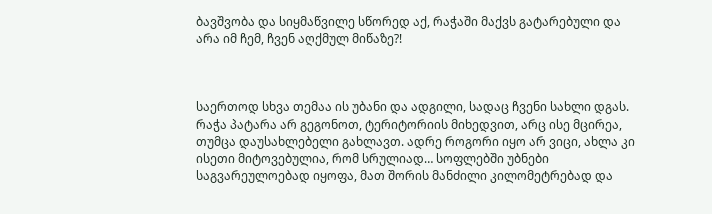ბავშვობა და სიყმაწვილე სწორედ აქ, რაჭაში მაქვს გატარებული და არა იმ ჩემ, ჩვენ აღქმულ მიწაზე?!



საერთოდ სხვა თემაა ის უბანი და ადგილი, სადაც ჩვენი სახლი დგას. რაჭა პატარა არ გეგონოთ, ტერიტორიის მიხედვით, არც ისე მცირეა, თუმცა დაუსახლებელი გახლავთ. ადრე როგორი იყო არ ვიცი, ახლა კი ისეთი მიტოვებულია, რომ სრულიად… სოფლებში უბნები საგვარეულოებად იყოფა, მათ შორის მანძილი კილომეტრებად და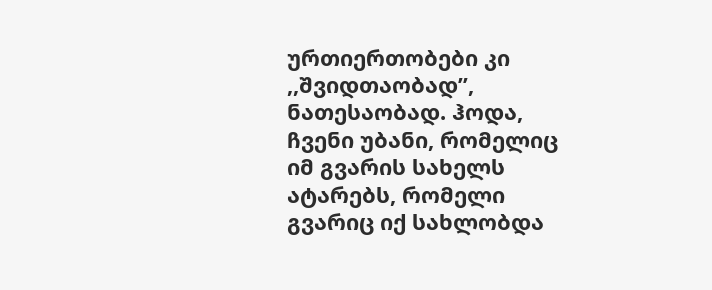ურთიერთობები კი ,,შვიდთაობად”, ნათესაობად. ჰოდა, ჩვენი უბანი, რომელიც იმ გვარის სახელს ატარებს, რომელი გვარიც იქ სახლობდა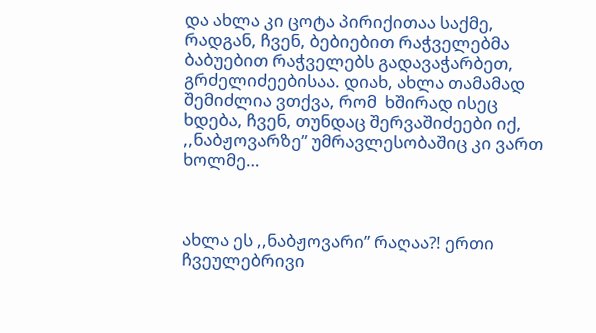და ახლა კი ცოტა პირიქითაა საქმე, რადგან, ჩვენ, ბებიებით რაჭველებმა ბაბუებით რაჭველებს გადავაჭარბეთ, გრძელიძეებისაა. დიახ, ახლა თამამად შემიძლია ვთქვა, რომ  ხშირად ისეც ხდება, ჩვენ, თუნდაც შერვაშიძეები იქ, ,,ნაბჟოვარზე” უმრავლესობაშიც კი ვართ ხოლმე…



ახლა ეს ,,ნაბჟოვარი” რაღაა?! ერთი ჩვეულებრივი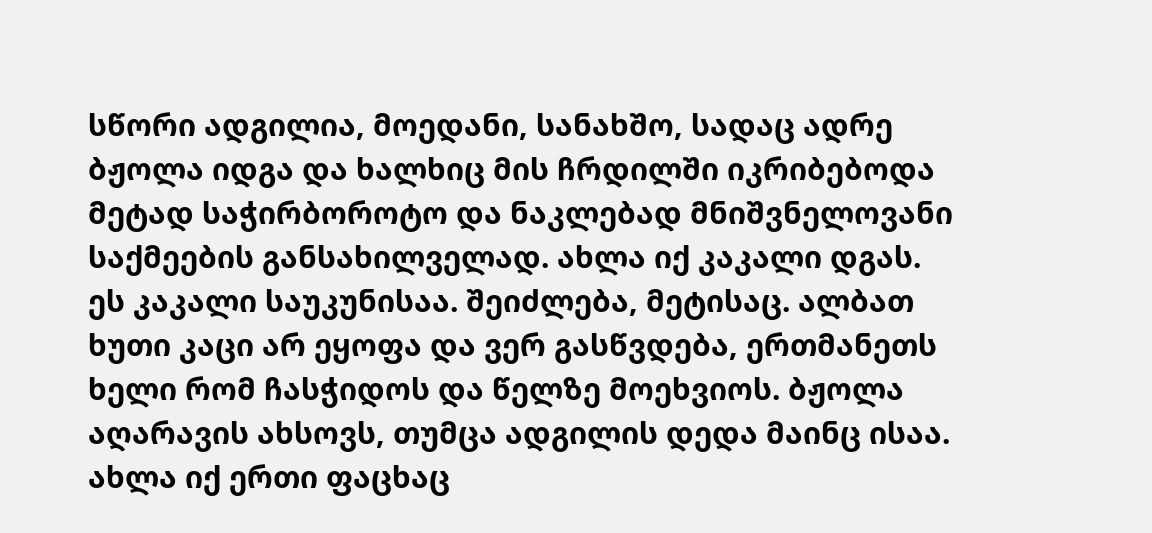სწორი ადგილია, მოედანი, სანახშო, სადაც ადრე ბჟოლა იდგა და ხალხიც მის ჩრდილში იკრიბებოდა მეტად საჭირბოროტო და ნაკლებად მნიშვნელოვანი საქმეების განსახილველად. ახლა იქ კაკალი დგას. ეს კაკალი საუკუნისაა. შეიძლება, მეტისაც. ალბათ ხუთი კაცი არ ეყოფა და ვერ გასწვდება, ერთმანეთს ხელი რომ ჩასჭიდოს და წელზე მოეხვიოს. ბჟოლა აღარავის ახსოვს, თუმცა ადგილის დედა მაინც ისაა. ახლა იქ ერთი ფაცხაც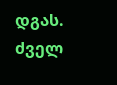დგას. ძველ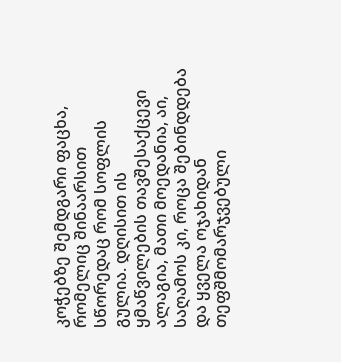კოჭებზე შემდგარი ფაცხა, რომელიც შინაარსით სწორედაც რომ სოფლის გულია. დღისით ის ყმაწვილების თავშესაქცევი ალაგია, მათი მოედანია, აი, საღამოს კი, როცა შებინდდება და ყველა ოჯახიდან თეფშმომარჯვებული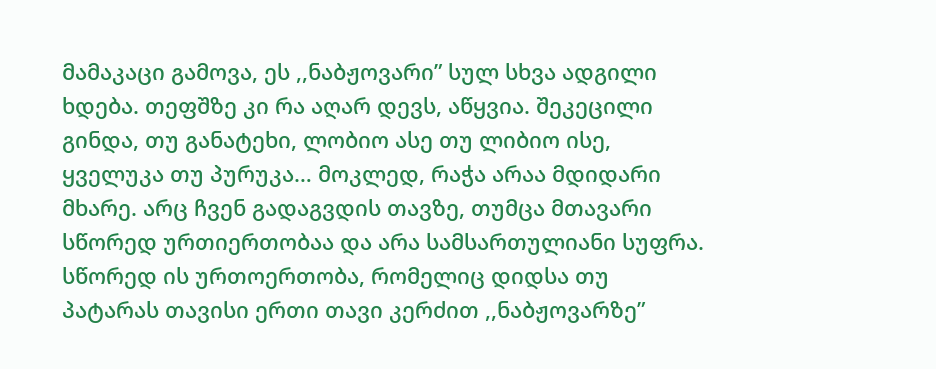მამაკაცი გამოვა, ეს ,,ნაბჟოვარი” სულ სხვა ადგილი ხდება. თეფშზე კი რა აღარ დევს, აწყვია. შეკეცილი გინდა, თუ განატეხი, ლობიო ასე თუ ლიბიო ისე, ყველუკა თუ პურუკა… მოკლედ, რაჭა არაა მდიდარი მხარე. არც ჩვენ გადაგვდის თავზე, თუმცა მთავარი სწორედ ურთიერთობაა და არა სამსართულიანი სუფრა. სწორედ ის ურთოერთობა, რომელიც დიდსა თუ პატარას თავისი ერთი თავი კერძით ,,ნაბჟოვარზე”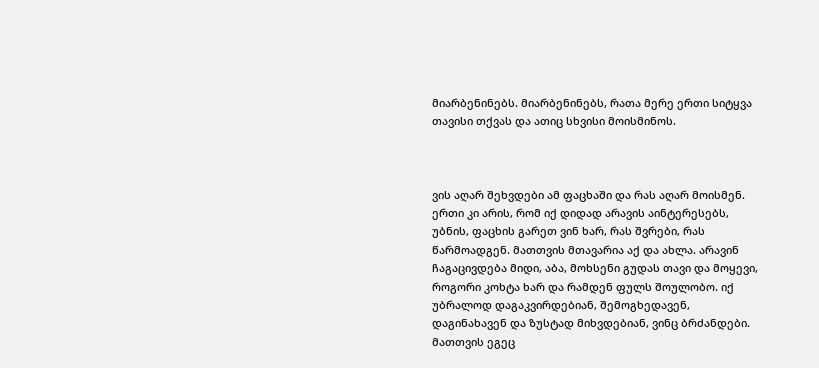მიარბენინებს. მიარბენინებს, რათა მერე ერთი სიტყვა თავისი თქვას და ათიც სხვისი მოისმინოს.



ვის აღარ შეხვდები ამ ფაცხაში და რას აღარ მოისმენ. ერთი კი არის, რომ იქ დიდად არავის აინტერესებს, უბნის, ფაცხის გარეთ ვინ ხარ, რას შვრები, რას წარმოადგენ. მათთვის მთავარია აქ და ახლა. არავინ ჩაგაცივდება მიდი, აბა, მოხსენი გუდას თავი და მოყევი, როგორი კოხტა ხარ და რამდენ ფულს შოულობო. იქ უბრალოდ დაგაკვირდებიან, შემოგხედავენ, დაგინახავენ და ზუსტად მიხვდებიან, ვინც ბრძანდები. მათთვის ეგეც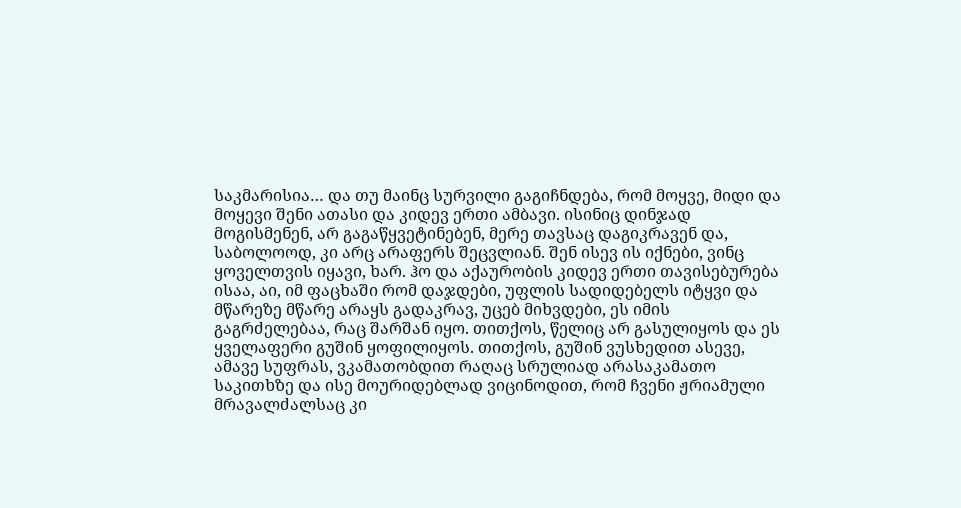საკმარისია… და თუ მაინც სურვილი გაგიჩნდება, რომ მოყვე, მიდი და მოყევი შენი ათასი და კიდევ ერთი ამბავი. ისინიც დინჯად მოგისმენენ, არ გაგაწყვეტინებენ, მერე თავსაც დაგიკრავენ და, საბოლოოდ, კი არც არაფერს შეცვლიან. შენ ისევ ის იქნები, ვინც ყოველთვის იყავი, ხარ. ჰო და აქაურობის კიდევ ერთი თავისებურება ისაა, აი, იმ ფაცხაში რომ დაჯდები, უფლის სადიდებელს იტყვი და მწარეზე მწარე არაყს გადაკრავ, უცებ მიხვდები, ეს იმის გაგრძელებაა, რაც შარშან იყო. თითქოს, წელიც არ გასულიყოს და ეს ყველაფერი გუშინ ყოფილიყოს. თითქოს, გუშინ ვუსხედით ასევე, ამავე სუფრას, ვკამათობდით რაღაც სრულიად არასაკამათო საკითხზე და ისე მოურიდებლად ვიცინოდით, რომ ჩვენი ჟრიამული მრავალძალსაც კი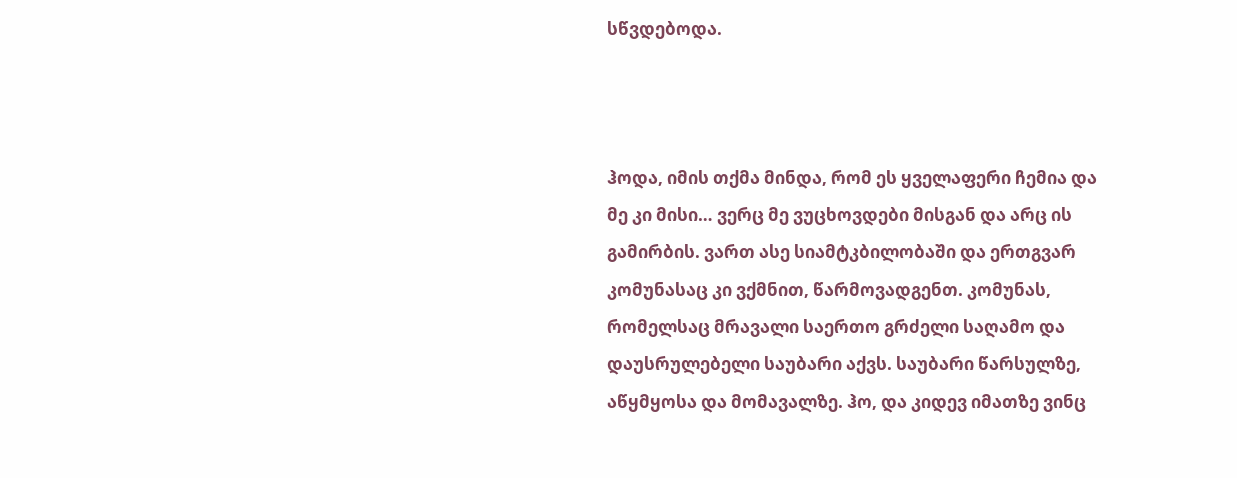სწვდებოდა.



ჰოდა, იმის თქმა მინდა, რომ ეს ყველაფერი ჩემია და მე კი მისი… ვერც მე ვუცხოვდები მისგან და არც ის გამირბის. ვართ ასე სიამტკბილობაში და ერთგვარ კომუნასაც კი ვქმნით, წარმოვადგენთ. კომუნას, რომელსაც მრავალი საერთო გრძელი საღამო და დაუსრულებელი საუბარი აქვს. საუბარი წარსულზე, აწყმყოსა და მომავალზე. ჰო, და კიდევ იმათზე ვინც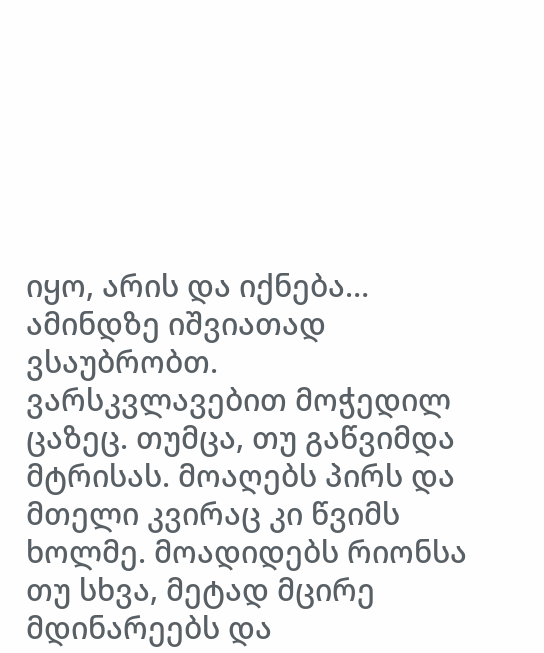იყო, არის და იქნება… ამინდზე იშვიათად ვსაუბრობთ. ვარსკვლავებით მოჭედილ ცაზეც. თუმცა, თუ გაწვიმდა მტრისას. მოაღებს პირს და მთელი კვირაც კი წვიმს ხოლმე. მოადიდებს რიონსა თუ სხვა, მეტად მცირე მდინარეებს და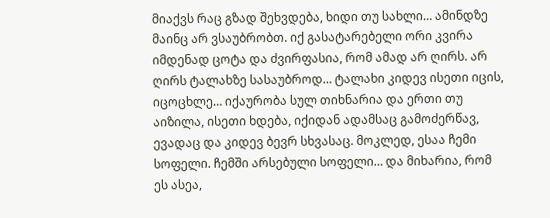მიაქვს რაც გზად შეხვდება, ხიდი თუ სახლი… ამინდზე მაინც არ ვსაუბრობთ. იქ გასატარებელი ორი კვირა იმდენად ცოტა და ძვირფასია, რომ ამად არ ღირს. არ ღირს ტალახზე სასაუბროდ… ტალახი კიდევ ისეთი იცის, იცოცხლე… იქაურობა სულ თიხნარია და ერთი თუ აიზილა, ისეთი ხდება, იქიდან ადამსაც გამოძერწავ, ევადაც და კიდევ ბევრ სხვასაც. მოკლედ, ესაა ჩემი სოფელი. ჩემში არსებული სოფელი… და მიხარია, რომ ეს ასეა,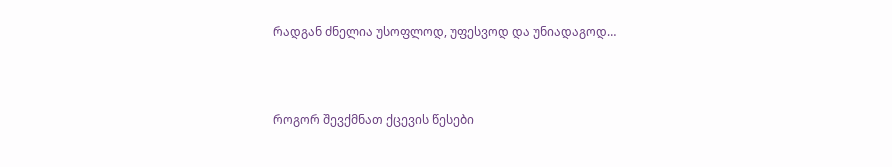რადგან ძნელია უსოფლოდ, უფესვოდ და უნიადაგოდ…



როგორ შევქმნათ ქცევის წესები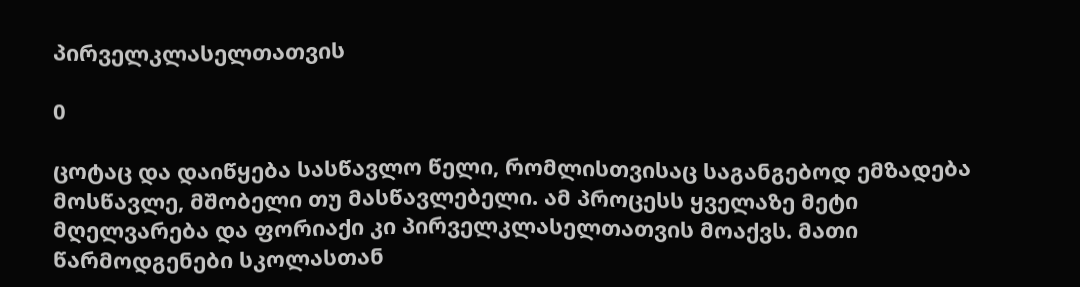პირველკლასელთათვის

0

ცოტაც და დაიწყება სასწავლო წელი, რომლისთვისაც საგანგებოდ ემზადება მოსწავლე, მშობელი თუ მასწავლებელი. ამ პროცესს ყველაზე მეტი მღელვარება და ფორიაქი კი პირველკლასელთათვის მოაქვს. მათი წარმოდგენები სკოლასთან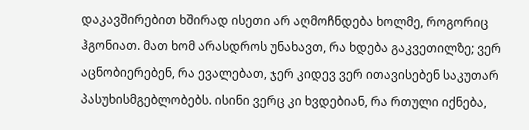დაკავშირებით ხშირად ისეთი არ აღმოჩნდება ხოლმე, როგორიც ჰგონიათ. მათ ხომ არასდროს უნახავთ, რა ხდება გაკვეთილზე; ვერ აცნობიერებენ, რა ევალებათ, ჯერ კიდევ ვერ ითავისებენ საკუთარ პასუხისმგებლობებს. ისინი ვერც კი ხვდებიან, რა რთული იქნება,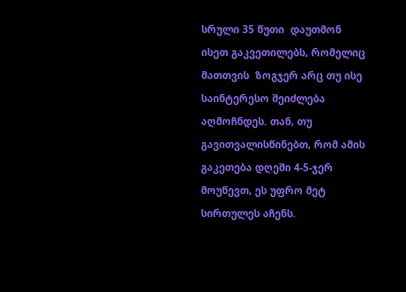სრული 35 წუთი  დაუთმონ ისეთ გაკვეთილებს, რომელიც მათთვის  ზოგჯერ არც თუ ისე საინტერესო შეიძლება აღმოჩნდეს. თან, თუ გავითვალისწინებთ, რომ ამის გაკეთება დღეში 4-5-ჯერ მოუწევთ, ეს უფრო მეტ სირთულეს აჩენს.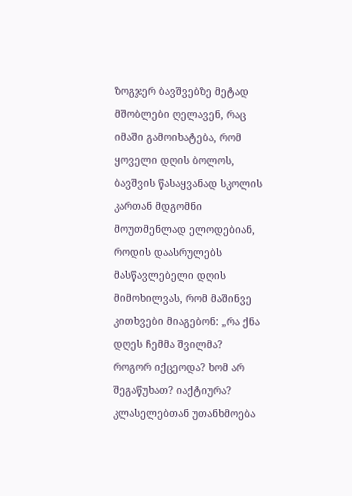ზოგჯერ ბავშვებზე მეტად მშობლები ღელავენ, რაც იმაში გამოიხატება, რომ ყოველი დღის ბოლოს, ბავშვის წასაყვანად სკოლის კართან მდგომნი მოუთმენლად ელოდებიან, როდის დაასრულებს მასწავლებელი დღის მიმოხილვას, რომ მაშინვე კითხვები მიაგებონ: „რა ქნა დღეს ჩემმა შვილმა?  როგორ იქცეოდა? ხომ არ შეგაწუხათ? იაქტიურა? კლასელებთან უთანხმოება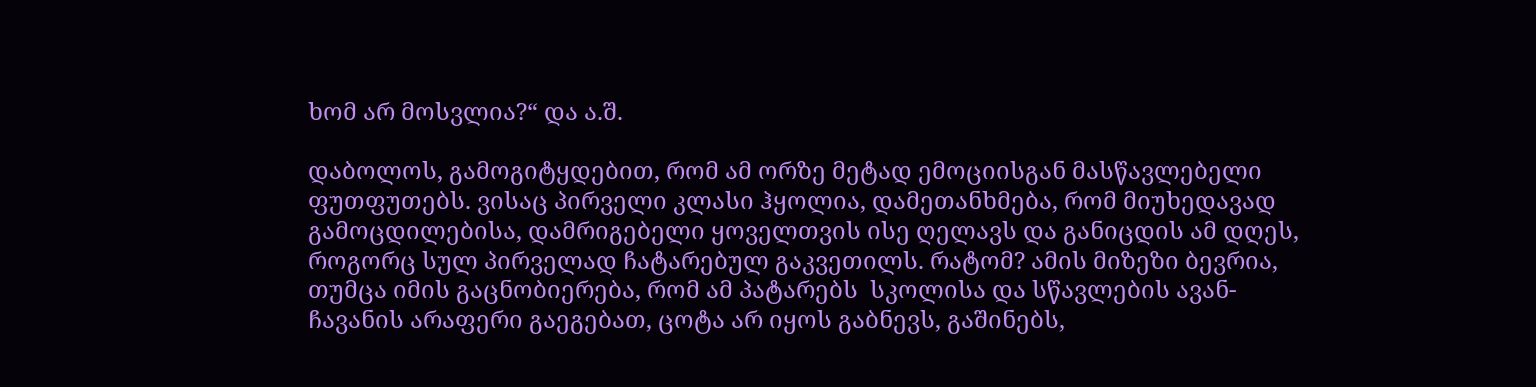ხომ არ მოსვლია?“ და ა.შ.

დაბოლოს, გამოგიტყდებით, რომ ამ ორზე მეტად ემოციისგან მასწავლებელი ფუთფუთებს. ვისაც პირველი კლასი ჰყოლია, დამეთანხმება, რომ მიუხედავად გამოცდილებისა, დამრიგებელი ყოველთვის ისე ღელავს და განიცდის ამ დღეს, როგორც სულ პირველად ჩატარებულ გაკვეთილს. რატომ? ამის მიზეზი ბევრია, თუმცა იმის გაცნობიერება, რომ ამ პატარებს  სკოლისა და სწავლების ავან-ჩავანის არაფერი გაეგებათ, ცოტა არ იყოს გაბნევს, გაშინებს,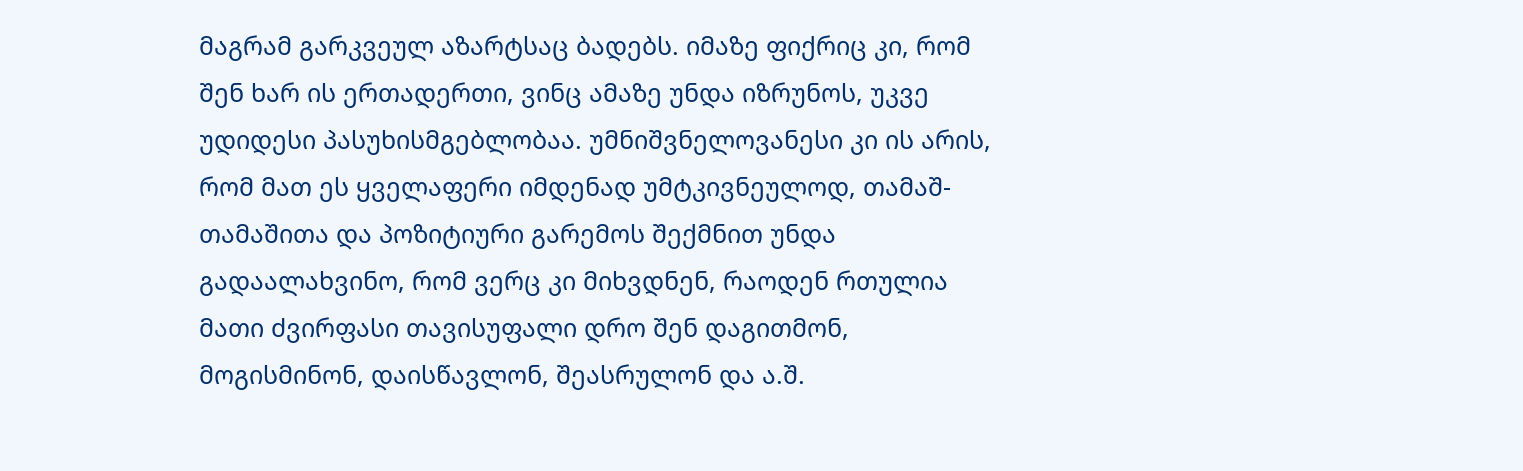მაგრამ გარკვეულ აზარტსაც ბადებს. იმაზე ფიქრიც კი, რომ შენ ხარ ის ერთადერთი, ვინც ამაზე უნდა იზრუნოს, უკვე უდიდესი პასუხისმგებლობაა. უმნიშვნელოვანესი კი ის არის, რომ მათ ეს ყველაფერი იმდენად უმტკივნეულოდ, თამაშ-თამაშითა და პოზიტიური გარემოს შექმნით უნდა გადაალახვინო, რომ ვერც კი მიხვდნენ, რაოდენ რთულია მათი ძვირფასი თავისუფალი დრო შენ დაგითმონ, მოგისმინონ, დაისწავლონ, შეასრულონ და ა.შ.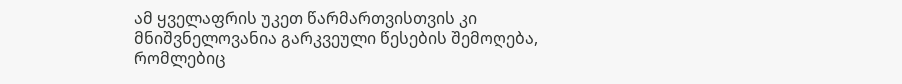ამ ყველაფრის უკეთ წარმართვისთვის კი მნიშვნელოვანია გარკვეული წესების შემოღება, რომლებიც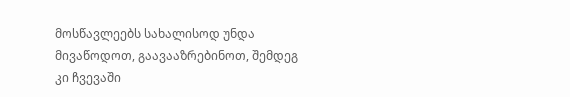მოსწავლეებს სახალისოდ უნდა მივაწოდოთ, გაავააზრებინოთ, შემდეგ კი ჩვევაში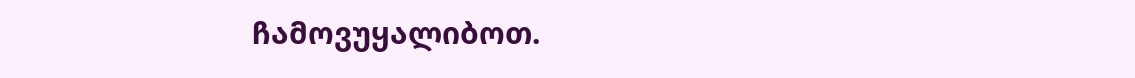ჩამოვუყალიბოთ.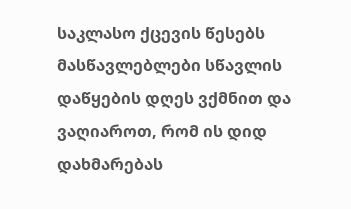საკლასო ქცევის წესებს მასწავლებლები სწავლის დაწყების დღეს ვქმნით და ვაღიაროთ, რომ ის დიდ დახმარებას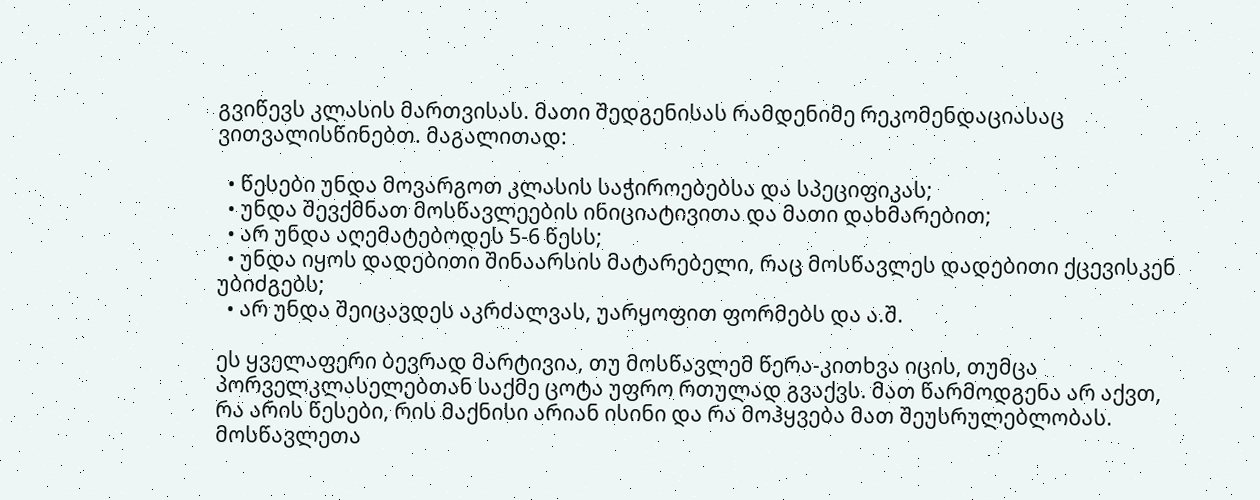გვიწევს კლასის მართვისას. მათი შედგენისას რამდენიმე რეკომენდაციასაც ვითვალისწინებთ. მაგალითად:

  • წესები უნდა მოვარგოთ კლასის საჭიროებებსა და სპეციფიკას;
  • უნდა შევქმნათ მოსწავლეების ინიციატივითა და მათი დახმარებით;
  • არ უნდა აღემატებოდეს 5-6 წესს;
  • უნდა იყოს დადებითი შინაარსის მატარებელი, რაც მოსწავლეს დადებითი ქცევისკენ უბიძგებს;
  • არ უნდა შეიცავდეს აკრძალვას, უარყოფით ფორმებს და ა.შ.

ეს ყველაფერი ბევრად მარტივია, თუ მოსწავლემ წერა-კითხვა იცის, თუმცა პორველკლასელებთან საქმე ცოტა უფრო რთულად გვაქვს. მათ წარმოდგენა არ აქვთ, რა არის წესები, რის მაქნისი არიან ისინი და რა მოჰყვება მათ შეუსრულებლობას. მოსწავლეთა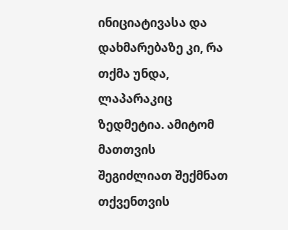ინიციატივასა და დახმარებაზე კი, რა თქმა უნდა, ლაპარაკიც ზედმეტია. ამიტომ მათთვის შეგიძლიათ შექმნათ თქვენთვის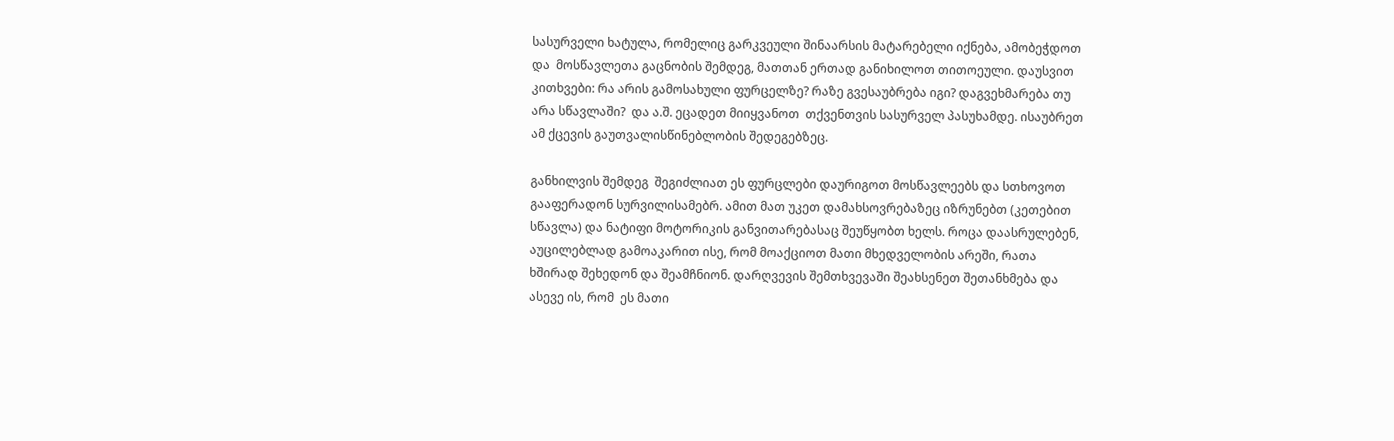სასურველი ხატულა, რომელიც გარკვეული შინაარსის მატარებელი იქნება, ამობეჭდოთ და  მოსწავლეთა გაცნობის შემდეგ, მათთან ერთად განიხილოთ თითოეული. დაუსვით კითხვები: რა არის გამოსახული ფურცელზე? რაზე გვესაუბრება იგი? დაგვეხმარება თუ არა სწავლაში?  და ა.შ. ეცადეთ მიიყვანოთ  თქვენთვის სასურველ პასუხამდე. ისაუბრეთ ამ ქცევის გაუთვალისწინებლობის შედეგებზეც.

განხილვის შემდეგ  შეგიძლიათ ეს ფურცლები დაურიგოთ მოსწავლეებს და სთხოვოთ გააფერადონ სურვილისამებრ. ამით მათ უკეთ დამახსოვრებაზეც იზრუნებთ (კეთებით სწავლა) და ნატიფი მოტორიკის განვითარებასაც შეუწყობთ ხელს. როცა დაასრულებენ, აუცილებლად გამოაკარით ისე, რომ მოაქციოთ მათი მხედველობის არეში, რათა ხშირად შეხედონ და შეამჩნიონ. დარღვევის შემთხვევაში შეახსენეთ შეთანხმება და ასევე ის, რომ  ეს მათი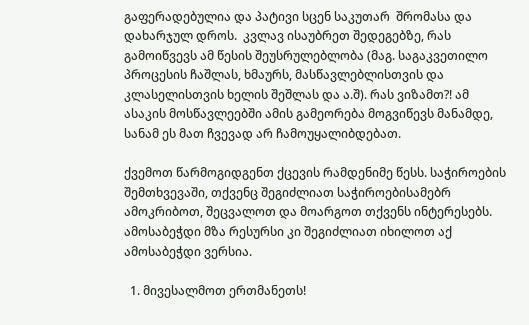გაფერადებულია და პატივი სცენ საკუთარ  შრომასა და დახარჯულ დროს.  კვლავ ისაუბრეთ შედეგებზე, რას გამოიწვევს ამ წესის შეუსრულებლობა (მაგ. საგაკვეთილო პროცესის ჩაშლას, ხმაურს, მასწავლებლისთვის და კლასელისთვის ხელის შეშლას და ა.შ). რას ვიზამთ?! ამ ასაკის მოსწავლეებში ამის გამეორება მოგვიწევს მანამდე, სანამ ეს მათ ჩვევად არ ჩამოუყალიბდებათ.

ქვემოთ წარმოგიდგენთ ქცევის რამდენიმე წესს. საჭიროების შემთხვევაში, თქვენც შეგიძლიათ საჭიროებისამებრ ამოკრიბოთ, შეცვალოთ და მოარგოთ თქვენს ინტერესებს. ამოსაბეჭდი მზა რესურსი კი შეგიძლიათ იხილოთ აქ ამოსაბეჭდი ვერსია.

  1. მივესალმოთ ერთმანეთს!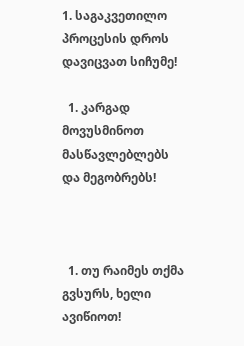1. საგაკვეთილო პროცესის დროს დავიცვათ სიჩუმე!

  1. კარგად მოვუსმინოთ მასწავლებლებს და მეგობრებს!



  1. თუ რაიმეს თქმა გვსურს, ხელი ავიწიოთ!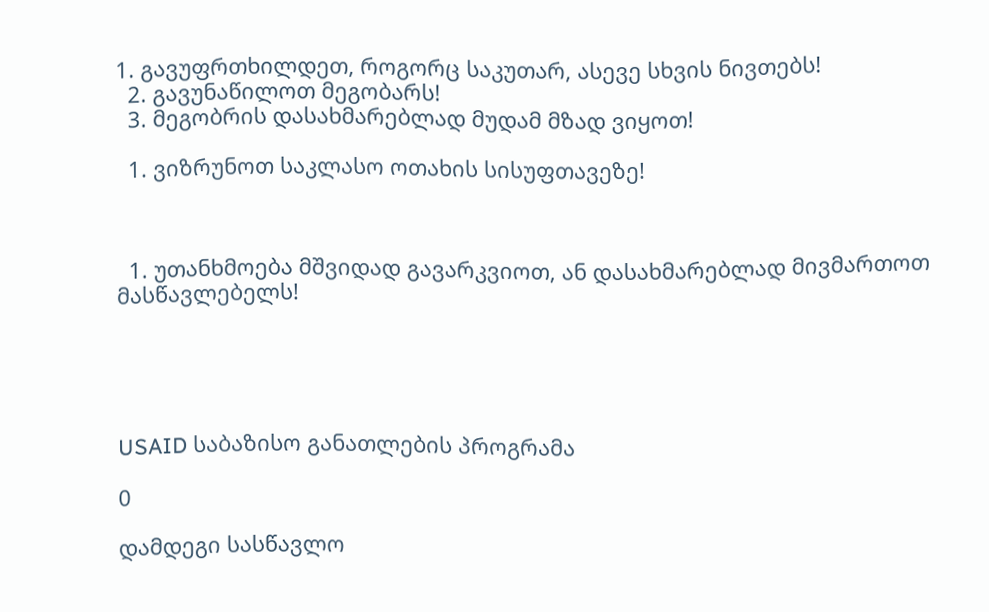1. გავუფრთხილდეთ, როგორც საკუთარ, ასევე სხვის ნივთებს!
  2. გავუნაწილოთ მეგობარს!
  3. მეგობრის დასახმარებლად მუდამ მზად ვიყოთ!

  1. ვიზრუნოთ საკლასო ოთახის სისუფთავეზე!



  1. უთანხმოება მშვიდად გავარკვიოთ, ან დასახმარებლად მივმართოთ მასწავლებელს!





USAID საბაზისო განათლების პროგრამა

0

დამდეგი სასწავლო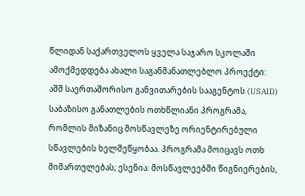წლიდან საქართველოს ყველა საჯარო სკოლაში ამოქმედდება ახალი საგანმანათლებლო პროექტი: აშშ საერთაშორისო განვითარების სააგენტოს (USAID) საბაზისო განათლების ოთხწლიანი პროგრამა, რომლის მიზანიც მოსწავლეზე ორიენტირებული სწავლების ხელშეწყობაა. პროგრამა მოიცავს ოთხ მიმართულებას; ესენია: მოსწავლეებში წიგნიერების,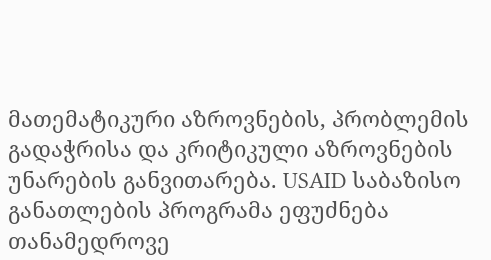მათემატიკური აზროვნების, პრობლემის გადაჭრისა და კრიტიკული აზროვნების უნარების განვითარება. USAID საბაზისო განათლების პროგრამა ეფუძნება თანამედროვე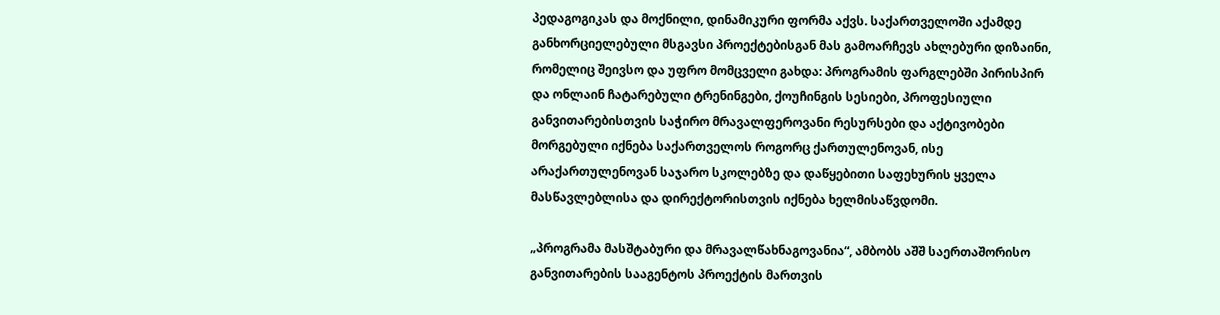პედაგოგიკას და მოქნილი, დინამიკური ფორმა აქვს. საქართველოში აქამდე განხორციელებული მსგავსი პროექტებისგან მას გამოარჩევს ახლებური დიზაინი, რომელიც შეივსო და უფრო მომცველი გახდა: პროგრამის ფარგლებში პირისპირ და ონლაინ ჩატარებული ტრენინგები, ქოუჩინგის სესიები, პროფესიული განვითარებისთვის საჭირო მრავალფეროვანი რესურსები და აქტივობები მორგებული იქნება საქართველოს როგორც ქართულენოვან, ისე არაქართულენოვან საჯარო სკოლებზე და დაწყებითი საფეხურის ყველა მასწავლებლისა და დირექტორისთვის იქნება ხელმისაწვდომი.

„პროგრამა მასშტაბური და მრავალწახნაგოვანია“, ამბობს აშშ საერთაშორისო განვითარების სააგენტოს პროექტის მართვის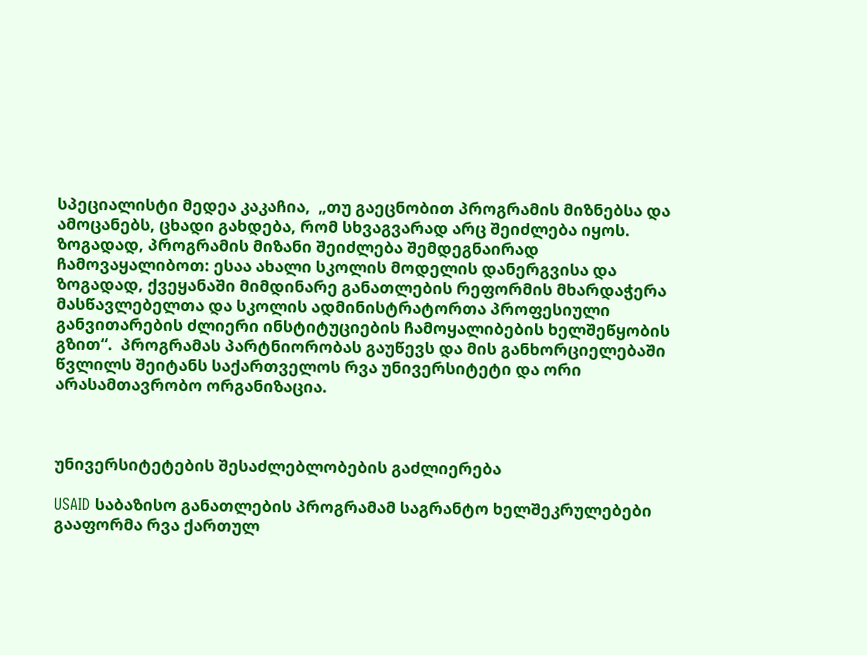სპეციალისტი მედეა კაკაჩია,  „თუ გაეცნობით პროგრამის მიზნებსა და ამოცანებს, ცხადი გახდება, რომ სხვაგვარად არც შეიძლება იყოს. ზოგადად, პროგრამის მიზანი შეიძლება შემდეგნაირად ჩამოვაყალიბოთ: ესაა ახალი სკოლის მოდელის დანერგვისა და ზოგადად, ქვეყანაში მიმდინარე განათლების რეფორმის მხარდაჭერა მასწავლებელთა და სკოლის ადმინისტრატორთა პროფესიული განვითარების ძლიერი ინსტიტუციების ჩამოყალიბების ხელშეწყობის გზით“.  პროგრამას პარტნიორობას გაუწევს და მის განხორციელებაში წვლილს შეიტანს საქართველოს რვა უნივერსიტეტი და ორი არასამთავრობო ორგანიზაცია.



უნივერსიტეტების შესაძლებლობების გაძლიერება

USAID საბაზისო განათლების პროგრამამ საგრანტო ხელშეკრულებები გააფორმა რვა ქართულ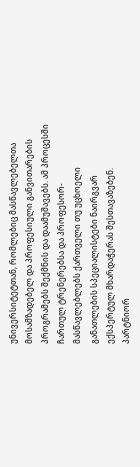უნივერსიტეტთან, რომლებიც მასწავლებელთა მოსამზადებელ და პროფესიული განვითარების პროგრამებს შექმნის და დაამუშავებს. ამ პროცესში ჩართულ ტრენერებსა და პროფესორ-მასწავლებლებს ქართველი თუ უცხოელი განათლების სპეციალისტები ნაირგვარ ექსპერტულ მხარდაჭერას შესთავაზებენ. პარტნიორ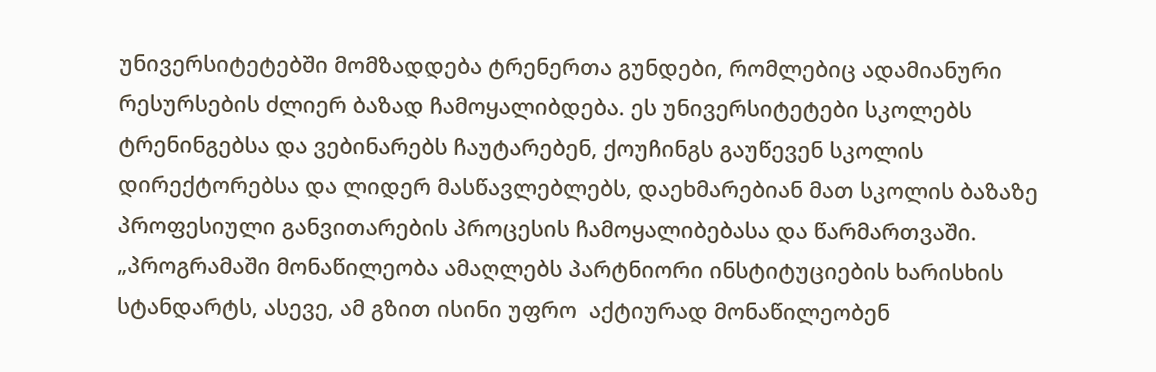უნივერსიტეტებში მომზადდება ტრენერთა გუნდები, რომლებიც ადამიანური რესურსების ძლიერ ბაზად ჩამოყალიბდება. ეს უნივერსიტეტები სკოლებს ტრენინგებსა და ვებინარებს ჩაუტარებენ, ქოუჩინგს გაუწევენ სკოლის დირექტორებსა და ლიდერ მასწავლებლებს, დაეხმარებიან მათ სკოლის ბაზაზე პროფესიული განვითარების პროცესის ჩამოყალიბებასა და წარმართვაში. „პროგრამაში მონაწილეობა ამაღლებს პარტნიორი ინსტიტუციების ხარისხის სტანდარტს, ასევე, ამ გზით ისინი უფრო  აქტიურად მონაწილეობენ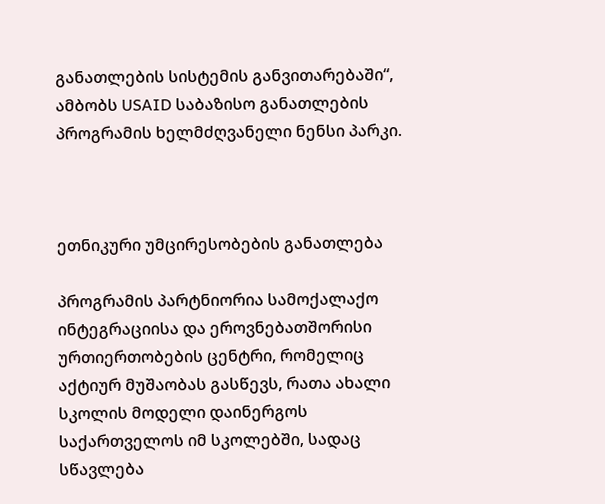განათლების სისტემის განვითარებაში“, ამბობს USAID საბაზისო განათლების პროგრამის ხელმძღვანელი ნენსი პარკი.



ეთნიკური უმცირესობების განათლება

პროგრამის პარტნიორია სამოქალაქო ინტეგრაციისა და ეროვნებათშორისი ურთიერთობების ცენტრი, რომელიც აქტიურ მუშაობას გასწევს, რათა ახალი სკოლის მოდელი დაინერგოს საქართველოს იმ სკოლებში, სადაც სწავლება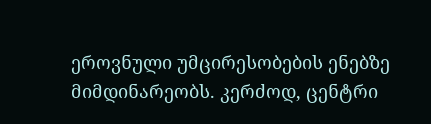ეროვნული უმცირესობების ენებზე მიმდინარეობს. კერძოდ, ცენტრი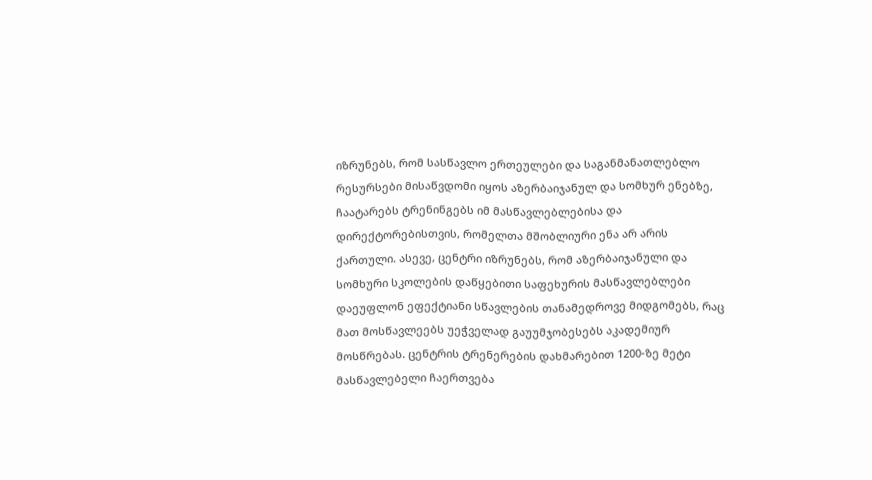იზრუნებს, რომ სასწავლო ერთეულები და საგანმანათლებლო რესურსები მისაწვდომი იყოს აზერბაიჯანულ და სომხურ ენებზე, ჩაატარებს ტრენინგებს იმ მასწავლებლებისა და დირექტორებისთვის, რომელთა მშობლიური ენა არ არის ქართული. ასევე, ცენტრი იზრუნებს, რომ აზერბაიჯანული და სომხური სკოლების დაწყებითი საფეხურის მასწავლებლები დაეუფლონ ეფექტიანი სწავლების თანამედროვე მიდგომებს, რაც მათ მოსწავლეებს უეჭველად გაუუმჯობესებს აკადემიურ მოსწრებას. ცენტრის ტრენერების დახმარებით 1200-ზე მეტი მასწავლებელი ჩაერთვება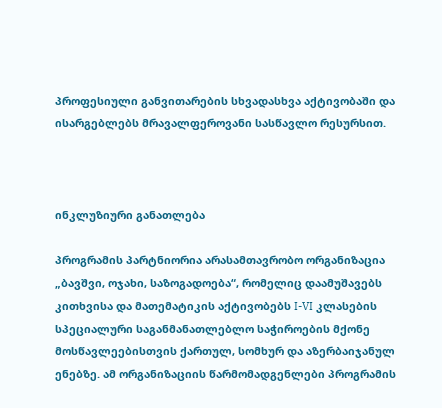პროფესიული განვითარების სხვადასხვა აქტივობაში და ისარგებლებს მრავალფეროვანი სასწავლო რესურსით.



ინკლუზიური განათლება

პროგრამის პარტნიორია არასამთავრობო ორგანიზაცია „ბავშვი, ოჯახი, საზოგადოება“, რომელიც დაამუშავებს კითხვისა და მათემატიკის აქტივობებს I-VI კლასების სპეციალური საგანმანათლებლო საჭიროების მქონე მოსწავლეებისთვის ქართულ, სომხურ და აზერბაიჯანულ ენებზე. ამ ორგანიზაციის წარმომადგენლები პროგრამის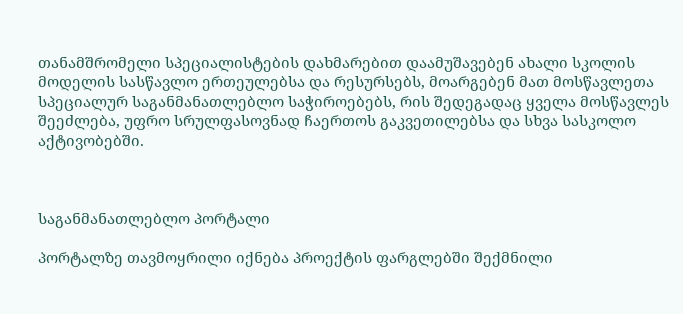თანამშრომელი სპეციალისტების დახმარებით დაამუშავებენ ახალი სკოლის მოდელის სასწავლო ერთეულებსა და რესურსებს, მოარგებენ მათ მოსწავლეთა სპეციალურ საგანმანათლებლო საჭიროებებს, რის შედეგადაც ყველა მოსწავლეს შეეძლება, უფრო სრულფასოვნად ჩაერთოს გაკვეთილებსა და სხვა სასკოლო აქტივობებში.



საგანმანათლებლო პორტალი

პორტალზე თავმოყრილი იქნება პროექტის ფარგლებში შექმნილი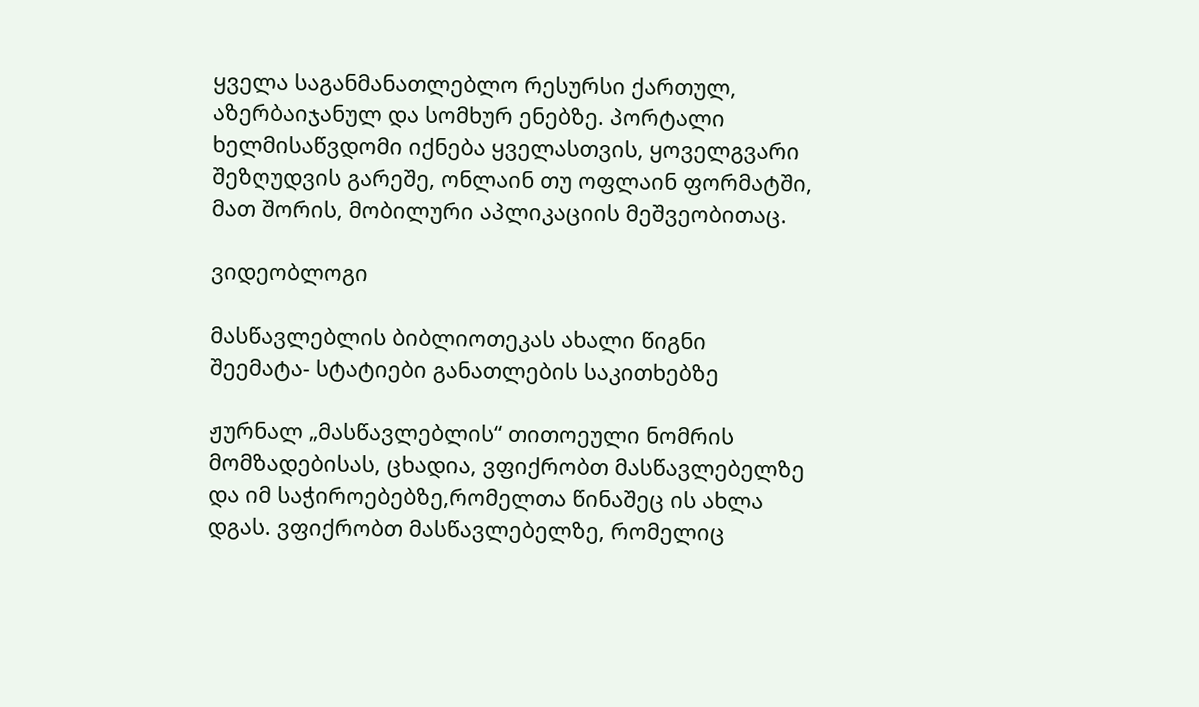ყველა საგანმანათლებლო რესურსი ქართულ, აზერბაიჯანულ და სომხურ ენებზე. პორტალი ხელმისაწვდომი იქნება ყველასთვის, ყოველგვარი შეზღუდვის გარეშე, ონლაინ თუ ოფლაინ ფორმატში, მათ შორის, მობილური აპლიკაციის მეშვეობითაც.

ვიდეობლოგი

მასწავლებლის ბიბლიოთეკას ახალი წიგნი შეემატა- სტატიები განათლების საკითხებზე

ჟურნალ „მასწავლებლის“ თითოეული ნომრის მომზადებისას, ცხადია, ვფიქრობთ მასწავლებელზე და იმ საჭიროებებზე,რომელთა წინაშეც ის ახლა დგას. ვფიქრობთ მასწავლებელზე, რომელიც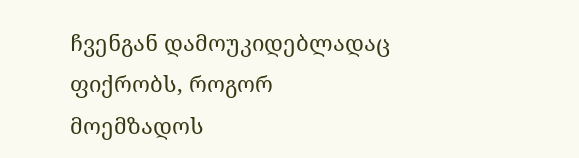ჩვენგან დამოუკიდებლადაც ფიქრობს, როგორ მოემზადოს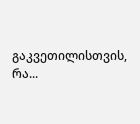გაკვეთილისთვის, რა...